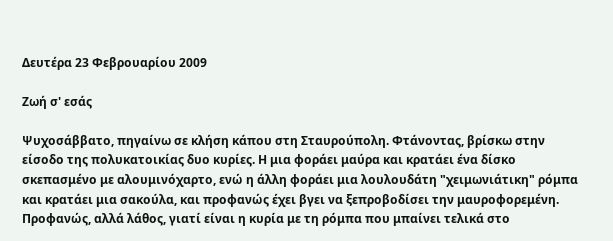Δευτέρα 23 Φεβρουαρίου 2009

Ζωή σ' εσάς

Ψυχοσάββατο, πηγαίνω σε κλήση κάπου στη Σταυρούπολη. Φτάνοντας, βρίσκω στην είσοδο της πολυκατοικίας δυο κυρίες. Η μια φοράει μαύρα και κρατάει ένα δίσκο σκεπασμένο με αλουμινόχαρτο, ενώ η άλλη φοράει μια λουλουδάτη "χειμωνιάτικη" ρόμπα και κρατάει μια σακούλα, και προφανώς έχει βγει να ξεπροβοδίσει την μαυροφορεμένη. Προφανώς, αλλά λάθος, γιατί είναι η κυρία με τη ρόμπα που μπαίνει τελικά στο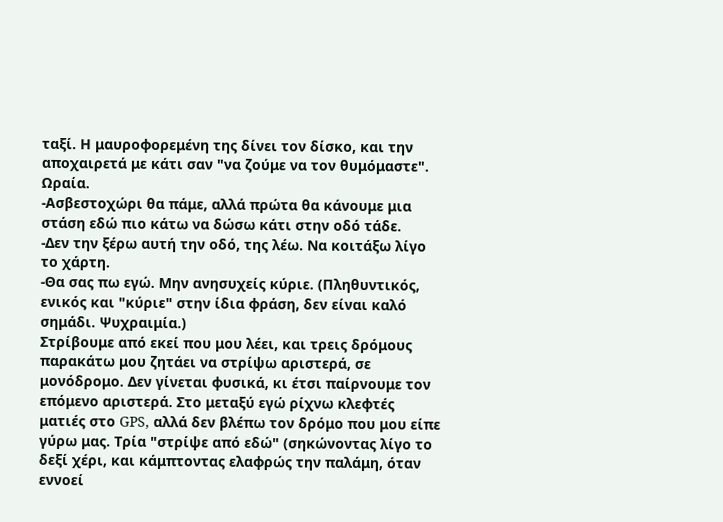ταξί. Η μαυροφορεμένη της δίνει τον δίσκο, και την αποχαιρετά με κάτι σαν "να ζούμε να τον θυμόμαστε".
Ωραία.
-Ασβεστοχώρι θα πάμε, αλλά πρώτα θα κάνουμε μια στάση εδώ πιο κάτω να δώσω κάτι στην οδό τάδε.
-Δεν την ξέρω αυτή την οδό, της λέω. Να κοιτάξω λίγο το χάρτη.
-Θα σας πω εγώ. Μην ανησυχείς κύριε. (Πληθυντικός, ενικός και "κύριε" στην ίδια φράση, δεν είναι καλό σημάδι. Ψυχραιμία.)
Στρίβουμε από εκεί που μου λέει, και τρεις δρόμους παρακάτω μου ζητάει να στρίψω αριστερά, σε μονόδρομο. Δεν γίνεται φυσικά, κι έτσι παίρνουμε τον επόμενο αριστερά. Στο μεταξύ εγώ ρίχνω κλεφτές ματιές στο GPS, αλλά δεν βλέπω τον δρόμο που μου είπε γύρω μας. Τρία "στρίψε από εδώ" (σηκώνοντας λίγο το δεξί χέρι, και κάμπτοντας ελαφρώς την παλάμη, όταν εννοεί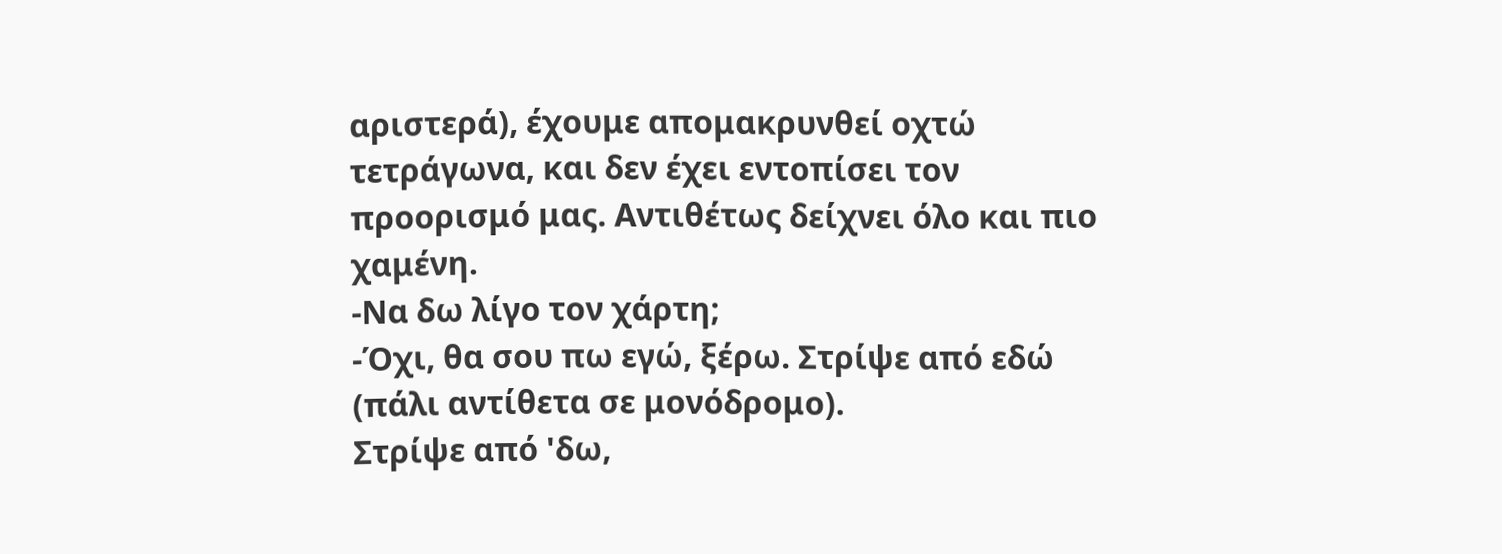αριστερά), έχουμε απομακρυνθεί οχτώ τετράγωνα, και δεν έχει εντοπίσει τον προορισμό μας. Αντιθέτως δείχνει όλο και πιο χαμένη.
-Να δω λίγο τον χάρτη;
-Όχι, θα σου πω εγώ, ξέρω. Στρίψε από εδώ (πάλι αντίθετα σε μονόδρομο).
Στρίψε από 'δω,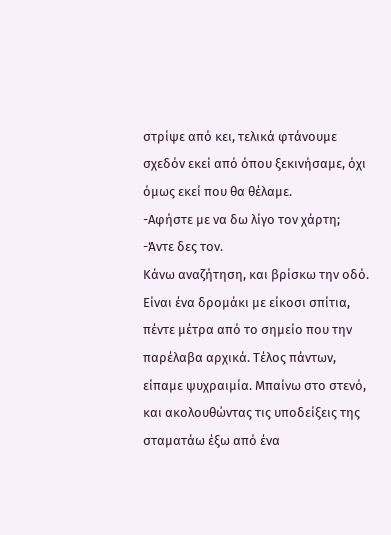στρίψε από κει, τελικά φτάνουμε σχεδόν εκεί από όπου ξεκινήσαμε, όχι όμως εκεί που θα θέλαμε.
-Αφήστε με να δω λίγο τον χάρτη;
-Άντε δες τον.
Κάνω αναζήτηση, και βρίσκω την οδό. Είναι ένα δρομάκι με είκοσι σπίτια, πέντε μέτρα από το σημείο που την παρέλαβα αρχικά. Τέλος πάντων, είπαμε ψυχραιμία. Μπαίνω στο στενό, και ακολουθώντας τις υποδείξεις της σταματάω έξω από ένα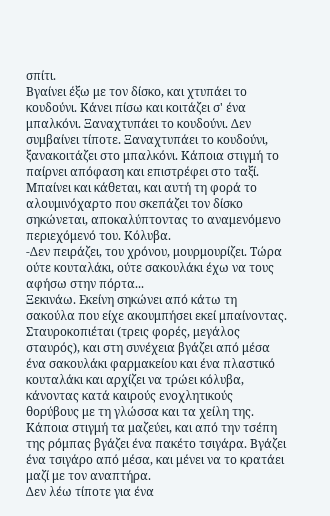σπίτι.
Βγαίνει έξω με τον δίσκο, και χτυπάει το κουδούνι. Κάνει πίσω και κοιτάζει σ' ένα μπαλκόνι. Ξαναχτυπάει το κουδούνι. Δεν συμβαίνει τίποτε. Ξαναχτυπάει το κουδούνι, ξανακοιτάζει στο μπαλκόνι. Κάποια στιγμή το παίρνει απόφαση και επιστρέφει στο ταξί. Μπαίνει και κάθεται, και αυτή τη φορά το αλουμινόχαρτο που σκεπάζει τον δίσκο σηκώνεται, αποκαλύπτοντας το αναμενόμενο περιεχόμενό του. Κόλυβα.
-Δεν πειράζει, του χρόνου, μουρμουρίζει. Τώρα ούτε κουταλάκι, ούτε σακουλάκι έχω να τους αφήσω στην πόρτα...
Ξεκινάω. Εκείνη σηκώνει από κάτω τη σακούλα που είχε ακουμπήσει εκεί μπαίνοντας. Σταυροκοπιέται (τρεις φορές, μεγάλος σταυρός), και στη συνέχεια βγάζει από μέσα ένα σακουλάκι φαρμακείου και ένα πλαστικό κουταλάκι και αρχίζει να τρώει κόλυβα, κάνοντας κατά καιρούς ενοχλητικούς θορύβους με τη γλώσσα και τα χείλη της.
Κάποια στιγμή τα μαζεύει, και από την τσέπη της ρόμπας βγάζει ένα πακέτο τσιγάρα. Βγάζει ένα τσιγάρο από μέσα, και μένει να το κρατάει μαζί με τον αναπτήρα.
Δεν λέω τίποτε για ένα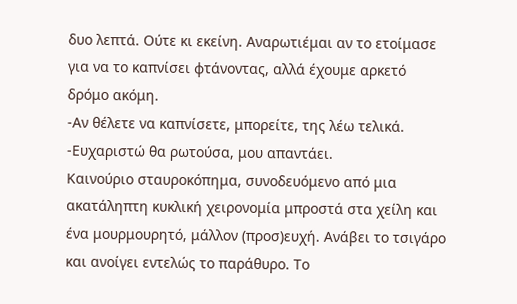δυο λεπτά. Ούτε κι εκείνη. Αναρωτιέμαι αν το ετοίμασε για να το καπνίσει φτάνοντας, αλλά έχουμε αρκετό δρόμο ακόμη.
-Αν θέλετε να καπνίσετε, μπορείτε, της λέω τελικά.
-Ευχαριστώ θα ρωτούσα, μου απαντάει.
Καινούριο σταυροκόπημα, συνοδευόμενο από μια ακατάληπτη κυκλική χειρονομία μπροστά στα χείλη και ένα μουρμουρητό, μάλλον (προσ)ευχή. Ανάβει το τσιγάρο και ανοίγει εντελώς το παράθυρο. Το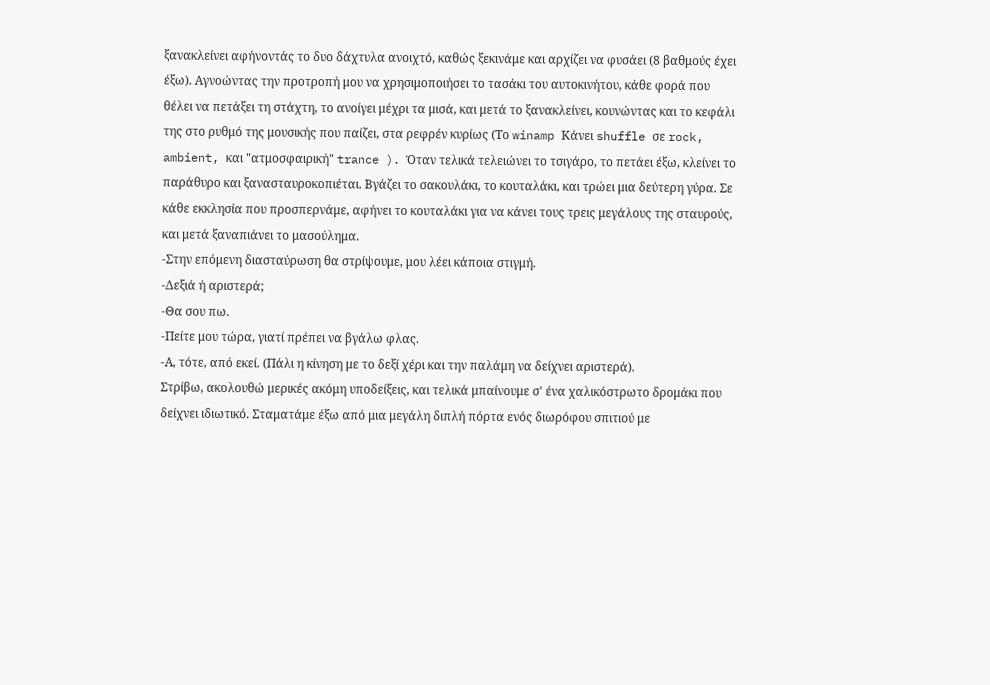ξανακλείνει αφήνοντάς το δυο δάχτυλα ανοιχτό, καθώς ξεκινάμε και αρχίζει να φυσάει (8 βαθμούς έχει έξω). Αγνοώντας την προτροπή μου να χρησιμοποιήσει το τασάκι του αυτοκινήτου, κάθε φορά που θέλει να πετάξει τη στάχτη, το ανοίγει μέχρι τα μισά, και μετά το ξανακλείνει, κουνώντας και το κεφάλι της στο ρυθμό της μουσικής που παίζει, στα ρεφρέν κυρίως (Το winamp Κάνει shuffle σε rock, ambient, και "ατμοσφαιρική" trance ). Όταν τελικά τελειώνει το τσιγάρο, το πετάει έξω, κλείνει το παράθυρο και ξανασταυροκοπιέται. Βγάζει το σακουλάκι, το κουταλάκι, και τρώει μια δεύτερη γύρα. Σε κάθε εκκλησία που προσπερνάμε, αφήνει το κουταλάκι για να κάνει τους τρεις μεγάλους της σταυρούς, και μετά ξαναπιάνει το μασούλημα.
-Στην επόμενη διασταύρωση θα στρίψουμε, μου λέει κάποια στιγμή.
-Δεξιά ή αριστερά;
-Θα σου πω.
-Πείτε μου τώρα, γιατί πρέπει να βγάλω φλας.
-Α, τότε, από εκεί. (Πάλι η κίνηση με το δεξί χέρι και την παλάμη να δείχνει αριστερά).
Στρίβω, ακολουθώ μερικές ακόμη υποδείξεις, και τελικά μπαίνουμε σ' ένα χαλικόστρωτο δρομάκι που δείχνει ιδιωτικό. Σταματάμε έξω από μια μεγάλη διπλή πόρτα ενός διωρόφου σπιτιού με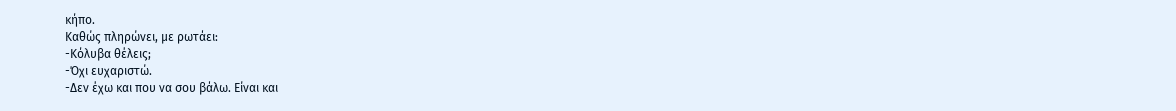κήπο.
Καθώς πληρώνει, με ρωτάει:
-Κόλυβα θέλεις;
-Όχι ευχαριστώ.
-Δεν έχω και που να σου βάλω. Είναι και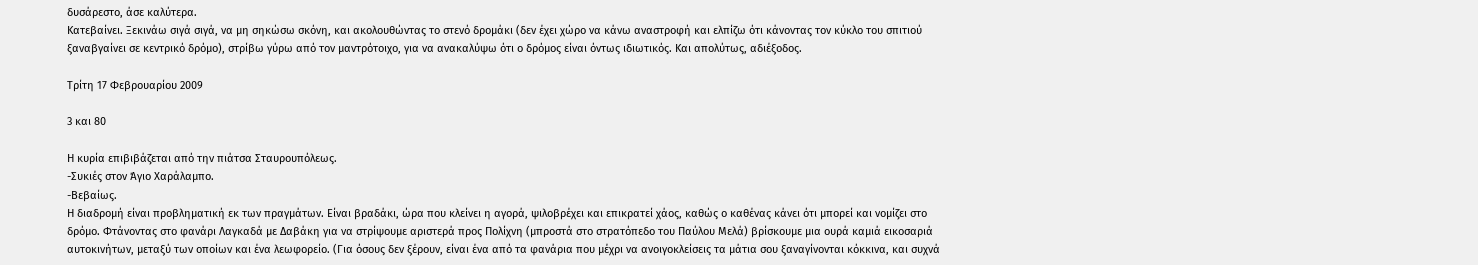δυσάρεστο, άσε καλύτερα.
Κατεβαίνει. Ξεκινάω σιγά σιγά, να μη σηκώσω σκόνη, και ακολουθώντας το στενό δρομάκι (δεν έχει χώρο να κάνω αναστροφή και ελπίζω ότι κάνοντας τον κύκλο του σπιτιού ξαναβγαίνει σε κεντρικό δρόμο), στρίβω γύρω από τον μαντρότοιχο, για να ανακαλύψω ότι ο δρόμος είναι όντως ιδιωτικός. Και απολύτως, αδιέξοδος.

Τρίτη 17 Φεβρουαρίου 2009

3 και 80

Η κυρία επιβιβάζεται από την πιάτσα Σταυρουπόλεως.
-Συκιές στον Άγιο Χαράλαμπο.
-Βεβαίως.
Η διαδρομή είναι προβληματική εκ των πραγμάτων. Είναι βραδάκι, ώρα που κλείνει η αγορά, ψιλοβρέχει και επικρατεί χάος, καθώς ο καθένας κάνει ότι μπορεί και νομίζει στο δρόμο. Φτάνοντας στο φανάρι Λαγκαδά με Δαβάκη για να στρίψουμε αριστερά προς Πολίχνη (μπροστά στο στρατόπεδο του Παύλου Μελά) βρίσκουμε μια ουρά καμιά εικοσαριά αυτοκινήτων, μεταξύ των οποίων και ένα λεωφορείο. (Για όσους δεν ξέρουν, είναι ένα από τα φανάρια που μέχρι να ανοιγοκλείσεις τα μάτια σου ξαναγίνονται κόκκινα, και συχνά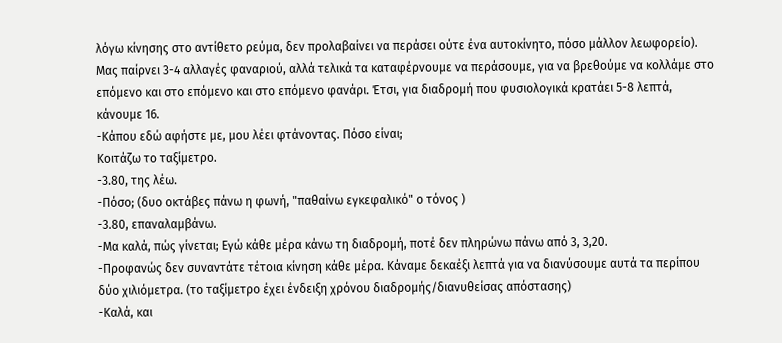λόγω κίνησης στο αντίθετο ρεύμα, δεν προλαβαίνει να περάσει ούτε ένα αυτοκίνητο, πόσο μάλλον λεωφορείο).
Μας παίρνει 3-4 αλλαγές φαναριού, αλλά τελικά τα καταφέρνουμε να περάσουμε, για να βρεθούμε να κολλάμε στο επόμενο και στο επόμενο και στο επόμενο φανάρι. Έτσι, για διαδρομή που φυσιολογικά κρατάει 5-8 λεπτά, κάνουμε 16.
-Κάπου εδώ αφήστε με, μου λέει φτάνοντας. Πόσο είναι;
Κοιτάζω το ταξίμετρο.
-3.80, της λέω.
-Πόσο; (δυο οκτάβες πάνω η φωνή, "παθαίνω εγκεφαλικό" ο τόνος )
-3.80, επαναλαμβάνω.
-Μα καλά, πώς γίνεται; Εγώ κάθε μέρα κάνω τη διαδρομή, ποτέ δεν πληρώνω πάνω από 3, 3,20.
-Προφανώς δεν συναντάτε τέτοια κίνηση κάθε μέρα. Κάναμε δεκαέξι λεπτά για να διανύσουμε αυτά τα περίπου δύο χιλιόμετρα. (το ταξίμετρο έχει ένδειξη χρόνου διαδρομής/διανυθείσας απόστασης)
-Καλά, και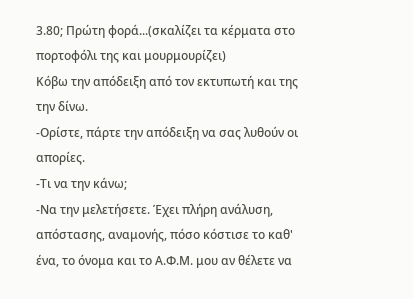3.80; Πρώτη φορά...(σκαλίζει τα κέρματα στο πορτοφόλι της και μουρμουρίζει)
Κόβω την απόδειξη από τον εκτυπωτή και της την δίνω.
-Ορίστε, πάρτε την απόδειξη να σας λυθούν οι απορίες.
-Τι να την κάνω;
-Να την μελετήσετε. Έχει πλήρη ανάλυση, απόστασης, αναμονής, πόσο κόστισε το καθ' ένα, το όνομα και το Α.Φ.Μ. μου αν θέλετε να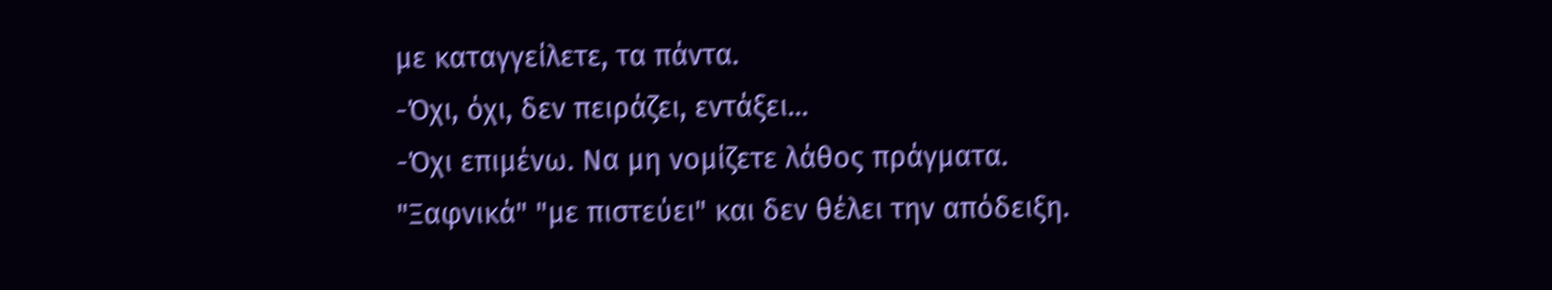με καταγγείλετε, τα πάντα.
-Όχι, όχι, δεν πειράζει, εντάξει...
-Όχι επιμένω. Να μη νομίζετε λάθος πράγματα.
"Ξαφνικά" "με πιστεύει" και δεν θέλει την απόδειξη.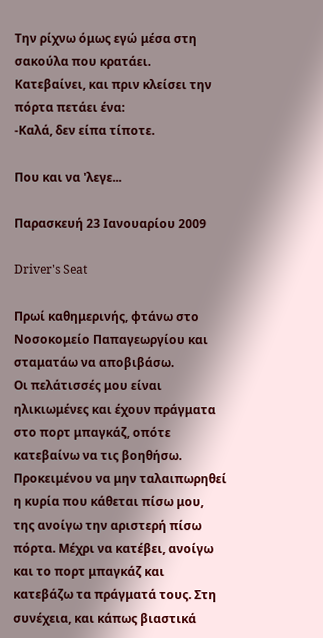Την ρίχνω όμως εγώ μέσα στη σακούλα που κρατάει.
Κατεβαίνει, και πριν κλείσει την πόρτα πετάει ένα:
-Καλά, δεν είπα τίποτε.

Που και να 'λεγε...

Παρασκευή 23 Ιανουαρίου 2009

Driver's Seat

Πρωί καθημερινής, φτάνω στο Νοσοκομείο Παπαγεωργίου και σταματάω να αποβιβάσω.
Οι πελάτισσές μου είναι ηλικιωμένες και έχουν πράγματα στο πορτ μπαγκάζ, οπότε κατεβαίνω να τις βοηθήσω. Προκειμένου να μην ταλαιπωρηθεί η κυρία που κάθεται πίσω μου, της ανοίγω την αριστερή πίσω πόρτα. Μέχρι να κατέβει, ανοίγω και το πορτ μπαγκάζ και κατεβάζω τα πράγματά τους. Στη συνέχεια, και κάπως βιαστικά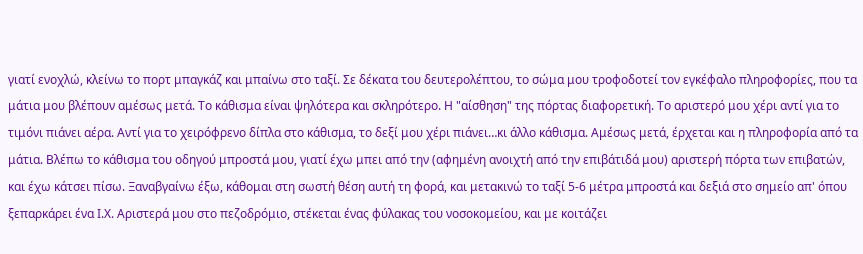γιατί ενοχλώ, κλείνω το πορτ μπαγκάζ και μπαίνω στο ταξί. Σε δέκατα του δευτερολέπτου, το σώμα μου τροφοδοτεί τον εγκέφαλο πληροφορίες, που τα μάτια μου βλέπουν αμέσως μετά. Το κάθισμα είναι ψηλότερα και σκληρότερο. Η "αίσθηση" της πόρτας διαφορετική. Το αριστερό μου χέρι αντί για το τιμόνι πιάνει αέρα. Αντί για το χειρόφρενο δίπλα στο κάθισμα, το δεξί μου χέρι πιάνει…κι άλλο κάθισμα. Αμέσως μετά, έρχεται και η πληροφορία από τα μάτια. Βλέπω το κάθισμα του οδηγού μπροστά μου, γιατί έχω μπει από την (αφημένη ανοιχτή από την επιβάτιδά μου) αριστερή πόρτα των επιβατών, και έχω κάτσει πίσω. Ξαναβγαίνω έξω, κάθομαι στη σωστή θέση αυτή τη φορά, και μετακινώ το ταξί 5-6 μέτρα μπροστά και δεξιά στο σημείο απ' όπου ξεπαρκάρει ένα Ι.Χ. Αριστερά μου στο πεζοδρόμιο, στέκεται ένας φύλακας του νοσοκομείου, και με κοιτάζει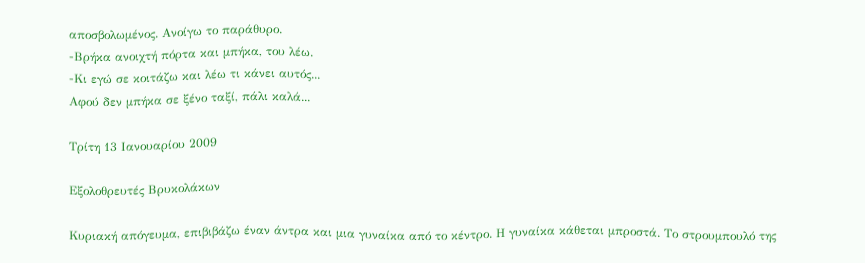αποσβολωμένος. Ανοίγω το παράθυρο.
-Βρήκα ανοιχτή πόρτα και μπήκα, του λέω.
-Κι εγώ σε κοιτάζω και λέω τι κάνει αυτός...
Αφού δεν μπήκα σε ξένο ταξί, πάλι καλά...

Τρίτη 13 Ιανουαρίου 2009

Εξολοθρευτές Βρυκολάκων

Κυριακή απόγευμα, επιβιβάζω έναν άντρα και μια γυναίκα από το κέντρο. Η γυναίκα κάθεται μπροστά. Το στρουμπουλό της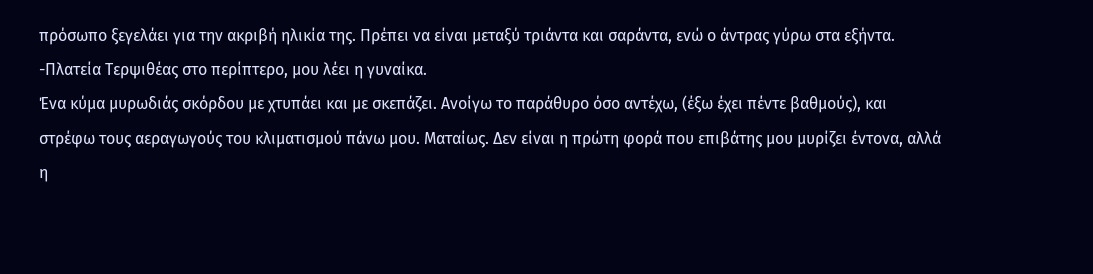πρόσωπο ξεγελάει για την ακριβή ηλικία της. Πρέπει να είναι μεταξύ τριάντα και σαράντα, ενώ ο άντρας γύρω στα εξήντα.
-Πλατεία Τερψιθέας στο περίπτερο, μου λέει η γυναίκα.
Ένα κύμα μυρωδιάς σκόρδου με χτυπάει και με σκεπάζει. Ανοίγω το παράθυρο όσο αντέχω, (έξω έχει πέντε βαθμούς), και στρέφω τους αεραγωγούς του κλιματισμού πάνω μου. Ματαίως. Δεν είναι η πρώτη φορά που επιβάτης μου μυρίζει έντονα, αλλά η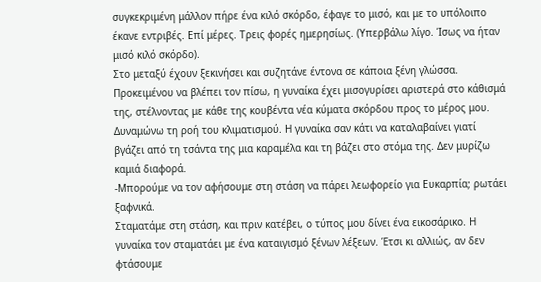συγκεκριμένη μάλλον πήρε ένα κιλό σκόρδο, έφαγε το μισό, και με το υπόλοιπο έκανε εντριβές. Επί μέρες. Τρεις φορές ημερησίως. (Υπερβάλω λίγο. Ίσως να ήταν μισό κιλό σκόρδο).
Στο μεταξύ έχουν ξεκινήσει και συζητάνε έντονα σε κάποια ξένη γλώσσα. Προκειμένου να βλέπει τον πίσω, η γυναίκα έχει μισογυρίσει αριστερά στο κάθισμά της, στέλνοντας με κάθε της κουβέντα νέα κύματα σκόρδου προς το μέρος μου.
Δυναμώνω τη ροή του κλιματισμού. Η γυναίκα σαν κάτι να καταλαβαίνει γιατί βγάζει από τη τσάντα της μια καραμέλα και τη βάζει στο στόμα της. Δεν μυρίζω καμιά διαφορά.
-Μπορούμε να τον αφήσουμε στη στάση να πάρει λεωφορείο για Ευκαρπία; ρωτάει ξαφνικά.
Σταματάμε στη στάση, και πριν κατέβει, ο τύπος μου δίνει ένα εικοσάρικο. Η γυναίκα τον σταματάει με ένα καταιγισμό ξένων λέξεων. Έτσι κι αλλιώς, αν δεν φτάσουμε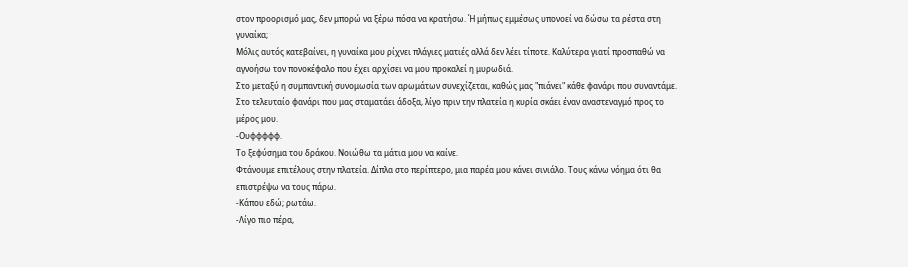στον προορισμό μας, δεν μπορώ να ξέρω πόσα να κρατήσω. Ή μήπως εμμέσως υπονοεί να δώσω τα ρέστα στη γυναίκα;
Μόλις αυτός κατεβαίνει, η γυναίκα μου ρίχνει πλάγιες ματιές αλλά δεν λέει τίποτε. Καλύτερα γιατί προσπαθώ να αγνοήσω τον πονοκέφαλο που έχει αρχίσει να μου προκαλεί η μυρωδιά.
Στο μεταξύ η συμπαντική συνομωσία των αρωμάτων συνεχίζεται, καθώς μας "πιάνει" κάθε φανάρι που συναντάμε. Στο τελευταίο φανάρι που μας σταματάει άδοξα, λίγο πριν την πλατεία η κυρία σκάει έναν αναστεναγμό προς το μέρος μου.
-Ουφφφφφ.
Το ξεφύσημα του δράκου. Νοιώθω τα μάτια μου να καίνε.
Φτάνουμε επιτέλους στην πλατεία. Δίπλα στο περίπτερο, μια παρέα μου κάνει σινιάλο. Τους κάνω νόημα ότι θα επιστρέψω να τους πάρω.
-Κάπου εδώ; ρωτάω.
-Λίγο πιο πέρα,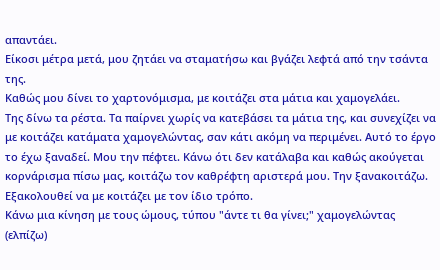απαντάει.
Είκοσι μέτρα μετά, μου ζητάει να σταματήσω και βγάζει λεφτά από την τσάντα της.
Καθώς μου δίνει το χαρτονόμισμα, με κοιτάζει στα μάτια και χαμογελάει.
Της δίνω τα ρέστα. Τα παίρνει χωρίς να κατεβάσει τα μάτια της, και συνεχίζει να με κοιτάζει κατάματα χαμογελώντας, σαν κάτι ακόμη να περιμένει. Αυτό το έργο το έχω ξαναδεί. Μου την πέφτει. Κάνω ότι δεν κατάλαβα και καθώς ακούγεται κορνάρισμα πίσω μας, κοιτάζω τον καθρέφτη αριστερά μου. Την ξανακοιτάζω. Εξακολουθεί να με κοιτάζει με τον ίδιο τρόπο.
Κάνω μια κίνηση με τους ώμους, τύπου "άντε τι θα γίνει;" χαμογελώντας (ελπίζω)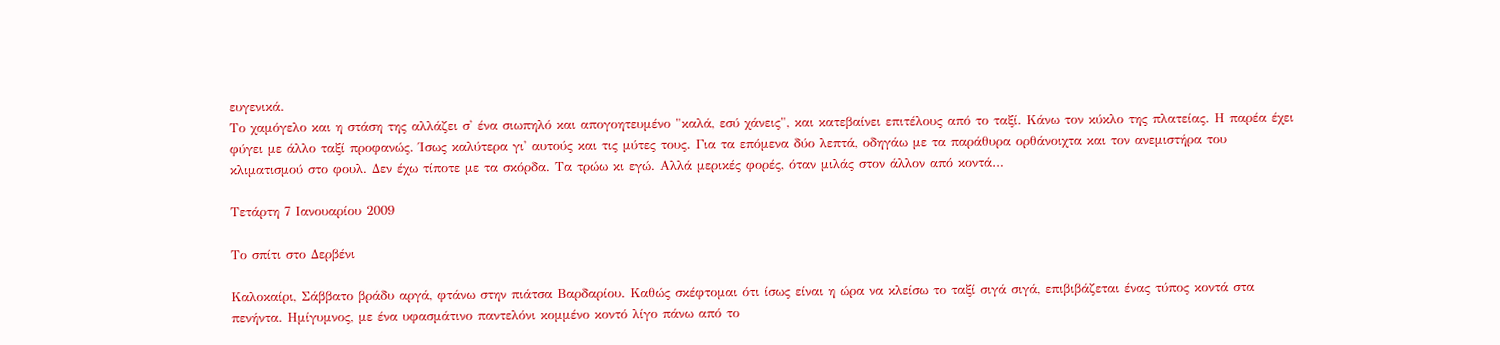ευγενικά.
Το χαμόγελο και η στάση της αλλάζει σ' ένα σιωπηλό και απογοητευμένο "καλά, εσύ χάνεις", και κατεβαίνει επιτέλους από το ταξί. Κάνω τον κύκλο της πλατείας. Η παρέα έχει φύγει με άλλο ταξί προφανώς. Ίσως καλύτερα γι' αυτούς και τις μύτες τους. Για τα επόμενα δύο λεπτά, οδηγάω με τα παράθυρα ορθάνοιχτα και τον ανεμιστήρα του κλιματισμού στο φουλ. Δεν έχω τίποτε με τα σκόρδα. Τα τρώω κι εγώ. Αλλά μερικές φορές, όταν μιλάς στον άλλον από κοντά…

Τετάρτη 7 Ιανουαρίου 2009

Το σπίτι στο Δερβένι

Καλοκαίρι, Σάββατο βράδυ αργά, φτάνω στην πιάτσα Βαρδαρίου. Καθώς σκέφτομαι ότι ίσως είναι η ώρα να κλείσω το ταξί σιγά σιγά, επιβιβάζεται ένας τύπος κοντά στα πενήντα. Ημίγυμνος, με ένα υφασμάτινο παντελόνι κομμένο κοντό λίγο πάνω από το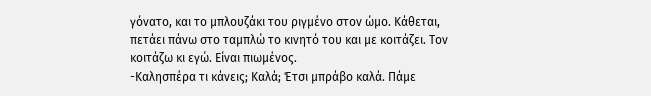γόνατο, και το μπλουζάκι του ριγμένο στον ώμο. Κάθεται, πετάει πάνω στο ταμπλώ το κινητό του και με κοιτάζει. Τον κοιτάζω κι εγώ. Είναι πιωμένος.
-Καλησπέρα τι κάνεις; Καλά; Έτσι μπράβο καλά. Πάμε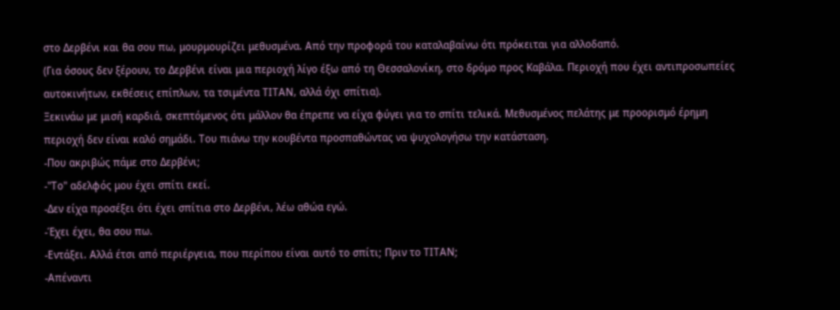στο Δερβένι και θα σου πω, μουρμουρίζει μεθυσμένα. Από την προφορά του καταλαβαίνω ότι πρόκειται για αλλοδαπό.
(Για όσους δεν ξέρουν, το Δερβένι είναι μια περιοχή λίγο έξω από τη Θεσσαλονίκη, στο δρόμο προς Καβάλα. Περιοχή που έχει αντιπροσωπείες αυτοκινήτων, εκθέσεις επίπλων, τα τσιμέντα ΤΙΤΑΝ, αλλά όχι σπίτια).
Ξεκινάω με μισή καρδιά, σκεπτόμενος ότι μάλλον θα έπρεπε να είχα φύγει για το σπίτι τελικά. Μεθυσμένος πελάτης με προορισμό έρημη περιοχή δεν είναι καλό σημάδι. Του πιάνω την κουβέντα προσπαθώντας να ψυχολογήσω την κατάσταση.
-Που ακριβώς πάμε στο Δερβένι;
-"Το" αδελφός μου έχει σπίτι εκεί.
-Δεν είχα προσέξει ότι έχει σπίτια στο Δερβένι, λέω αθώα εγώ.
-Έχει έχει, θα σου πω.
-Εντάξει. Αλλά έτσι από περιέργεια, που περίπου είναι αυτό το σπίτι; Πριν το ΤΙΤΑΝ;
-Απέναντι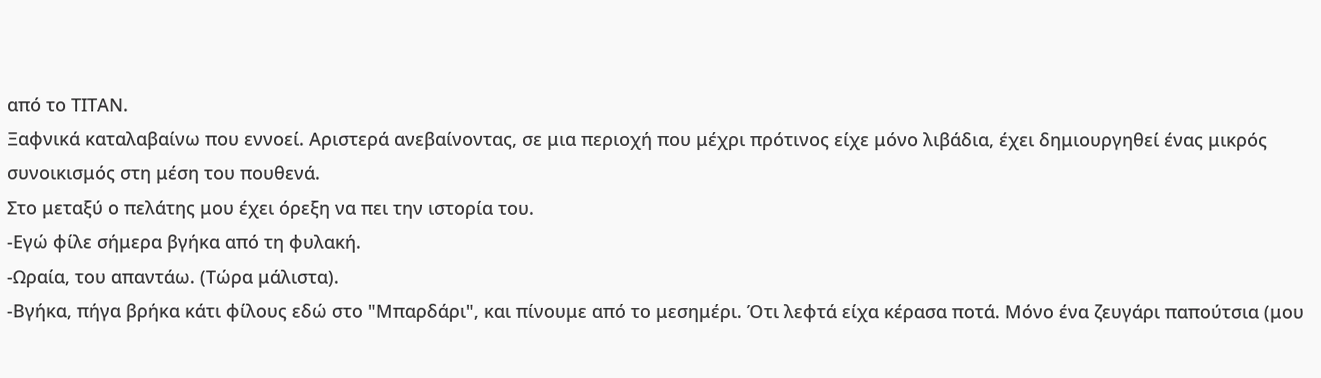από το ΤΙΤΑΝ.
Ξαφνικά καταλαβαίνω που εννοεί. Αριστερά ανεβαίνοντας, σε μια περιοχή που μέχρι πρότινος είχε μόνο λιβάδια, έχει δημιουργηθεί ένας μικρός συνοικισμός στη μέση του πουθενά.
Στο μεταξύ ο πελάτης μου έχει όρεξη να πει την ιστορία του.
-Εγώ φίλε σήμερα βγήκα από τη φυλακή.
-Ωραία, του απαντάω. (Τώρα μάλιστα).
-Βγήκα, πήγα βρήκα κάτι φίλους εδώ στο "Μπαρδάρι", και πίνουμε από το μεσημέρι. Ότι λεφτά είχα κέρασα ποτά. Μόνο ένα ζευγάρι παπούτσια (μου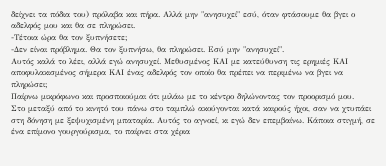δείχνει τα πόδια του) πρόλαβα και πήρα. Αλλά μην "ανησυχεί" εσύ, όταν φτάσουμε θα βγει ο αδελφός μου και θα σε πληρώσει.
-Τέτοια ώρα θα τον ξυπνήσετε;
-Δεν είναι πρόβλημα. Θα τον ξυπνήσω, θα πληρώσει. Εσύ μην "ανησυχεί".
Αυτός καλά το λέει, αλλά εγώ ανησυχεί. Μεθυσμένος ΚΑΙ με κατεύθυνση τις ερημιές ΚΑΙ αποφυλακισμένος σήμερα ΚΑΙ ένας αδελφός τον οποίο θα πρέπει να περιμένω να βγει να πληρώσει;
Παίρνω μικρόφωνο και προσποιούμαι ότι μιλάω με το κέντρο δηλώνοντας τον προορισμό μου.
Στο μεταξύ από το κινητό του πάνω στο ταμπλώ ακούγονται κατά καιρούς ήχοι, σαν να χτυπάει στη δόνηση με ξεψυχισμένη μπαταρία. Αυτός το αγνοεί, κι εγώ δεν επεμβαίνω. Κάποια στιγμή, σε ένα επίμονο γουργούρισμα, το παίρνει στα χέρια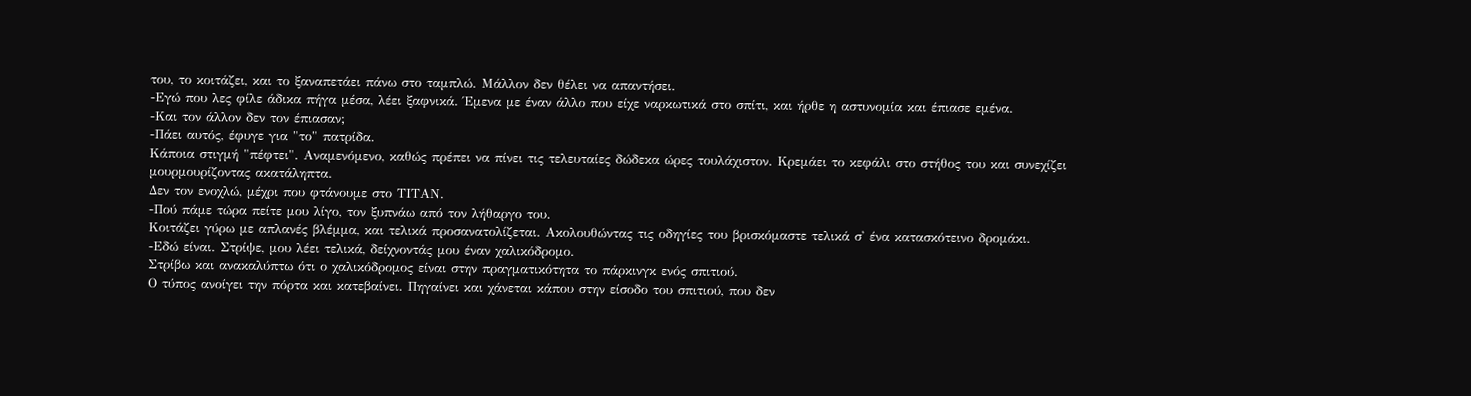του, το κοιτάζει, και το ξαναπετάει πάνω στο ταμπλώ. Μάλλον δεν θέλει να απαντήσει.
-Εγώ που λες φίλε άδικα πήγα μέσα, λέει ξαφνικά. Έμενα με έναν άλλο που είχε ναρκωτικά στο σπίτι, και ήρθε η αστυνομία και έπιασε εμένα.
-Και τον άλλον δεν τον έπιασαν;
-Πάει αυτός, έφυγε για "το" πατρίδα.
Κάποια στιγμή "πέφτει". Αναμενόμενο, καθώς πρέπει να πίνει τις τελευταίες δώδεκα ώρες τουλάχιστον. Κρεμάει το κεφάλι στο στήθος του και συνεχίζει μουρμουρίζοντας ακατάληπτα.
Δεν τον ενοχλώ, μέχρι που φτάνουμε στο ΤΙΤΑΝ.
-Πού πάμε τώρα πείτε μου λίγο, τον ξυπνάω από τον λήθαργο του.
Κοιτάζει γύρω με απλανές βλέμμα, και τελικά προσανατολίζεται. Ακολουθώντας τις οδηγίες του βρισκόμαστε τελικά σ' ένα κατασκότεινο δρομάκι.
-Εδώ είναι. Στρίψε, μου λέει τελικά, δείχνοντάς μου έναν χαλικόδρομο.
Στρίβω και ανακαλύπτω ότι ο χαλικόδρομος είναι στην πραγματικότητα το πάρκινγκ ενός σπιτιού.
Ο τύπος ανοίγει την πόρτα και κατεβαίνει. Πηγαίνει και χάνεται κάπου στην είσοδο του σπιτιού, που δεν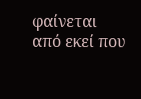φαίνεται από εκεί που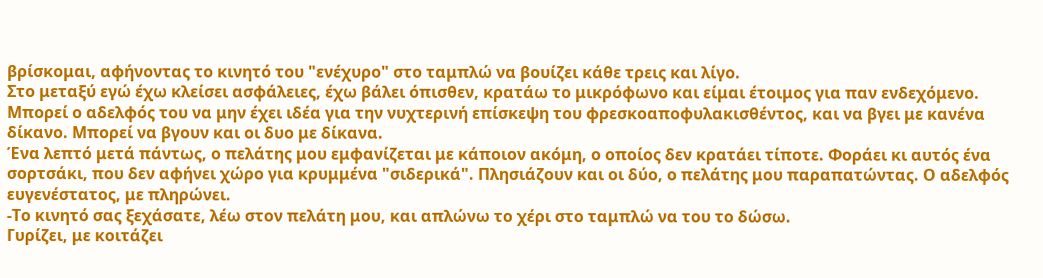βρίσκομαι, αφήνοντας το κινητό του "ενέχυρο" στο ταμπλώ να βουίζει κάθε τρεις και λίγο.
Στο μεταξύ εγώ έχω κλείσει ασφάλειες, έχω βάλει όπισθεν, κρατάω το μικρόφωνο και είμαι έτοιμος για παν ενδεχόμενο. Μπορεί ο αδελφός του να μην έχει ιδέα για την νυχτερινή επίσκεψη του φρεσκοαποφυλακισθέντος, και να βγει με κανένα δίκανο. Μπορεί να βγουν και οι δυο με δίκανα.
Ένα λεπτό μετά πάντως, ο πελάτης μου εμφανίζεται με κάποιον ακόμη, ο οποίος δεν κρατάει τίποτε. Φοράει κι αυτός ένα σορτσάκι, που δεν αφήνει χώρο για κρυμμένα "σιδερικά". Πλησιάζουν και οι δύο, ο πελάτης μου παραπατώντας. Ο αδελφός ευγενέστατος, με πληρώνει.
-Το κινητό σας ξεχάσατε, λέω στον πελάτη μου, και απλώνω το χέρι στο ταμπλώ να του το δώσω.
Γυρίζει, με κοιτάζει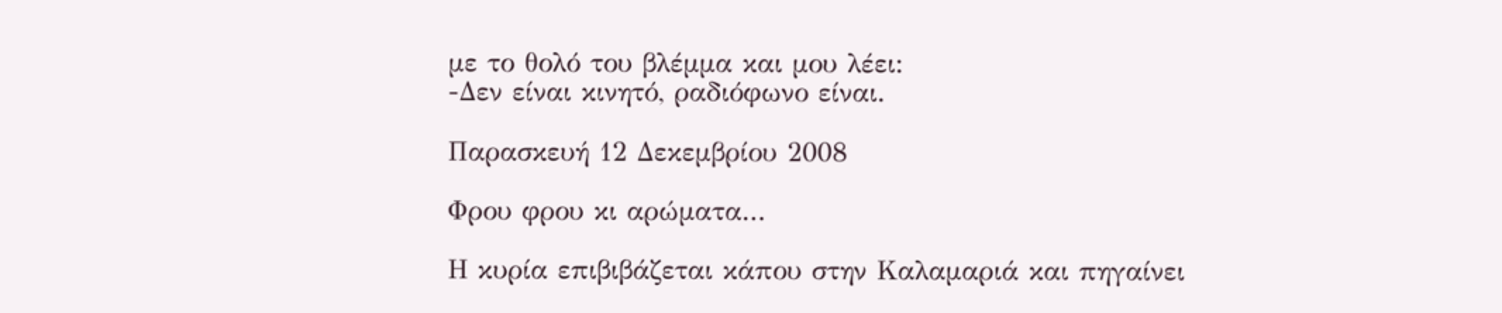με το θολό του βλέμμα και μου λέει:
-Δεν είναι κινητό, ραδιόφωνο είναι.

Παρασκευή 12 Δεκεμβρίου 2008

Φρου φρου κι αρώματα...

Η κυρία επιβιβάζεται κάπου στην Καλαμαριά και πηγαίνει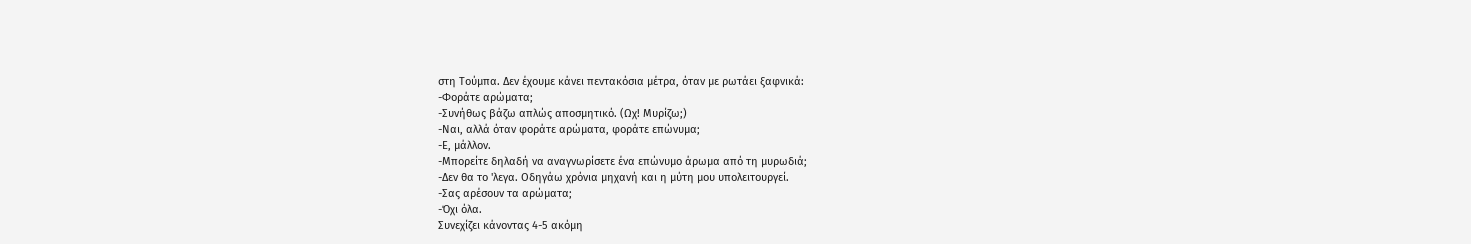στη Τούμπα. Δεν έχουμε κάνει πεντακόσια μέτρα, όταν με ρωτάει ξαφνικά:
-Φοράτε αρώματα;
-Συνήθως βάζω απλώς αποσμητικό. (Ωχ! Μυρίζω;)
-Ναι, αλλά όταν φοράτε αρώματα, φοράτε επώνυμα;
-Ε, μάλλον.
-Μπορείτε δηλαδή να αναγνωρίσετε ένα επώνυμο άρωμα από τη μυρωδιά;
-Δεν θα το 'λεγα. Οδηγάω χρόνια μηχανή και η μύτη μου υπολειτουργεί.
-Σας αρέσουν τα αρώματα;
-Όχι όλα.
Συνεχίζει κάνοντας 4-5 ακόμη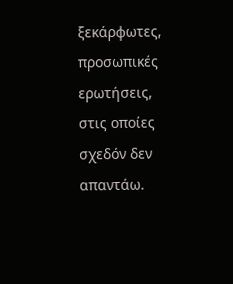ξεκάρφωτες, προσωπικές ερωτήσεις, στις οποίες σχεδόν δεν απαντάω.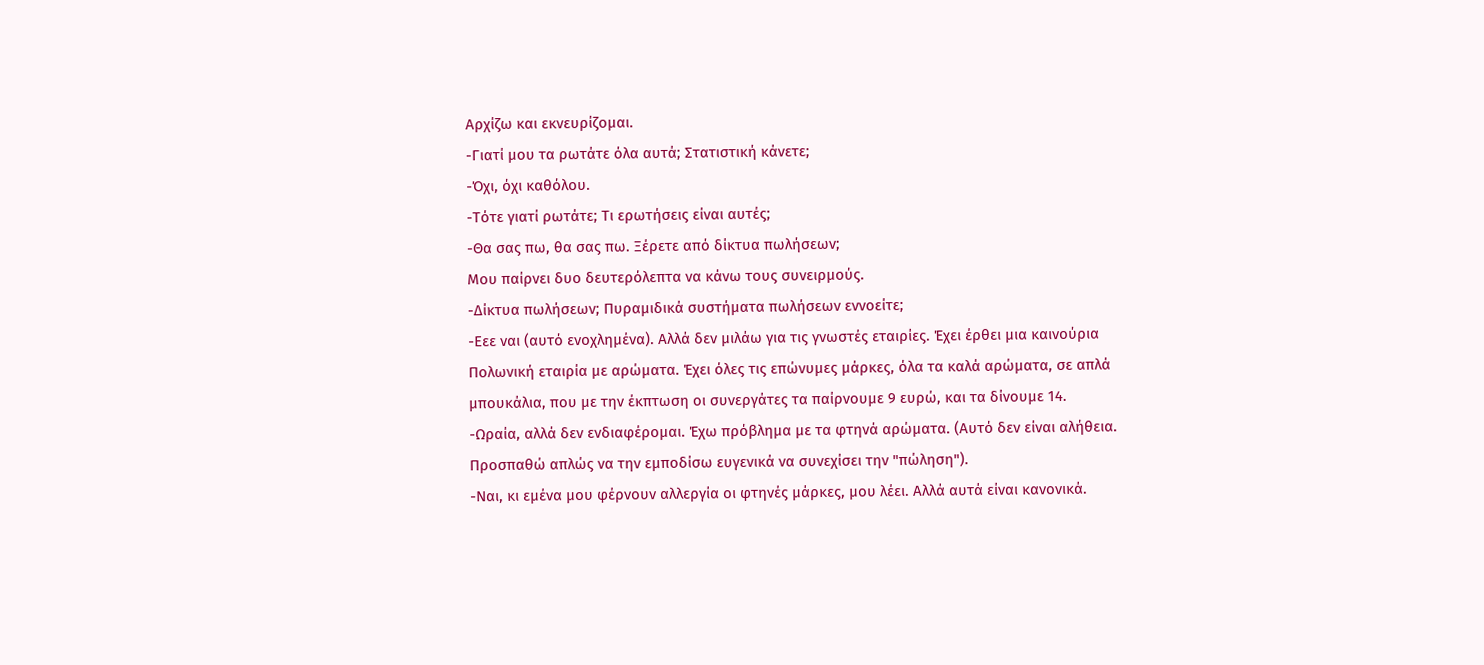Αρχίζω και εκνευρίζομαι.
-Γιατί μου τα ρωτάτε όλα αυτά; Στατιστική κάνετε;
-Όχι, όχι καθόλου.
-Τότε γιατί ρωτάτε; Τι ερωτήσεις είναι αυτές;
-Θα σας πω, θα σας πω. Ξέρετε από δίκτυα πωλήσεων;
Μου παίρνει δυο δευτερόλεπτα να κάνω τους συνειρμούς.
-Δίκτυα πωλήσεων; Πυραμιδικά συστήματα πωλήσεων εννοείτε;
-Εεε ναι (αυτό ενοχλημένα). Αλλά δεν μιλάω για τις γνωστές εταιρίες. Έχει έρθει μια καινούρια Πολωνική εταιρία με αρώματα. Έχει όλες τις επώνυμες μάρκες, όλα τα καλά αρώματα, σε απλά μπουκάλια, που με την έκπτωση οι συνεργάτες τα παίρνουμε 9 ευρώ, και τα δίνουμε 14.
-Ωραία, αλλά δεν ενδιαφέρομαι. Έχω πρόβλημα με τα φτηνά αρώματα. (Αυτό δεν είναι αλήθεια. Προσπαθώ απλώς να την εμποδίσω ευγενικά να συνεχίσει την "πώληση").
-Ναι, κι εμένα μου φέρνουν αλλεργία οι φτηνές μάρκες, μου λέει. Αλλά αυτά είναι κανονικά.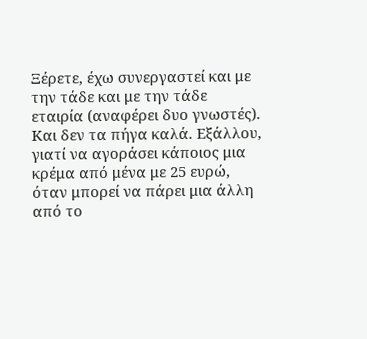Ξέρετε, έχω συνεργαστεί και με την τάδε και με την τάδε εταιρία (αναφέρει δυο γνωστές). Και δεν τα πήγα καλά. Εξάλλου, γιατί να αγοράσει κάποιος μια κρέμα από μένα με 25 ευρώ, όταν μπορεί να πάρει μια άλλη από το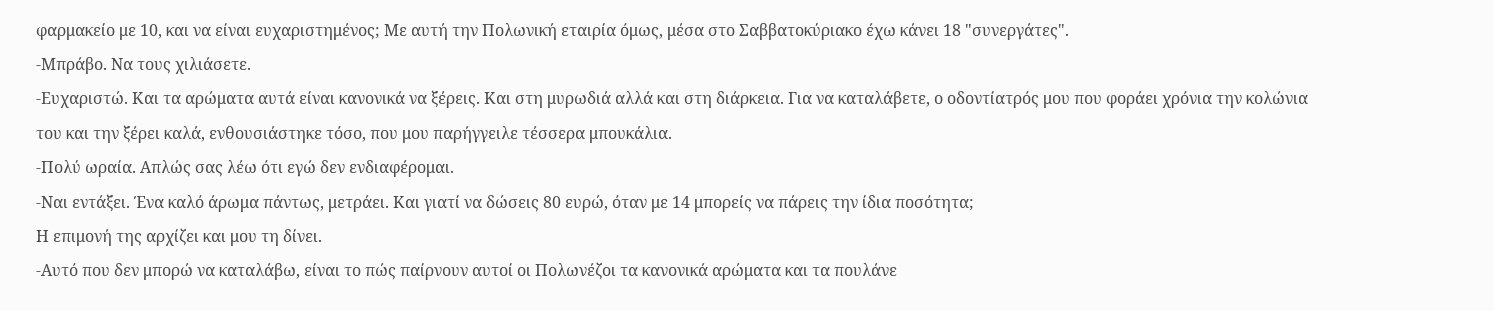φαρμακείο με 10, και να είναι ευχαριστημένος; Με αυτή την Πολωνική εταιρία όμως, μέσα στο Σαββατοκύριακο έχω κάνει 18 "συνεργάτες".
-Μπράβο. Να τους χιλιάσετε.
-Ευχαριστώ. Και τα αρώματα αυτά είναι κανονικά να ξέρεις. Και στη μυρωδιά αλλά και στη διάρκεια. Για να καταλάβετε, ο οδοντίατρός μου που φοράει χρόνια την κολώνια του και την ξέρει καλά, ενθουσιάστηκε τόσο, που μου παρήγγειλε τέσσερα μπουκάλια.
-Πολύ ωραία. Απλώς σας λέω ότι εγώ δεν ενδιαφέρομαι.
-Ναι εντάξει. Ένα καλό άρωμα πάντως, μετράει. Και γιατί να δώσεις 80 ευρώ, όταν με 14 μπορείς να πάρεις την ίδια ποσότητα;
Η επιμονή της αρχίζει και μου τη δίνει.
-Αυτό που δεν μπορώ να καταλάβω, είναι το πώς παίρνουν αυτοί οι Πολωνέζοι τα κανονικά αρώματα και τα πουλάνε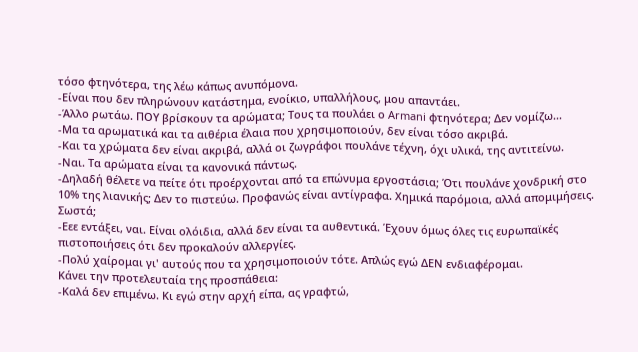τόσο φτηνότερα, της λέω κάπως ανυπόμονα.
-Είναι που δεν πληρώνουν κατάστημα, ενοίκιο, υπαλλήλους, μου απαντάει.
-Άλλο ρωτάω. ΠΟΥ βρίσκουν τα αρώματα; Τους τα πουλάει ο Armani φτηνότερα; Δεν νομίζω...
-Μα τα αρωματικά και τα αιθέρια έλαια που χρησιμοποιούν, δεν είναι τόσο ακριβά.
-Και τα χρώματα δεν είναι ακριβά, αλλά οι ζωγράφοι πουλάνε τέχνη, όχι υλικά, της αντιτείνω.
-Ναι. Τα αρώματα είναι τα κανονικά πάντως.
-Δηλαδή θέλετε να πείτε ότι προέρχονται από τα επώνυμα εργοστάσια; Ότι πουλάνε χονδρική στο 10% της λιανικής; Δεν το πιστεύω. Προφανώς είναι αντίγραφα. Χημικά παρόμοια, αλλά απομιμήσεις. Σωστά;
-Εεε εντάξει, ναι. Είναι ολόιδια, αλλά δεν είναι τα αυθεντικά. Έχουν όμως όλες τις ευρωπαϊκές πιστοποιήσεις ότι δεν προκαλούν αλλεργίες.
-Πολύ χαίρομαι γι' αυτούς που τα χρησιμοποιούν τότε. Απλώς εγώ ΔΕΝ ενδιαφέρομαι.
Κάνει την προτελευταία της προσπάθεια:
-Καλά δεν επιμένω. Κι εγώ στην αρχή είπα, ας γραφτώ,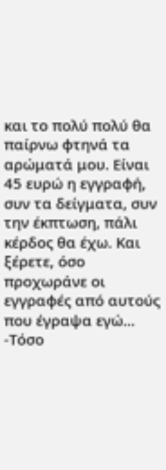και το πολύ πολύ θα παίρνω φτηνά τα αρώματά μου. Είναι 45 ευρώ η εγγραφή, συν τα δείγματα, συν την έκπτωση, πάλι κέρδος θα έχω. Και ξέρετε, όσο προχωράνε οι εγγραφές από αυτούς που έγραψα εγώ...
-Τόσο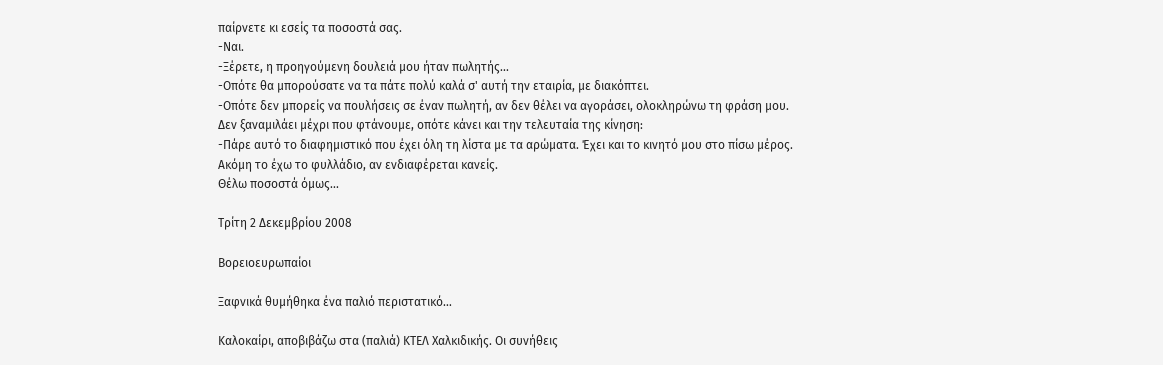παίρνετε κι εσείς τα ποσοστά σας.
-Ναι.
-Ξέρετε, η προηγούμενη δουλειά μου ήταν πωλητής...
-Οπότε θα μπορούσατε να τα πάτε πολύ καλά σ' αυτή την εταιρία, με διακόπτει.
-Οπότε δεν μπορείς να πουλήσεις σε έναν πωλητή, αν δεν θέλει να αγοράσει, ολοκληρώνω τη φράση μου.
Δεν ξαναμιλάει μέχρι που φτάνουμε, οπότε κάνει και την τελευταία της κίνηση:
-Πάρε αυτό το διαφημιστικό που έχει όλη τη λίστα με τα αρώματα. Έχει και το κινητό μου στο πίσω μέρος.
Ακόμη το έχω το φυλλάδιο, αν ενδιαφέρεται κανείς.
Θέλω ποσοστά όμως...

Τρίτη 2 Δεκεμβρίου 2008

Βορειοευρωπαίοι

Ξαφνικά θυμήθηκα ένα παλιό περιστατικό…

Καλοκαίρι, αποβιβάζω στα (παλιά) ΚΤΕΛ Χαλκιδικής. Οι συνήθεις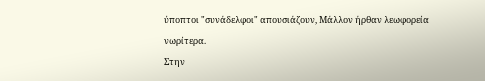ύποπτοι "συνάδελφοι" απουσιάζουν, Μάλλον ήρθαν λεωφορεία νωρίτερα.
Στην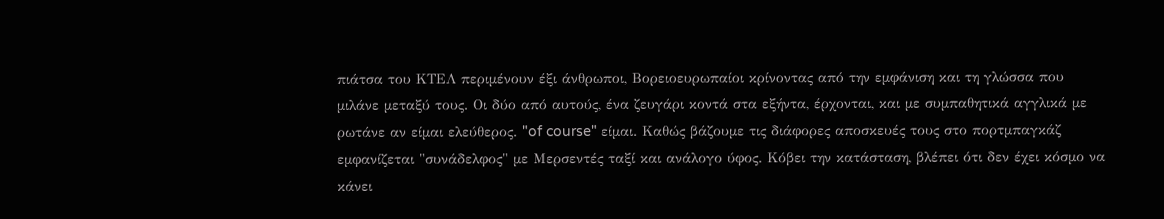πιάτσα του ΚΤΕΛ περιμένουν έξι άνθρωποι, Βορειοευρωπαίοι κρίνοντας από την εμφάνιση και τη γλώσσα που μιλάνε μεταξύ τους. Οι δύο από αυτούς, ένα ζευγάρι κοντά στα εξήντα, έρχονται, και με συμπαθητικά αγγλικά με ρωτάνε αν είμαι ελεύθερος. "of course" είμαι. Καθώς βάζουμε τις διάφορες αποσκευές τους στο πορτμπαγκάζ εμφανίζεται "συνάδελφος" με Μερσεντές ταξί και ανάλογο ύφος. Κόβει την κατάσταση, βλέπει ότι δεν έχει κόσμο να κάνει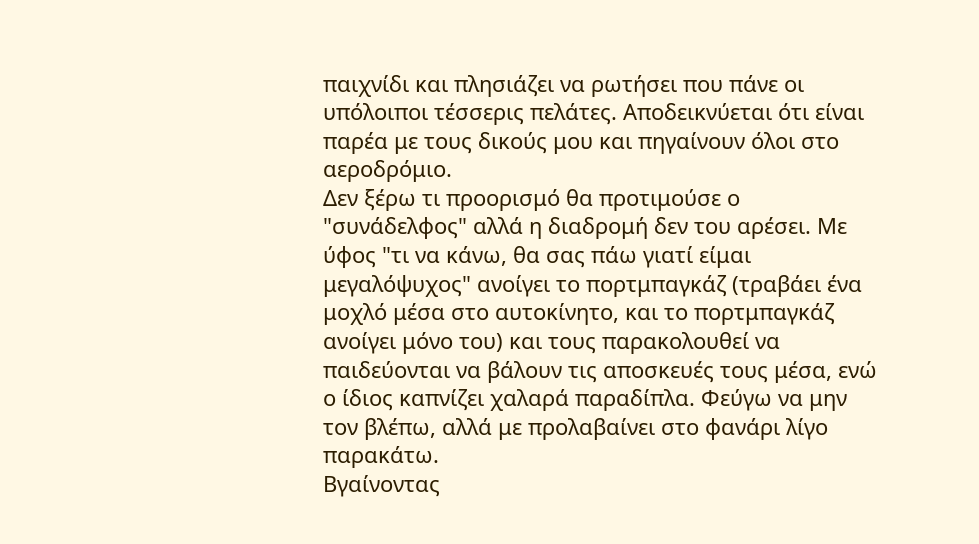παιχνίδι και πλησιάζει να ρωτήσει που πάνε οι υπόλοιποι τέσσερις πελάτες. Αποδεικνύεται ότι είναι παρέα με τους δικούς μου και πηγαίνουν όλοι στο αεροδρόμιο.
Δεν ξέρω τι προορισμό θα προτιμούσε ο "συνάδελφος" αλλά η διαδρομή δεν του αρέσει. Με ύφος "τι να κάνω, θα σας πάω γιατί είμαι μεγαλόψυχος" ανοίγει το πορτμπαγκάζ (τραβάει ένα μοχλό μέσα στο αυτοκίνητο, και το πορτμπαγκάζ ανοίγει μόνο του) και τους παρακολουθεί να παιδεύονται να βάλουν τις αποσκευές τους μέσα, ενώ ο ίδιος καπνίζει χαλαρά παραδίπλα. Φεύγω να μην τον βλέπω, αλλά με προλαβαίνει στο φανάρι λίγο παρακάτω.
Βγαίνοντας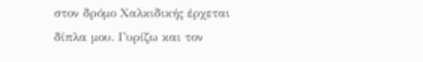στον δρόμο Χαλκιδικής έρχεται δίπλα μου. Γυρίζω και τον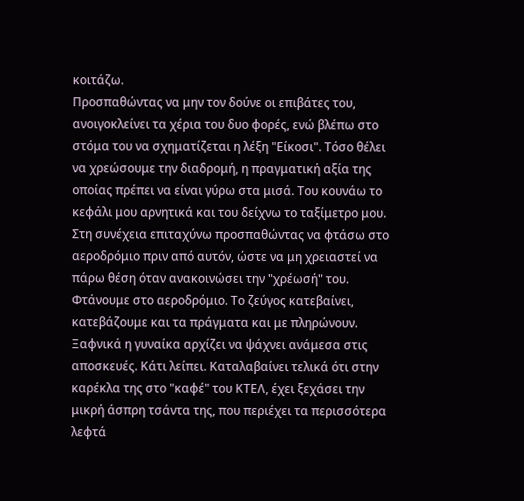κοιτάζω.
Προσπαθώντας να μην τον δούνε οι επιβάτες του, ανοιγοκλείνει τα χέρια του δυο φορές, ενώ βλέπω στο στόμα του να σχηματίζεται η λέξη "Είκοσι". Τόσο θέλει να χρεώσουμε την διαδρομή, η πραγματική αξία της οποίας πρέπει να είναι γύρω στα μισά. Του κουνάω το κεφάλι μου αρνητικά και του δείχνω το ταξίμετρο μου. Στη συνέχεια επιταχύνω προσπαθώντας να φτάσω στο αεροδρόμιο πριν από αυτόν, ώστε να μη χρειαστεί να πάρω θέση όταν ανακοινώσει την "χρέωσή" του.
Φτάνουμε στο αεροδρόμιο. Το ζεύγος κατεβαίνει, κατεβάζουμε και τα πράγματα και με πληρώνουν. Ξαφνικά η γυναίκα αρχίζει να ψάχνει ανάμεσα στις αποσκευές. Κάτι λείπει. Καταλαβαίνει τελικά ότι στην καρέκλα της στο "καφέ" του ΚΤΕΛ, έχει ξεχάσει την μικρή άσπρη τσάντα της, που περιέχει τα περισσότερα λεφτά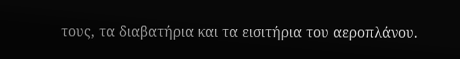τους, τα διαβατήρια και τα εισιτήρια του αεροπλάνου.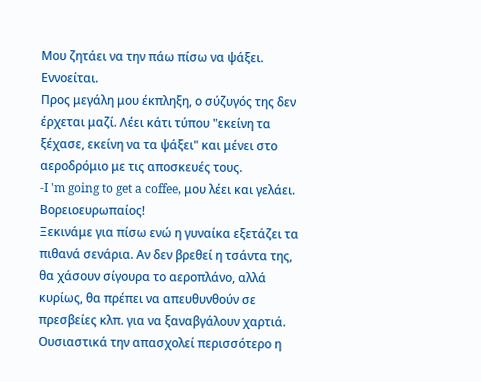Μου ζητάει να την πάω πίσω να ψάξει. Εννοείται.
Προς μεγάλη μου έκπληξη, ο σύζυγός της δεν έρχεται μαζί. Λέει κάτι τύπου "εκείνη τα ξέχασε, εκείνη να τα ψάξει" και μένει στο αεροδρόμιο με τις αποσκευές τους.
-I 'm going to get a coffee, μου λέει και γελάει. Βορειοευρωπαίος!
Ξεκινάμε για πίσω ενώ η γυναίκα εξετάζει τα πιθανά σενάρια. Αν δεν βρεθεί η τσάντα της, θα χάσουν σίγουρα το αεροπλάνο, αλλά κυρίως, θα πρέπει να απευθυνθούν σε πρεσβείες κλπ. για να ξαναβγάλουν χαρτιά. Ουσιαστικά την απασχολεί περισσότερο η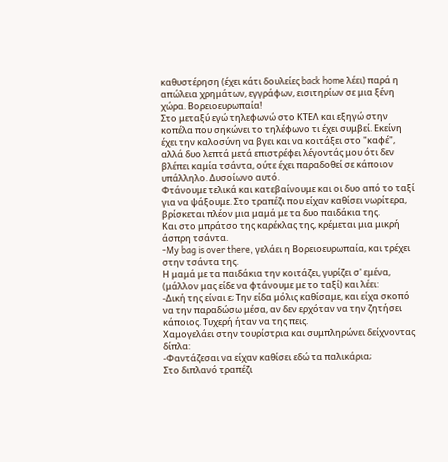καθυστέρηση (έχει κάτι δουλείες back home λέει) παρά η απώλεια χρημάτων, εγγράφων, εισιτηρίων σε μια ξένη χώρα. Βορειοευρωπαία!
Στο μεταξύ εγώ τηλεφωνώ στο ΚΤΕΛ και εξηγώ στην κοπέλα που σηκώνει το τηλέφωνο τι έχει συμβεί. Εκείνη έχει την καλοσύνη να βγει και να κοιτάξει στο "καφέ", αλλά δυο λεπτά μετά επιστρέφει λέγοντάς μου ότι δεν βλέπει καμία τσάντα, ούτε έχει παραδοθεί σε κάποιον υπάλληλο. Δυσοίωνο αυτό.
Φτάνουμε τελικά και κατεβαίνουμε και οι δυο από το ταξί για να ψάξουμε. Στο τραπέζι που είχαν καθίσει νωρίτερα, βρίσκεται πλέον μια μαμά με τα δυο παιδάκια της.
Και στο μπράτσο της καρέκλας της, κρέμεται μια μικρή άσπρη τσάντα.
-My bag is over there, γελάει η Βορειοευρωπαία, και τρέχει στην τσάντα της.
Η μαμά με τα παιδάκια την κοιτάζει, γυρίζει σ' εμένα, (μάλλον μας είδε να φτάνουμε με το ταξί) και λέει:
-Δική της είναι ε; Την είδα μόλις καθίσαμε, και είχα σκοπό να την παραδώσω μέσα, αν δεν ερχόταν να την ζητήσει κάποιος. Τυχερή ήταν να της πεις.
Χαμογελάει στην τουρίστρια και συμπληρώνει δείχνοντας δίπλα:
-Φαντάζεσαι να είχαν καθίσει εδώ τα παλικάρια;
Στο διπλανό τραπέζι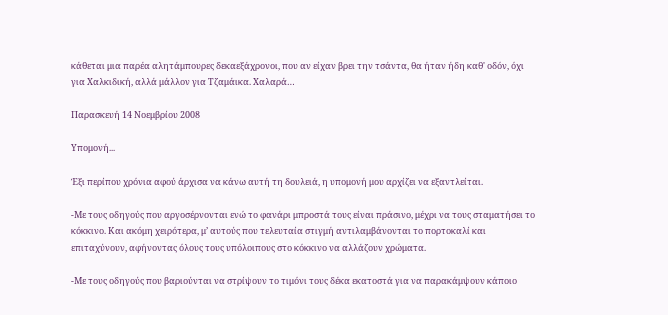κάθεται μια παρέα αλητάμπουρες δεκαεξάχρονοι, που αν είχαν βρει την τσάντα, θα ήταν ήδη καθ' οδόν, όχι για Χαλκιδική, αλλά μάλλον για Τζαμάικα. Χαλαρά…

Παρασκευή 14 Νοεμβρίου 2008

Υπομονή...

Έξι περίπου χρόνια αφού άρχισα να κάνω αυτή τη δουλειά, η υπομονή μου αρχίζει να εξαντλείται.

-Με τους οδηγούς που αργοσέρνονται ενώ το φανάρι μπροστά τους είναι πράσινο, μέχρι να τους σταματήσει το κόκκινο. Και ακόμη χειρότερα, μ’ αυτούς που τελευταία στιγμή αντιλαμβάνονται το πορτοκαλί και επιταχύνουν, αφήνοντας όλους τους υπόλοιπους στο κόκκινο να αλλάζουν χρώματα.

-Με τους οδηγούς που βαριούνται να στρίψουν το τιμόνι τους δέκα εκατοστά για να παρακάμψουν κάποιο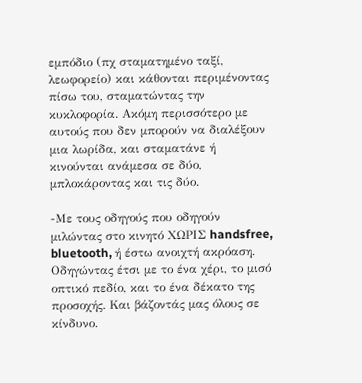εμπόδιο (πχ σταματημένο ταξί, λεωφορείο) και κάθονται περιμένοντας πίσω του, σταματώντας την κυκλοφορία. Ακόμη περισσότερο με αυτούς που δεν μπορούν να διαλέξουν μια λωρίδα, και σταματάνε ή κινούνται ανάμεσα σε δύο, μπλοκάροντας και τις δύο.

-Με τους οδηγούς που οδηγούν μιλώντας στο κινητό ΧΩΡΙΣ handsfree, bluetooth, ή έστω ανοιχτή ακρόαση. Οδηγώντας έτσι με το ένα χέρι, το μισό οπτικό πεδίο, και το ένα δέκατο της προσοχής. Και βάζοντάς μας όλους σε κίνδυνο.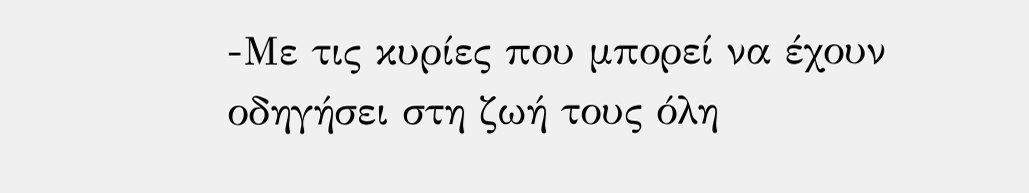-Με τις κυρίες που μπορεί να έχουν οδηγήσει στη ζωή τους όλη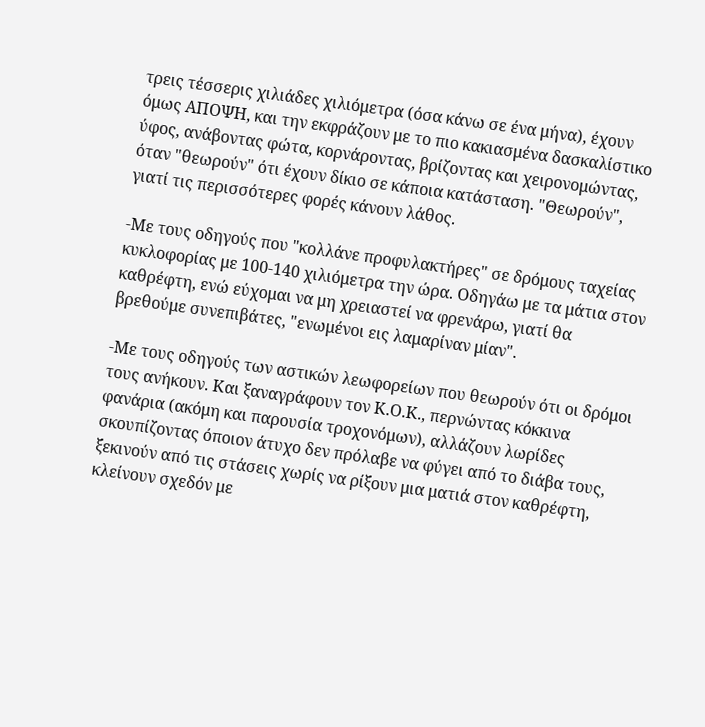τρεις τέσσερις χιλιάδες χιλιόμετρα (όσα κάνω σε ένα μήνα), έχουν όμως ΑΠΟΨΗ, και την εκφράζουν με το πιο κακιασμένα δασκαλίστικο ύφος, ανάβοντας φώτα, κορνάροντας, βρίζοντας και χειρονομώντας, όταν "θεωρούν" ότι έχουν δίκιο σε κάποια κατάσταση. "Θεωρούν", γιατί τις περισσότερες φορές κάνουν λάθος.

-Με τους οδηγούς που "κολλάνε προφυλακτήρες" σε δρόμους ταχείας κυκλοφορίας με 100-140 χιλιόμετρα την ώρα. Οδηγάω με τα μάτια στον καθρέφτη, ενώ εύχομαι να μη χρειαστεί να φρενάρω, γιατί θα βρεθούμε συνεπιβάτες, "ενωμένοι εις λαμαρίναν μίαν".

-Με τους οδηγούς των αστικών λεωφορείων που θεωρούν ότι οι δρόμοι τους ανήκουν. Και ξαναγράφουν τον Κ.Ο.Κ., περνώντας κόκκινα φανάρια (ακόμη και παρουσία τροχονόμων), αλλάζουν λωρίδες σκουπίζοντας όποιον άτυχο δεν πρόλαβε να φύγει από το διάβα τους, ξεκινούν από τις στάσεις χωρίς να ρίξουν μια ματιά στον καθρέφτη, κλείνουν σχεδόν με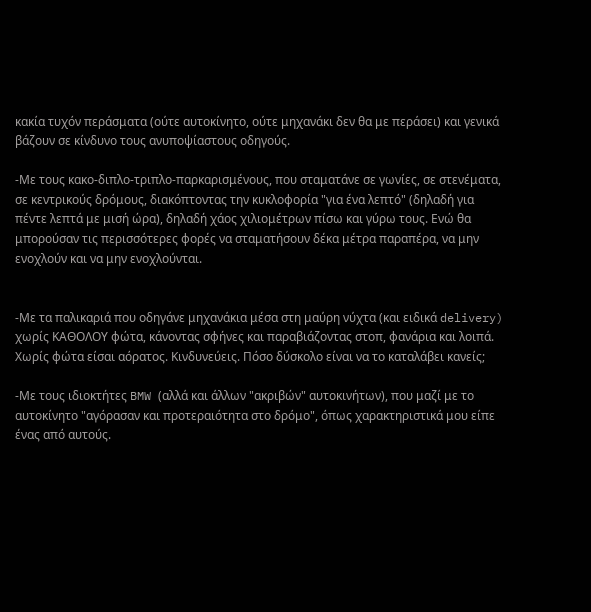κακία τυχόν περάσματα (ούτε αυτοκίνητο, ούτε μηχανάκι δεν θα με περάσει) και γενικά βάζουν σε κίνδυνο τους ανυποψίαστους οδηγούς.

-Με τους κακο-διπλο-τριπλο-παρκαρισμένους, που σταματάνε σε γωνίες, σε στενέματα, σε κεντρικούς δρόμους, διακόπτοντας την κυκλοφορία "για ένα λεπτό" (δηλαδή για πέντε λεπτά με μισή ώρα), δηλαδή χάος χιλιομέτρων πίσω και γύρω τους. Ενώ θα μπορούσαν τις περισσότερες φορές να σταματήσουν δέκα μέτρα παραπέρα, να μην ενοχλούν και να μην ενοχλούνται.


-Με τα παλικαριά που οδηγάνε μηχανάκια μέσα στη μαύρη νύχτα (και ειδικά delivery) χωρίς ΚΑΘΟΛΟΥ φώτα, κάνοντας σφήνες και παραβιάζοντας στοπ, φανάρια και λοιπά. Χωρίς φώτα είσαι αόρατος. Κινδυνεύεις. Πόσο δύσκολο είναι να το καταλάβει κανείς;

-Με τους ιδιοκτήτες BMW (αλλά και άλλων "ακριβών" αυτοκινήτων), που μαζί με το αυτοκίνητο "αγόρασαν και προτεραιότητα στο δρόμο", όπως χαρακτηριστικά μου είπε ένας από αυτούς.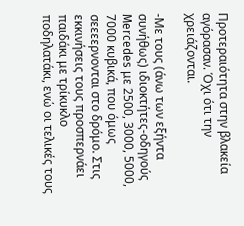Προτεραιότητα στην βλακεία αγόρασαν. Όχι ότι την χρειάζονται.

-Με τους (άνω των εξήντα συνήθως) ιδιοκτήτες-οδηγούς Mercedes με 2500, 3000, 5000, 7000 κυβικά, που όμως σεεεερνονται στο δρόμο. Στις εκκινήσεις τους προσπερνάει παιδάκι με τρίκυκλο ποδηλατάκι, ενώ οι τελικές τους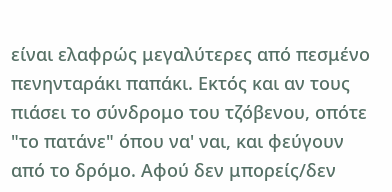είναι ελαφρώς μεγαλύτερες από πεσμένο πενηνταράκι παπάκι. Εκτός και αν τους πιάσει το σύνδρομο του τζόβενου, οπότε "το πατάνε" όπου να' ναι, και φεύγουν από το δρόμο. Αφού δεν μπορείς/δεν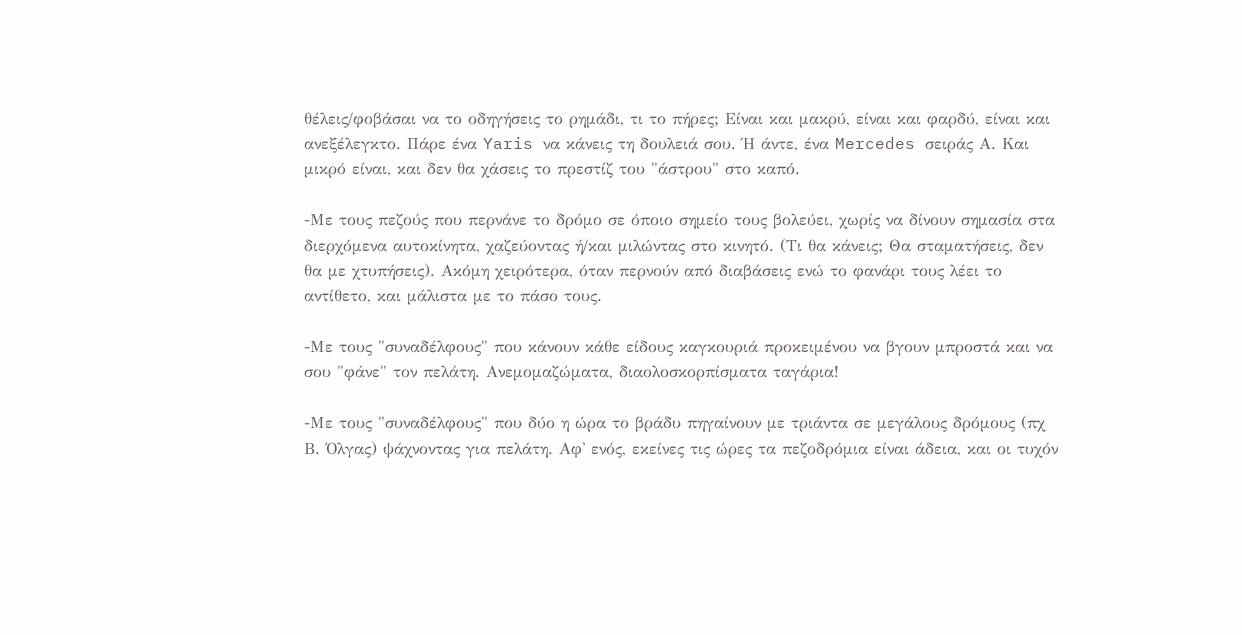θέλεις/φοβάσαι να το οδηγήσεις το ρημάδι, τι το πήρες; Είναι και μακρύ, είναι και φαρδύ, είναι και ανεξέλεγκτο. Πάρε ένα Yaris να κάνεις τη δουλειά σου. Ή άντε, ένα Mercedes σειράς Α. Και μικρό είναι, και δεν θα χάσεις το πρεστίζ του "άστρου" στο καπό.

-Με τους πεζούς που περνάνε το δρόμο σε όποιο σημείο τους βολεύει, χωρίς να δίνουν σημασία στα διερχόμενα αυτοκίνητα, χαζεύοντας ή/και μιλώντας στο κινητό. (Τι θα κάνεις; Θα σταματήσεις, δεν θα με χτυπήσεις). Ακόμη χειρότερα, όταν περνούν από διαβάσεις ενώ το φανάρι τους λέει το αντίθετο, και μάλιστα με το πάσο τους.

-Με τους "συναδέλφους" που κάνουν κάθε είδους καγκουριά προκειμένου να βγουν μπροστά και να σου "φάνε" τον πελάτη. Ανεμομαζώματα, διαολοσκορπίσματα ταγάρια!

-Με τους "συναδέλφους" που δύο η ώρα το βράδυ πηγαίνουν με τριάντα σε μεγάλους δρόμους (πχ Β. Όλγας) ψάχνοντας για πελάτη. Αφ' ενός, εκείνες τις ώρες τα πεζοδρόμια είναι άδεια, και οι τυχόν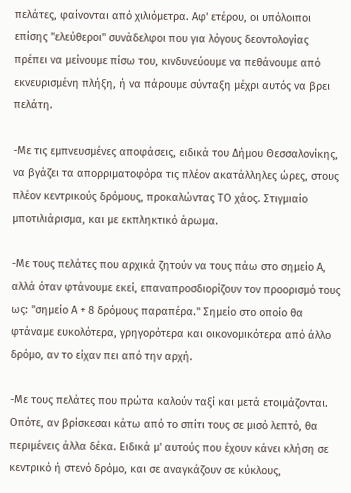πελάτες, φαίνονται από χιλιόμετρα. Αφ' ετέρου, οι υπόλοιποι επίσης "ελεύθεροι" συνάδελφοι που για λόγους δεοντολογίας πρέπει να μείνουμε πίσω του, κινδυνεύουμε να πεθάνουμε από εκνευρισμένη πλήξη, ή να πάρουμε σύνταξη μέχρι αυτός να βρει πελάτη.

-Με τις εμπνευσμένες αποφάσεις, ειδικά του Δήμου Θεσσαλονίκης, να βγάζει τα απορριματοφόρα τις πλέον ακατάλληλες ώρες, στους πλέον κεντρικούς δρόμους, προκαλώντας ΤΟ χάος. Στιγμιαίο μποτιλιάρισμα, και με εκπληκτικό άρωμα.

-Με τους πελάτες που αρχικά ζητούν να τους πάω στο σημείο Α, αλλά όταν φτάνουμε εκεί, επαναπροσδιορίζουν τον προορισμό τους ως: "σημείο Α + 8 δρόμους παραπέρα." Σημείο στο οποίο θα φτάναμε ευκολότερα, γρηγορότερα και οικονομικότερα από άλλο δρόμο, αν το είχαν πει από την αρχή.

-Με τους πελάτες που πρώτα καλούν ταξί και μετά ετοιμάζονται. Οπότε, αν βρίσκεσαι κάτω από το σπίτι τους σε μισό λεπτό, θα περιμένεις άλλα δέκα. Ειδικά μ' αυτούς που έχουν κάνει κλήση σε κεντρικό ή στενό δρόμο, και σε αναγκάζουν σε κύκλους,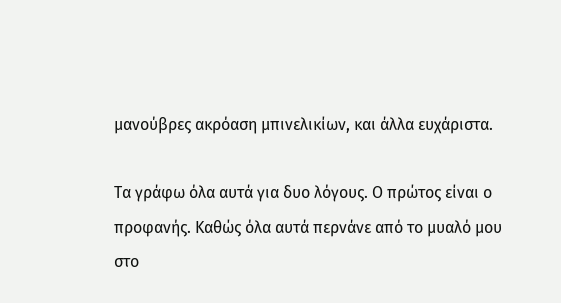μανούβρες ακρόαση μπινελικίων, και άλλα ευχάριστα.

Τα γράφω όλα αυτά για δυο λόγους. Ο πρώτος είναι ο προφανής. Καθώς όλα αυτά περνάνε από το μυαλό μου στο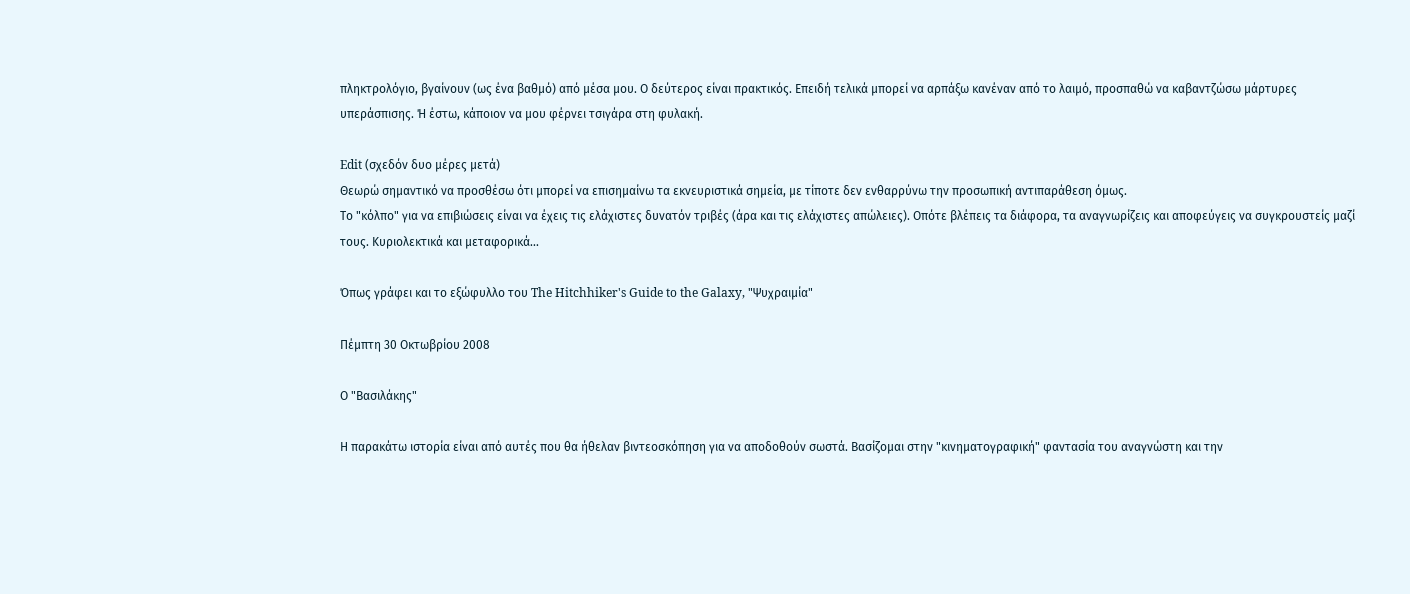πληκτρολόγιο, βγαίνουν (ως ένα βαθμό) από μέσα μου. Ο δεύτερος είναι πρακτικός. Επειδή τελικά μπορεί να αρπάξω κανέναν από το λαιμό, προσπαθώ να καβαντζώσω μάρτυρες υπεράσπισης. Ή έστω, κάποιον να μου φέρνει τσιγάρα στη φυλακή.

Edit (σχεδόν δυο μέρες μετά)
Θεωρώ σημαντικό να προσθέσω ότι μπορεί να επισημαίνω τα εκνευριστικά σημεία, με τίποτε δεν ενθαρρύνω την προσωπική αντιπαράθεση όμως.
Το "κόλπο" για να επιβιώσεις είναι να έχεις τις ελάχιστες δυνατόν τριβές (άρα και τις ελάχιστες απώλειες). Οπότε βλέπεις τα διάφορα, τα αναγνωρίζεις και αποφεύγεις να συγκρουστείς μαζί τους. Κυριολεκτικά και μεταφορικά...

Όπως γράφει και το εξώφυλλο του The Hitchhiker's Guide to the Galaxy, "Ψυχραιμία"

Πέμπτη 30 Οκτωβρίου 2008

Ο "Βασιλάκης"

Η παρακάτω ιστορία είναι από αυτές που θα ήθελαν βιντεοσκόπηση για να αποδοθούν σωστά. Βασίζομαι στην "κινηματογραφική" φαντασία του αναγνώστη και την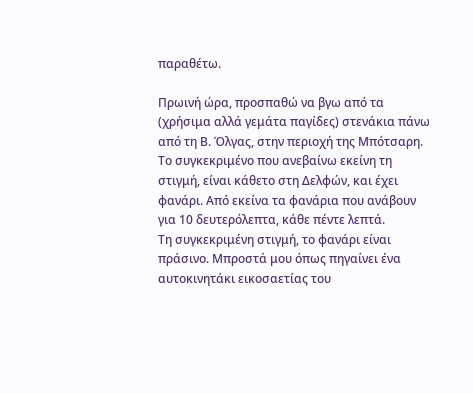παραθέτω.

Πρωινή ώρα, προσπαθώ να βγω από τα (χρήσιμα αλλά γεμάτα παγίδες) στενάκια πάνω από τη Β. Όλγας, στην περιοχή της Μπότσαρη. Το συγκεκριμένο που ανεβαίνω εκείνη τη στιγμή, είναι κάθετο στη Δελφών, και έχει φανάρι. Από εκείνα τα φανάρια που ανάβουν για 10 δευτερόλεπτα, κάθε πέντε λεπτά.
Τη συγκεκριμένη στιγμή, το φανάρι είναι πράσινο. Μπροστά μου όπως πηγαίνει ένα αυτοκινητάκι εικοσαετίας του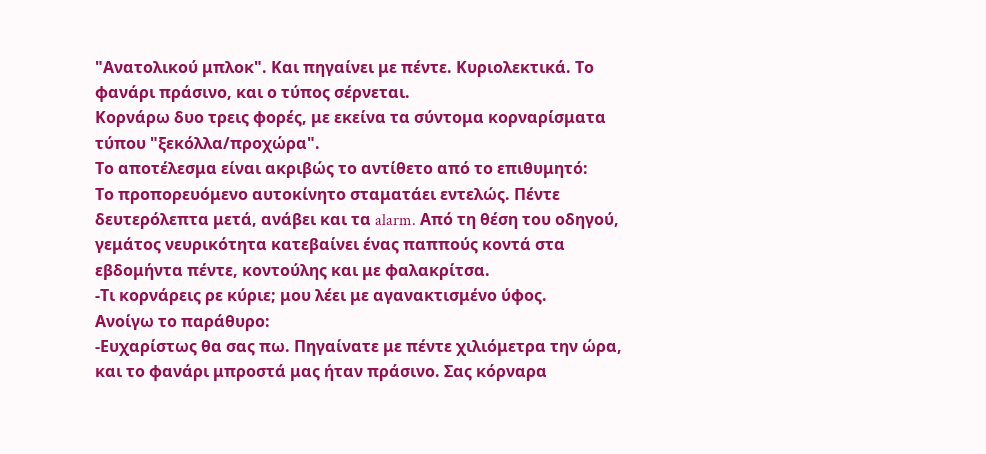"Ανατολικού μπλοκ". Και πηγαίνει με πέντε. Κυριολεκτικά. Το φανάρι πράσινο, και ο τύπος σέρνεται.
Κορνάρω δυο τρεις φορές, με εκείνα τα σύντομα κορναρίσματα τύπου "ξεκόλλα/προχώρα".
Το αποτέλεσμα είναι ακριβώς το αντίθετο από το επιθυμητό:
Το προπορευόμενο αυτοκίνητο σταματάει εντελώς. Πέντε δευτερόλεπτα μετά, ανάβει και τα alarm. Από τη θέση του οδηγού, γεμάτος νευρικότητα κατεβαίνει ένας παππούς κοντά στα εβδομήντα πέντε, κοντούλης και με φαλακρίτσα.
-Τι κορνάρεις ρε κύριε; μου λέει με αγανακτισμένο ύφος.
Ανοίγω το παράθυρο:
-Ευχαρίστως θα σας πω. Πηγαίνατε με πέντε χιλιόμετρα την ώρα, και το φανάρι μπροστά μας ήταν πράσινο. Σας κόρναρα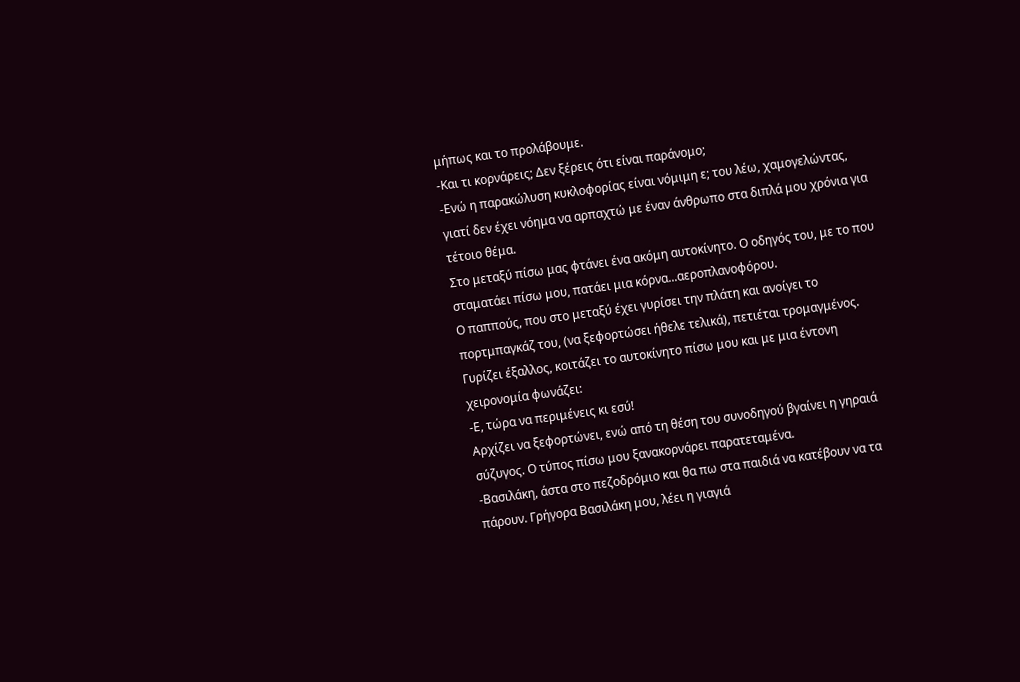μήπως και το προλάβουμε.
-Και τι κορνάρεις; Δεν ξέρεις ότι είναι παράνομο;
-Ενώ η παρακώλυση κυκλοφορίας είναι νόμιμη ε; του λέω, χαμογελώντας, γιατί δεν έχει νόημα να αρπαχτώ με έναν άνθρωπο στα διπλά μου χρόνια για τέτοιο θέμα.
Στο μεταξύ πίσω μας φτάνει ένα ακόμη αυτοκίνητο. Ο οδηγός του, με το που σταματάει πίσω μου, πατάει μια κόρνα...αεροπλανοφόρου.
Ο παππούς, που στο μεταξύ έχει γυρίσει την πλάτη και ανοίγει το πορτμπαγκάζ του, (να ξεφορτώσει ήθελε τελικά), πετιέται τρομαγμένος. Γυρίζει έξαλλος, κοιτάζει το αυτοκίνητο πίσω μου και με μια έντονη χειρονομία φωνάζει:
-Ε, τώρα να περιμένεις κι εσύ!
Αρχίζει να ξεφορτώνει, ενώ από τη θέση του συνοδηγού βγαίνει η γηραιά σύζυγος. Ο τύπος πίσω μου ξανακορνάρει παρατεταμένα.
-Βασιλάκη, άστα στο πεζοδρόμιο και θα πω στα παιδιά να κατέβουν να τα πάρουν. Γρήγορα Βασιλάκη μου, λέει η γιαγιά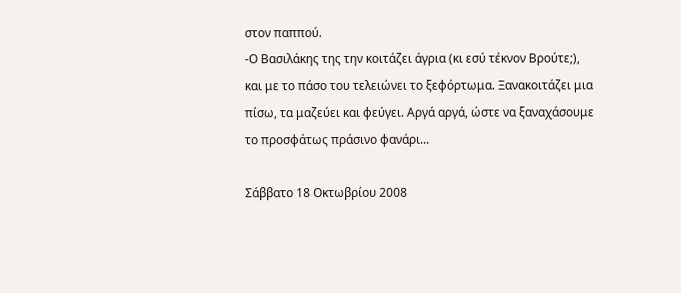στον παππού.
-Ο Βασιλάκης της την κοιτάζει άγρια (κι εσύ τέκνον Βρούτε;), και με το πάσο του τελειώνει το ξεφόρτωμα. Ξανακοιτάζει μια πίσω, τα μαζεύει και φεύγει. Αργά αργά, ώστε να ξαναχάσουμε το προσφάτως πράσινο φανάρι...

Σάββατο 18 Οκτωβρίου 2008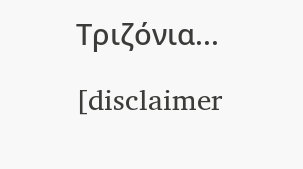Τριζόνια...

[disclaimer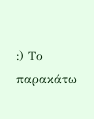:) Το παρακάτω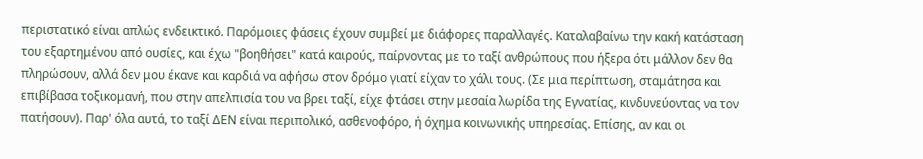περιστατικό είναι απλώς ενδεικτικό. Παρόμοιες φάσεις έχουν συμβεί με διάφορες παραλλαγές. Καταλαβαίνω την κακή κατάσταση του εξαρτημένου από ουσίες, και έχω "βοηθήσει" κατά καιρούς, παίρνοντας με το ταξί ανθρώπους που ήξερα ότι μάλλον δεν θα πληρώσουν, αλλά δεν μου έκανε και καρδιά να αφήσω στον δρόμο γιατί είχαν το χάλι τους. (Σε μια περίπτωση, σταμάτησα και επιβίβασα τοξικομανή, που στην απελπισία του να βρει ταξί, είχε φτάσει στην μεσαία λωρίδα της Εγνατίας, κινδυνεύοντας να τον πατήσουν). Παρ' όλα αυτά, το ταξί ΔΕΝ είναι περιπολικό, ασθενοφόρο, ή όχημα κοινωνικής υπηρεσίας. Επίσης, αν και οι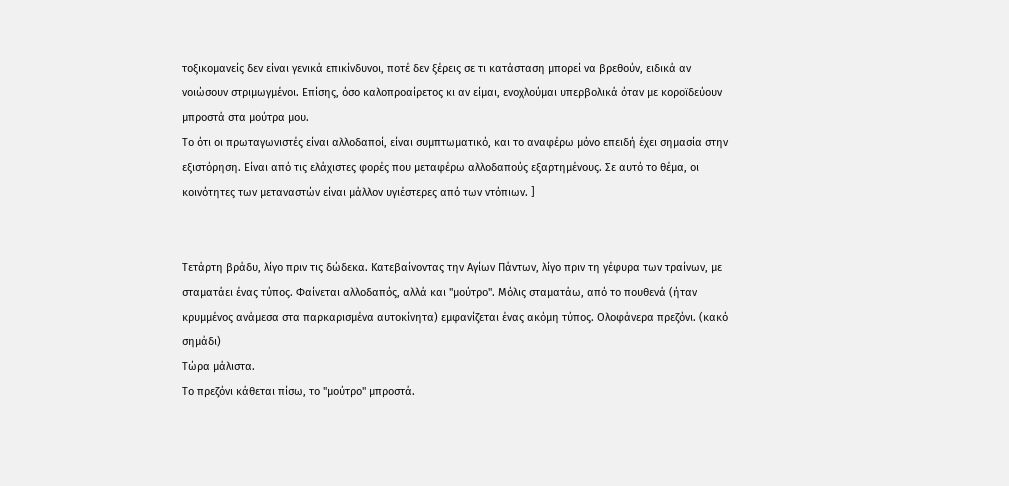τοξικομανείς δεν είναι γενικά επικίνδυνοι, ποτέ δεν ξέρεις σε τι κατάσταση μπορεί να βρεθούν, ειδικά αν νοιώσουν στριμωγμένοι. Επίσης, όσο καλοπροαίρετος κι αν είμαι, ενοχλούμαι υπερβολικά όταν με κοροϊδεύουν μπροστά στα μούτρα μου.
Το ότι οι πρωταγωνιστές είναι αλλοδαποί, είναι συμπτωματικό, και το αναφέρω μόνο επειδή έχει σημασία στην εξιστόρηση. Είναι από τις ελάχιστες φορές που μεταφέρω αλλοδαπούς εξαρτημένους. Σε αυτό το θέμα, οι κοινότητες των μεταναστών είναι μάλλον υγιέστερες από των ντόπιων. ]


Τετάρτη βράδυ, λίγο πριν τις δώδεκα. Κατεβαίνοντας την Αγίων Πάντων, λίγο πριν τη γέφυρα των τραίνων, με σταματάει ένας τύπος. Φαίνεται αλλοδαπός, αλλά και "μούτρο". Μόλις σταματάω, από το πουθενά (ήταν κρυμμένος ανάμεσα στα παρκαρισμένα αυτοκίνητα) εμφανίζεται ένας ακόμη τύπος. Ολοφάνερα πρεζόνι. (κακό σημάδι)
Τώρα μάλιστα.
Το πρεζόνι κάθεται πίσω, το "μούτρο" μπροστά.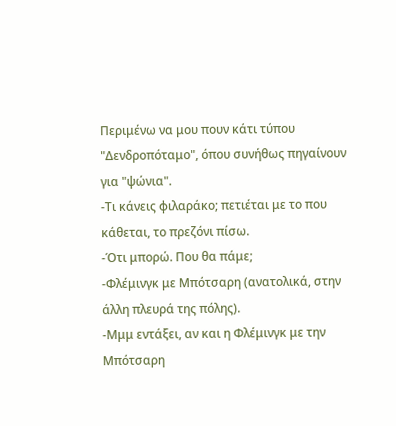Περιμένω να μου πουν κάτι τύπου "Δενδροπόταμο", όπου συνήθως πηγαίνουν για "ψώνια".
-Τι κάνεις φιλαράκο; πετιέται με το που κάθεται, το πρεζόνι πίσω.
-Ότι μπορώ. Που θα πάμε;
-Φλέμινγκ με Μπότσαρη (ανατολικά, στην άλλη πλευρά της πόλης).
-Μμμ εντάξει, αν και η Φλέμινγκ με την Μπότσαρη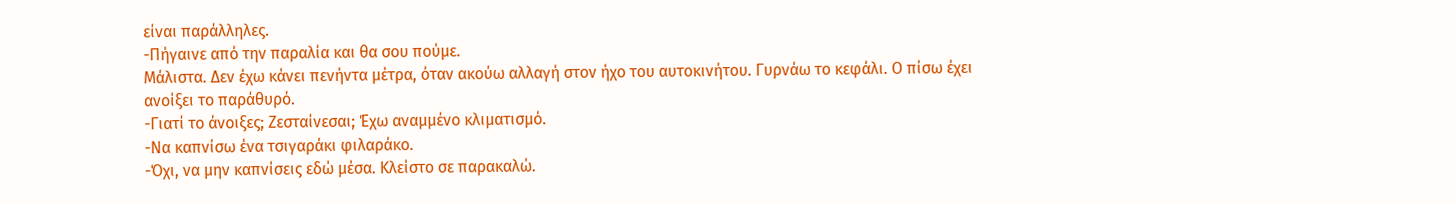είναι παράλληλες.
-Πήγαινε από την παραλία και θα σου πούμε.
Μάλιστα. Δεν έχω κάνει πενήντα μέτρα, όταν ακούω αλλαγή στον ήχο του αυτοκινήτου. Γυρνάω το κεφάλι. Ο πίσω έχει ανοίξει το παράθυρό.
-Γιατί το άνοιξες; Ζεσταίνεσαι; Έχω αναμμένο κλιματισμό.
-Να καπνίσω ένα τσιγαράκι φιλαράκο.
-Όχι, να μην καπνίσεις εδώ μέσα. Κλείστο σε παρακαλώ.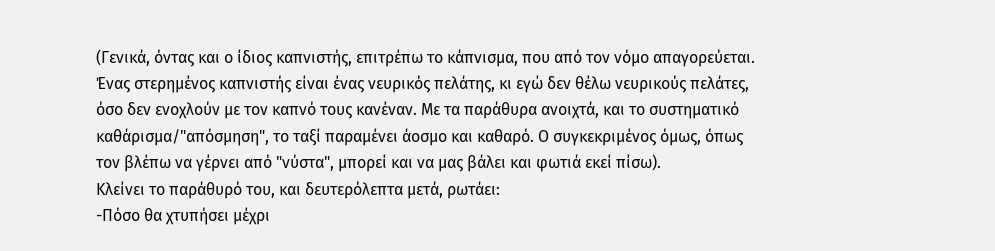(Γενικά, όντας και ο ίδιος καπνιστής, επιτρέπω το κάπνισμα, που από τον νόμο απαγορεύεται. Ένας στερημένος καπνιστής είναι ένας νευρικός πελάτης, κι εγώ δεν θέλω νευρικούς πελάτες, όσο δεν ενοχλούν με τον καπνό τους κανέναν. Με τα παράθυρα ανοιχτά, και το συστηματικό καθάρισμα/"απόσμηση", το ταξί παραμένει άοσμο και καθαρό. Ο συγκεκριμένος όμως, όπως τον βλέπω να γέρνει από "νύστα", μπορεί και να μας βάλει και φωτιά εκεί πίσω).
Κλείνει το παράθυρό του, και δευτερόλεπτα μετά, ρωτάει:
-Πόσο θα χτυπήσει μέχρι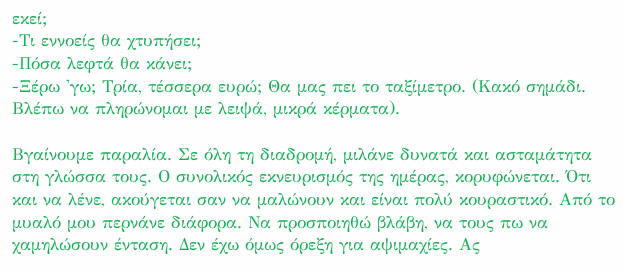εκεί;
-Τι εννοείς θα χτυπήσει;
-Πόσα λεφτά θα κάνει;
-Ξέρω 'γω; Τρία, τέσσερα ευρώ; Θα μας πει το ταξίμετρο. (Κακό σημάδι. Βλέπω να πληρώνομαι με λειψά, μικρά κέρματα).

Βγαίνουμε παραλία. Σε όλη τη διαδρομή, μιλάνε δυνατά και ασταμάτητα στη γλώσσα τους. Ο συνολικός εκνευρισμός της ημέρας, κορυφώνεται. Ότι και να λένε, ακούγεται σαν να μαλώνουν και είναι πολύ κουραστικό. Από το μυαλό μου περνάνε διάφορα. Να προσποιηθώ βλάβη, να τους πω να χαμηλώσουν ένταση. Δεν έχω όμως όρεξη για αψιμαχίες. Ας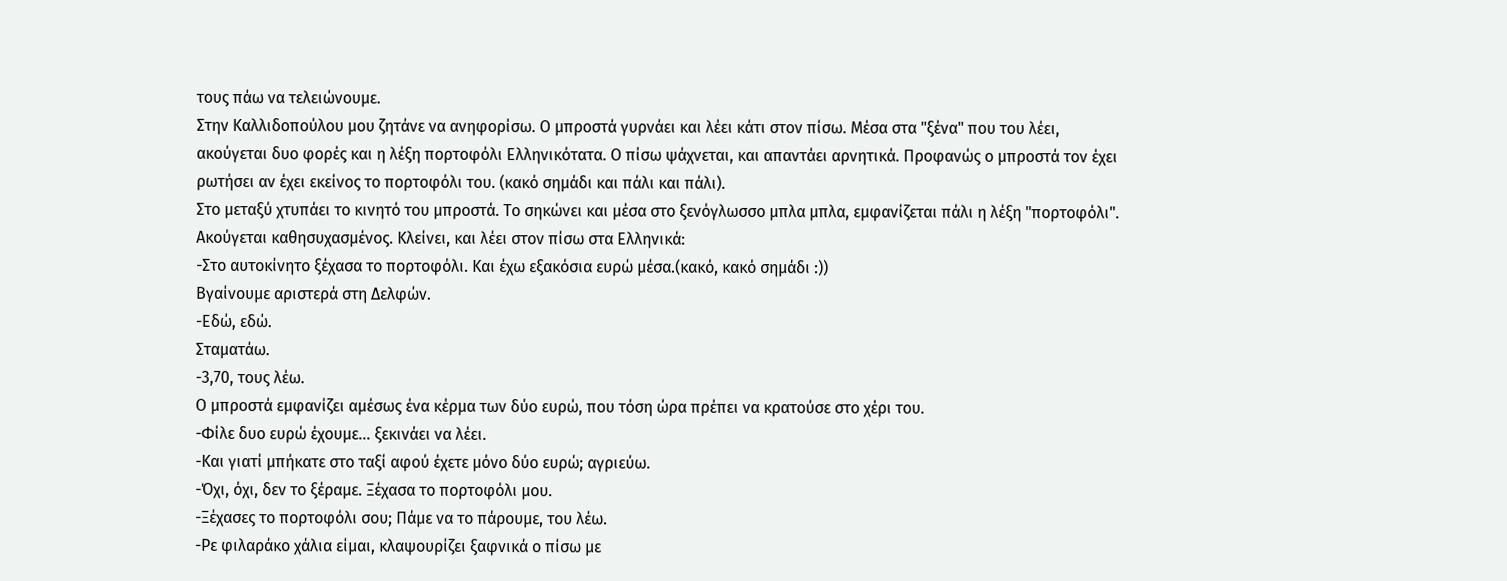τους πάω να τελειώνουμε.
Στην Καλλιδοπούλου μου ζητάνε να ανηφορίσω. Ο μπροστά γυρνάει και λέει κάτι στον πίσω. Μέσα στα "ξένα" που του λέει, ακούγεται δυο φορές και η λέξη πορτοφόλι Ελληνικότατα. Ο πίσω ψάχνεται, και απαντάει αρνητικά. Προφανώς ο μπροστά τον έχει ρωτήσει αν έχει εκείνος το πορτοφόλι του. (κακό σημάδι και πάλι και πάλι).
Στο μεταξύ χτυπάει το κινητό του μπροστά. Το σηκώνει και μέσα στο ξενόγλωσσο μπλα μπλα, εμφανίζεται πάλι η λέξη "πορτοφόλι". Ακούγεται καθησυχασμένος. Κλείνει, και λέει στον πίσω στα Ελληνικά:
-Στο αυτοκίνητο ξέχασα το πορτοφόλι. Και έχω εξακόσια ευρώ μέσα.(κακό, κακό σημάδι :))
Βγαίνουμε αριστερά στη Δελφών.
-Εδώ, εδώ.
Σταματάω.
-3,70, τους λέω.
Ο μπροστά εμφανίζει αμέσως ένα κέρμα των δύο ευρώ, που τόση ώρα πρέπει να κρατούσε στο χέρι του.
-Φίλε δυο ευρώ έχουμε... ξεκινάει να λέει.
-Και γιατί μπήκατε στο ταξί αφού έχετε μόνο δύο ευρώ; αγριεύω.
-Όχι, όχι, δεν το ξέραμε. Ξέχασα το πορτοφόλι μου.
-Ξέχασες το πορτοφόλι σου; Πάμε να το πάρουμε, του λέω.
-Ρε φιλαράκο χάλια είμαι, κλαψουρίζει ξαφνικά ο πίσω με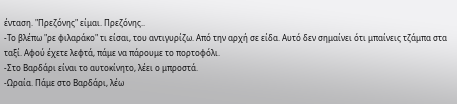ένταση. "Πρεζόνης" είμαι. Πρεζόνης..
-Το βλέπω "ρε φιλαράκο" τι είσαι, του αντιγυρίζω. Από την αρχή σε είδα. Αυτό δεν σημαίνει ότι μπαίνεις τζάμπα στα ταξί. Αφού έχετε λεφτά, πάμε να πάρουμε το πορτοφόλι.
-Στο Βαρδάρι είναι το αυτοκίνητο, λέει ο μπροστά.
-Ωραία. Πάμε στο Βαρδάρι, λέω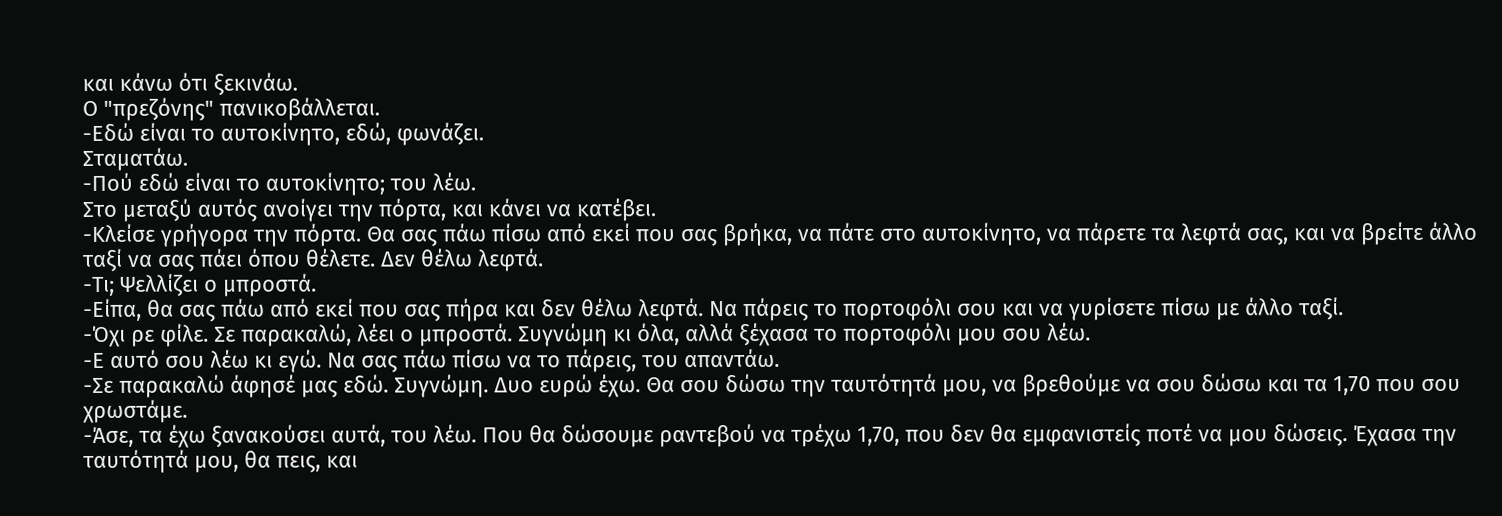και κάνω ότι ξεκινάω.
Ο "πρεζόνης" πανικοβάλλεται.
-Εδώ είναι το αυτοκίνητο, εδώ, φωνάζει.
Σταματάω.
-Πού εδώ είναι το αυτοκίνητο; του λέω.
Στο μεταξύ αυτός ανοίγει την πόρτα, και κάνει να κατέβει.
-Κλείσε γρήγορα την πόρτα. Θα σας πάω πίσω από εκεί που σας βρήκα, να πάτε στο αυτοκίνητο, να πάρετε τα λεφτά σας, και να βρείτε άλλο ταξί να σας πάει όπου θέλετε. Δεν θέλω λεφτά.
-Τι; Ψελλίζει ο μπροστά.
-Είπα, θα σας πάω από εκεί που σας πήρα και δεν θέλω λεφτά. Να πάρεις το πορτοφόλι σου και να γυρίσετε πίσω με άλλο ταξί.
-Όχι ρε φίλε. Σε παρακαλώ, λέει ο μπροστά. Συγνώμη κι όλα, αλλά ξέχασα το πορτοφόλι μου σου λέω.
-Ε αυτό σου λέω κι εγώ. Να σας πάω πίσω να το πάρεις, του απαντάω.
-Σε παρακαλώ άφησέ μας εδώ. Συγνώμη. Δυο ευρώ έχω. Θα σου δώσω την ταυτότητά μου, να βρεθούμε να σου δώσω και τα 1,70 που σου χρωστάμε.
-Άσε, τα έχω ξανακούσει αυτά, του λέω. Που θα δώσουμε ραντεβού να τρέχω 1,70, που δεν θα εμφανιστείς ποτέ να μου δώσεις. Έχασα την ταυτότητά μου, θα πεις, και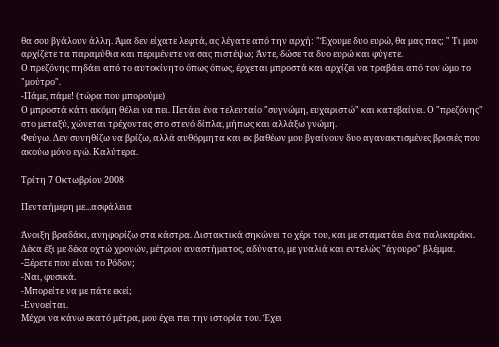θα σου βγάλουν άλλη. Άμα δεν είχατε λεφτά, ας λέγατε από την αρχή: "Έχουμε δυο ευρώ, θα μας πας; " Τι μου αρχίζετε τα παραμύθια και περιμένετε να σας πιστέψω; Άντε, δώσε τα δυο ευρώ και φύγετε.
Ο πρεζόνης πηδάει από το αυτοκίνητο όπως όπως, έρχεται μπροστά και αρχίζει να τραβάει από τον ώμο το "μούτρο".
-Πάμε, πάμε! (τώρα που μπορούμε)
Ο μπροστά κάτι ακόμη θέλει να πει. Πετάει ένα τελευταίο "συγνώμη, ευχαριστώ" και κατεβαίνει. Ο "πρεζόνης" στο μεταξύ, χώνεται τρέχοντας στο στενό δίπλα, μήπως και αλλάξω γνώμη.
Φεύγω. Δεν συνηθίζω να βρίζω, αλλά αυθόρμητα και εκ βαθέων μου βγαίνουν δυο αγανακτισμένες βρισιές που ακούω μόνο εγώ. Καλύτερα.

Τρίτη 7 Οκτωβρίου 2008

Πενταήμερη με...ασφάλεια

Άνοιξη βραδάκι, ανηφορίζω στα κάστρα. Διστακτικά σηκώνει το χέρι του, και με σταματάει ένα παλικαράκι. Δέκα έξι με δέκα οχτώ χρονών, μέτριου αναστήματος, αδύνατο, με γυαλιά και εντελώς "άγουρο" βλέμμα.
-Ξέρετε που είναι το Ρόδον;
-Ναι, φυσικά.
-Μπορείτε να με πάτε εκεί;
-Εννοείται.
Μέχρι να κάνω εκατό μέτρα, μου έχει πει την ιστορία του. Έχει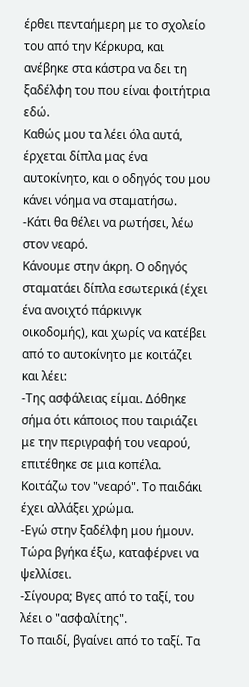έρθει πενταήμερη με το σχολείο του από την Κέρκυρα, και ανέβηκε στα κάστρα να δει τη ξαδέλφη του που είναι φοιτήτρια εδώ.
Καθώς μου τα λέει όλα αυτά, έρχεται δίπλα μας ένα αυτοκίνητο, και ο οδηγός του μου κάνει νόημα να σταματήσω.
-Κάτι θα θέλει να ρωτήσει, λέω στον νεαρό.
Κάνουμε στην άκρη. Ο οδηγός σταματάει δίπλα εσωτερικά (έχει ένα ανοιχτό πάρκινγκ οικοδομής), και χωρίς να κατέβει από το αυτοκίνητο με κοιτάζει και λέει:
-Της ασφάλειας είμαι. Δόθηκε σήμα ότι κάποιος που ταιριάζει με την περιγραφή του νεαρού, επιτέθηκε σε μια κοπέλα.
Κοιτάζω τον "νεαρό". Το παιδάκι έχει αλλάξει χρώμα.
-Εγώ στην ξαδέλφη μου ήμουν. Τώρα βγήκα έξω, καταφέρνει να ψελλίσει.
-Σίγουρα; Βγες από το ταξί, του λέει ο "ασφαλίτης".
Το παιδί, βγαίνει από το ταξί. Τα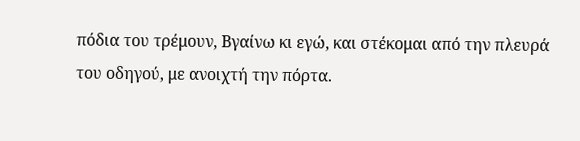πόδια του τρέμουν, Βγαίνω κι εγώ, και στέκομαι από την πλευρά του οδηγού, με ανοιχτή την πόρτα.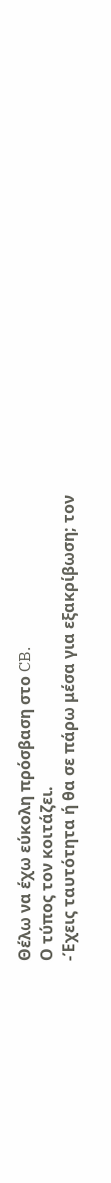Θέλω να έχω εύκολη πρόσβαση στο CB.
Ο τύπος τον κοιτάζει.
-Έχεις ταυτότητα ή θα σε πάρω μέσα για εξακρίβωση; τον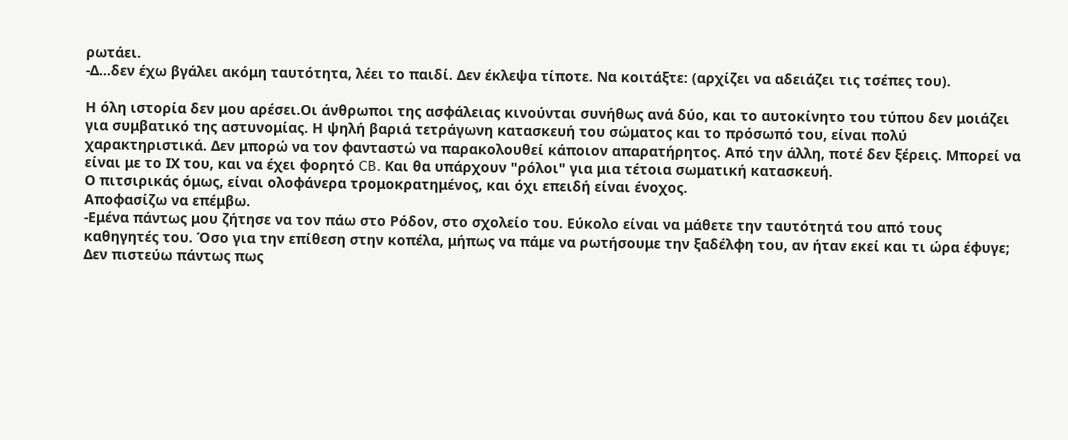ρωτάει.
-Δ...δεν έχω βγάλει ακόμη ταυτότητα, λέει το παιδί. Δεν έκλεψα τίποτε. Να κοιτάξτε: (αρχίζει να αδειάζει τις τσέπες του).

Η όλη ιστορία δεν μου αρέσει.Οι άνθρωποι της ασφάλειας κινούνται συνήθως ανά δύο, και το αυτοκίνητο του τύπου δεν μοιάζει για συμβατικό της αστυνομίας. Η ψηλή βαριά τετράγωνη κατασκευή του σώματος και το πρόσωπό του, είναι πολύ χαρακτηριστικά. Δεν μπορώ να τον φανταστώ να παρακολουθεί κάποιον απαρατήρητος. Από την άλλη, ποτέ δεν ξέρεις. Μπορεί να είναι με το ΙΧ του, και να έχει φορητό CB. Και θα υπάρχουν "ρόλοι" για μια τέτοια σωματική κατασκευή.
Ο πιτσιρικάς όμως, είναι ολοφάνερα τρομοκρατημένος, και όχι επειδή είναι ένοχος.
Αποφασίζω να επέμβω.
-Εμένα πάντως μου ζήτησε να τον πάω στο Ρόδον, στο σχολείο του. Εύκολο είναι να μάθετε την ταυτότητά του από τους καθηγητές του. Όσο για την επίθεση στην κοπέλα, μήπως να πάμε να ρωτήσουμε την ξαδέλφη του, αν ήταν εκεί και τι ώρα έφυγε; Δεν πιστεύω πάντως πως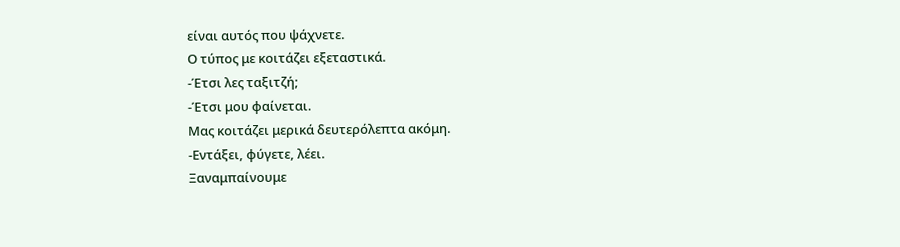είναι αυτός που ψάχνετε.
Ο τύπος με κοιτάζει εξεταστικά.
-Έτσι λες ταξιτζή;
-Έτσι μου φαίνεται.
Μας κοιτάζει μερικά δευτερόλεπτα ακόμη.
-Εντάξει, φύγετε, λέει.
Ξαναμπαίνουμε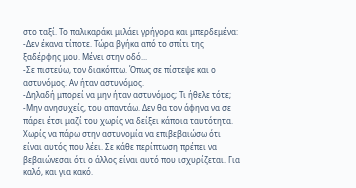στο ταξί. Το παλικαράκι μιλάει γρήγορα και μπερδεμένα:
-Δεν έκανα τίποτε. Τώρα βγήκα από το σπίτι της ξαδέρφης μου. Μένει στην οδό...
-Σε πιστεύω, τον διακόπτω. Όπως σε πίστεψε και ο αστυνόμος. Αν ήταν αστυνόμος.
-Δηλαδή μπορεί να μην ήταν αστυνόμος; Τι ήθελε τότε;
-Μην ανησυχείς, του απαντάω. Δεν θα τον άφηνα να σε πάρει έτσι μαζί του χωρίς να δείξει κάποια ταυτότητα. Χωρίς να πάρω στην αστυνομία να επιβεβαιώσω ότι είναι αυτός που λέει. Σε κάθε περίπτωση πρέπει να βεβαιώνεσαι ότι ο άλλος είναι αυτό που ισχυρίζεται. Για καλό, και για κακό.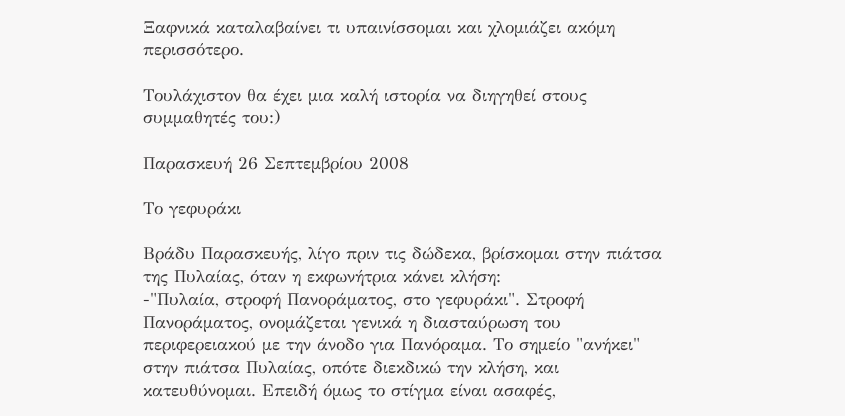Ξαφνικά καταλαβαίνει τι υπαινίσσομαι και χλομιάζει ακόμη περισσότερο.

Τουλάχιστον θα έχει μια καλή ιστορία να διηγηθεί στους συμμαθητές του:)

Παρασκευή 26 Σεπτεμβρίου 2008

Το γεφυράκι

Βράδυ Παρασκευής, λίγο πριν τις δώδεκα, βρίσκομαι στην πιάτσα της Πυλαίας, όταν η εκφωνήτρια κάνει κλήση:
-"Πυλαία, στροφή Πανοράματος, στο γεφυράκι". Στροφή Πανοράματος, ονομάζεται γενικά η διασταύρωση του περιφερειακού με την άνοδο για Πανόραμα. Το σημείο "ανήκει" στην πιάτσα Πυλαίας, οπότε διεκδικώ την κλήση, και κατευθύνομαι. Επειδή όμως το στίγμα είναι ασαφές,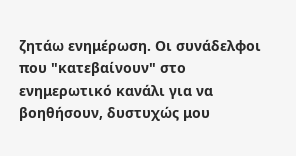ζητάω ενημέρωση. Οι συνάδελφοι που "κατεβαίνουν" στο ενημερωτικό κανάλι για να βοηθήσουν, δυστυχώς μου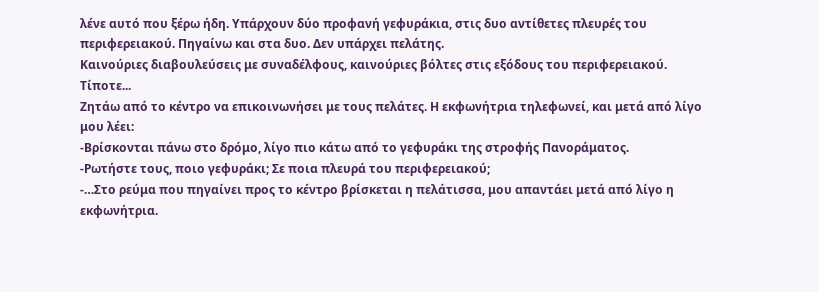λένε αυτό που ξέρω ήδη. Υπάρχουν δύο προφανή γεφυράκια, στις δυο αντίθετες πλευρές του περιφερειακού. Πηγαίνω και στα δυο. Δεν υπάρχει πελάτης.
Καινούριες διαβουλεύσεις με συναδέλφους, καινούριες βόλτες στις εξόδους του περιφερειακού. Τίποτε...
Ζητάω από το κέντρο να επικοινωνήσει με τους πελάτες. Η εκφωνήτρια τηλεφωνεί, και μετά από λίγο μου λέει:
-Βρίσκονται πάνω στο δρόμο, λίγο πιο κάτω από το γεφυράκι της στροφής Πανοράματος.
-Ρωτήστε τους, ποιο γεφυράκι; Σε ποια πλευρά του περιφερειακού;
-…Στο ρεύμα που πηγαίνει προς το κέντρο βρίσκεται η πελάτισσα, μου απαντάει μετά από λίγο η εκφωνήτρια.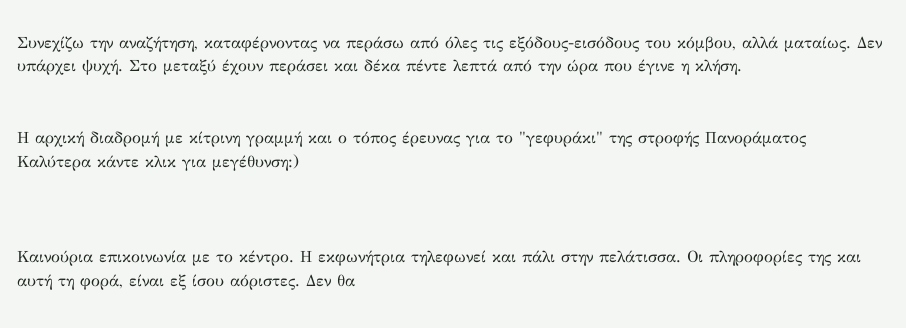Συνεχίζω την αναζήτηση, καταφέρνοντας να περάσω από όλες τις εξόδους-εισόδους του κόμβου, αλλά ματαίως. Δεν υπάρχει ψυχή. Στο μεταξύ έχουν περάσει και δέκα πέντε λεπτά από την ώρα που έγινε η κλήση.


Η αρχική διαδρομή με κίτρινη γραμμή και ο τόπος έρευνας για το "γεφυράκι" της στροφής Πανοράματος
Καλύτερα κάντε κλικ για μεγέθυνση:)



Καινούρια επικοινωνία με το κέντρο. Η εκφωνήτρια τηλεφωνεί και πάλι στην πελάτισσα. Οι πληροφορίες της και αυτή τη φορά, είναι εξ ίσου αόριστες. Δεν θα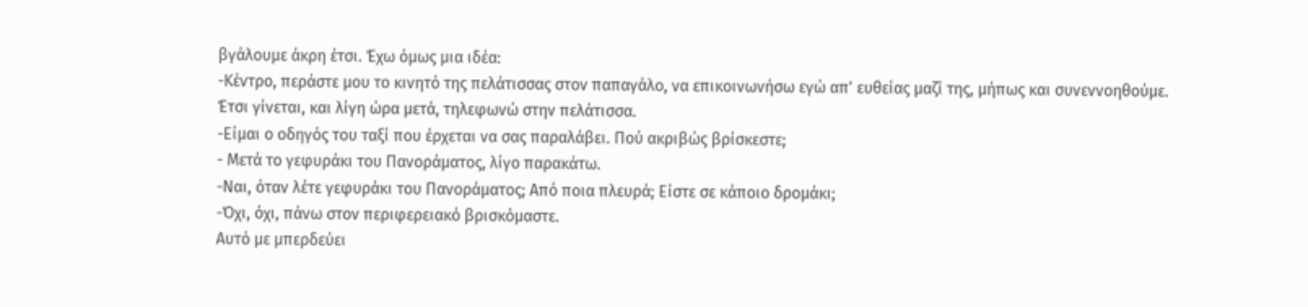βγάλουμε άκρη έτσι. Έχω όμως μια ιδέα:
-Κέντρο, περάστε μου το κινητό της πελάτισσας στον παπαγάλο, να επικοινωνήσω εγώ απ' ευθείας μαζί της, μήπως και συνεννοηθούμε.
Έτσι γίνεται, και λίγη ώρα μετά, τηλεφωνώ στην πελάτισσα.
-Είμαι ο οδηγός του ταξί που έρχεται να σας παραλάβει. Πού ακριβώς βρίσκεστε;
- Μετά το γεφυράκι του Πανοράματος, λίγο παρακάτω.
-Ναι, όταν λέτε γεφυράκι του Πανοράματος; Από ποια πλευρά; Είστε σε κάποιο δρομάκι;
-Όχι, όχι, πάνω στον περιφερειακό βρισκόμαστε.
Αυτό με μπερδεύει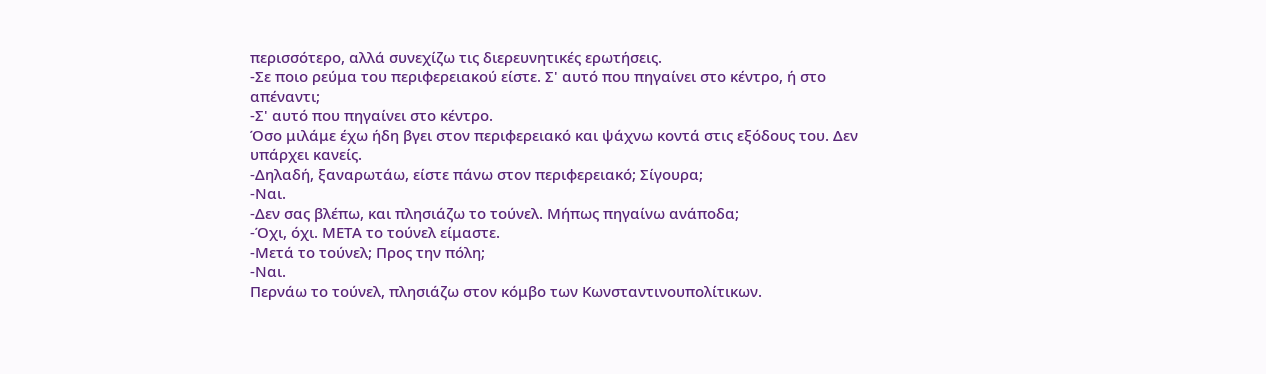περισσότερο, αλλά συνεχίζω τις διερευνητικές ερωτήσεις.
-Σε ποιο ρεύμα του περιφερειακού είστε. Σ' αυτό που πηγαίνει στο κέντρο, ή στο απέναντι;
-Σ' αυτό που πηγαίνει στο κέντρο.
Όσο μιλάμε έχω ήδη βγει στον περιφερειακό και ψάχνω κοντά στις εξόδους του. Δεν υπάρχει κανείς.
-Δηλαδή, ξαναρωτάω, είστε πάνω στον περιφερειακό; Σίγουρα;
-Ναι.
-Δεν σας βλέπω, και πλησιάζω το τούνελ. Μήπως πηγαίνω ανάποδα;
-Όχι, όχι. ΜΕΤΑ το τούνελ είμαστε.
-Μετά το τούνελ; Προς την πόλη;
-Ναι.
Περνάω το τούνελ, πλησιάζω στον κόμβο των Κωνσταντινουπολίτικων.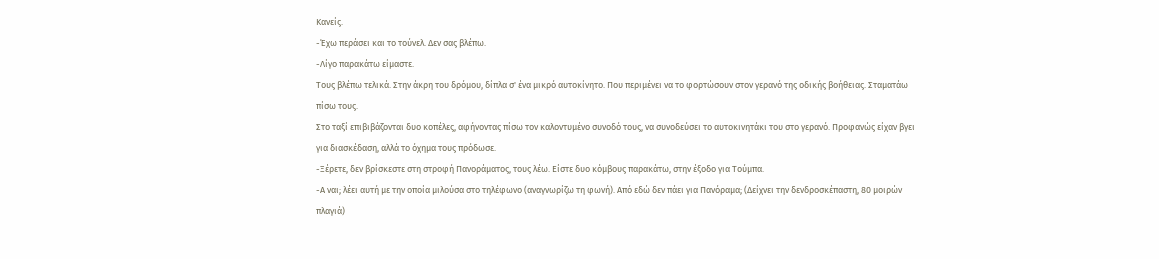Κανείς.
-Έχω περάσει και το τούνελ. Δεν σας βλέπω.
-Λίγο παρακάτω είμαστε.
Τους βλέπω τελικά. Στην άκρη του δρόμου, δίπλα σ' ένα μικρό αυτοκίνητο. Που περιμένει να το φορτώσουν στον γερανό της οδικής βοήθειας. Σταματάω πίσω τους.
Στο ταξί επιβιβάζονται δυο κοπέλες, αφήνοντας πίσω τον καλοντυμένο συνοδό τους, να συνοδεύσει το αυτοκινητάκι του στο γερανό. Προφανώς είχαν βγει για διασκέδαση, αλλά το όχημα τους πρόδωσε.
-Ξέρετε, δεν βρίσκεστε στη στροφή Πανοράματος, τους λέω. Είστε δυο κόμβους παρακάτω, στην έξοδο για Τούμπα.
-Α ναι; λέει αυτή με την οποία μιλούσα στο τηλέφωνο (αναγνωρίζω τη φωνή). Από εδώ δεν πάει για Πανόραμα; (Δείχνει την δενδροσκέπαστη, 80 μοιρών πλαγιά)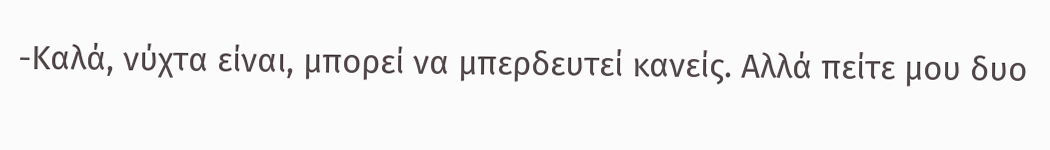-Καλά, νύχτα είναι, μπορεί να μπερδευτεί κανείς. Αλλά πείτε μου δυο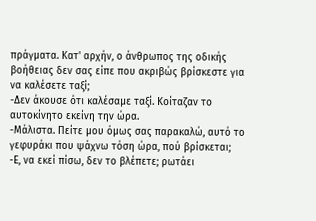πράγματα. Κατ' αρχήν, ο άνθρωπος της οδικής βοήθειας δεν σας είπε που ακριβώς βρίσκεστε για να καλέσετε ταξί;
-Δεν άκουσε ότι καλέσαμε ταξί. Κοίταζαν το αυτοκίνητο εκείνη την ώρα.
-Μάλιστα. Πείτε μου όμως σας παρακαλώ, αυτό το γεφυράκι που ψάχνω τόση ώρα, πού βρίσκεται;
-Ε, να εκεί πίσω, δεν το βλέπετε; ρωτάει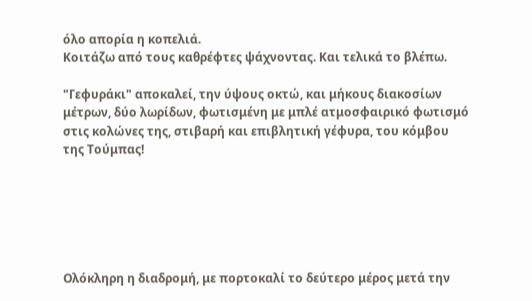όλο απορία η κοπελιά.
Κοιτάζω από τους καθρέφτες ψάχνοντας. Και τελικά το βλέπω.

"Γεφυράκι" αποκαλεί, την ύψους οκτώ, και μήκους διακοσίων μέτρων, δύο λωρίδων, φωτισμένη με μπλέ ατμοσφαιρικό φωτισμό στις κολώνες της, στιβαρή και επιβλητική γέφυρα, του κόμβου της Τούμπας!






Ολόκληρη η διαδρομή, με πορτοκαλί το δεύτερο μέρος μετά την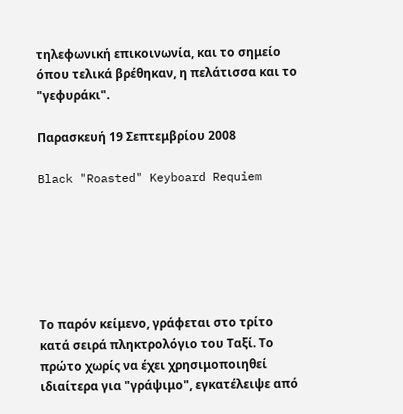τηλεφωνική επικοινωνία, και το σημείο όπου τελικά βρέθηκαν, η πελάτισσα και το "γεφυράκι".

Παρασκευή 19 Σεπτεμβρίου 2008

Black "Roasted" Keyboard Requiem






Το παρόν κείμενο, γράφεται στο τρίτο κατά σειρά πληκτρολόγιο του Ταξί. Το πρώτο χωρίς να έχει χρησιμοποιηθεί ιδιαίτερα για "γράψιμο", εγκατέλειψε από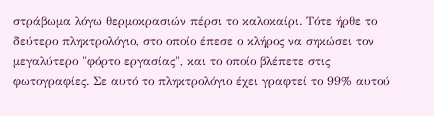στράβωμα λόγω θερμοκρασιών πέρσι το καλοκαίρι. Τότε ήρθε το δεύτερο πληκτρολόγιο, στο οποίο έπεσε ο κλήρος να σηκώσει τον μεγαλύτερο "φόρτο εργασίας", και το οποίο βλέπετε στις φωτογραφίες. Σε αυτό το πληκτρολόγιο έχει γραφτεί το 99% αυτού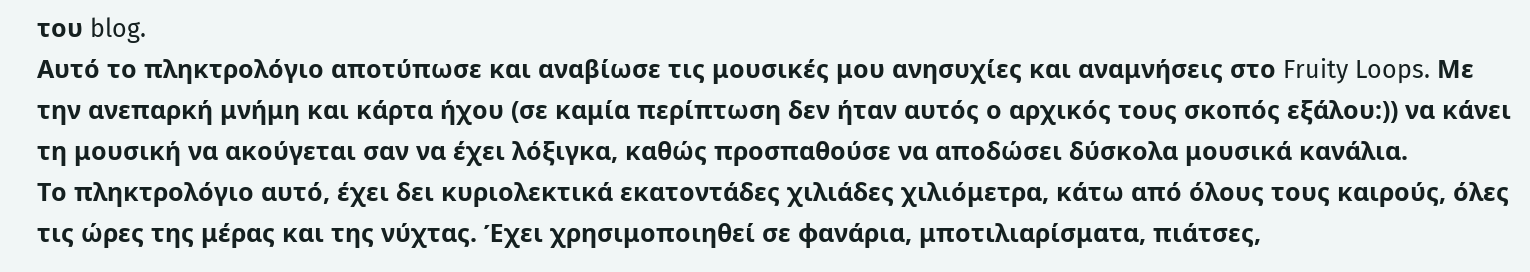του blog.
Αυτό το πληκτρολόγιο αποτύπωσε και αναβίωσε τις μουσικές μου ανησυχίες και αναμνήσεις στο Fruity Loops. Με την ανεπαρκή μνήμη και κάρτα ήχου (σε καμία περίπτωση δεν ήταν αυτός ο αρχικός τους σκοπός εξάλου:)) να κάνει τη μουσική να ακούγεται σαν να έχει λόξιγκα, καθώς προσπαθούσε να αποδώσει δύσκολα μουσικά κανάλια.
Το πληκτρολόγιο αυτό, έχει δει κυριολεκτικά εκατοντάδες χιλιάδες χιλιόμετρα, κάτω από όλους τους καιρούς, όλες τις ώρες της μέρας και της νύχτας. Έχει χρησιμοποιηθεί σε φανάρια, μποτιλιαρίσματα, πιάτσες,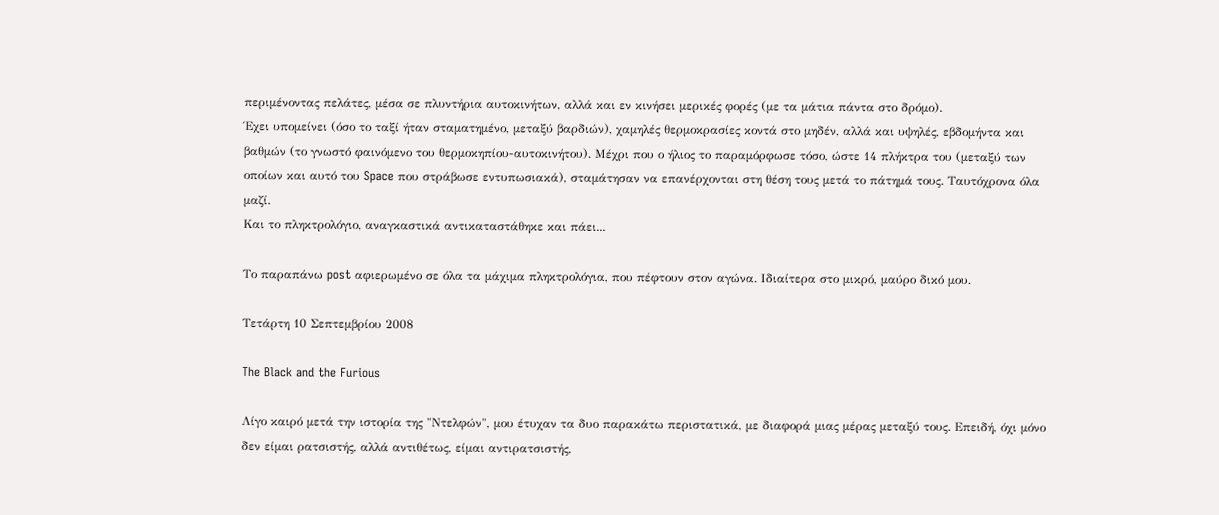περιμένοντας πελάτες, μέσα σε πλυντήρια αυτοκινήτων, αλλά και εν κινήσει μερικές φορές (με τα μάτια πάντα στο δρόμο).
Έχει υπομείνει (όσο το ταξί ήταν σταματημένο, μεταξύ βαρδιών), χαμηλές θερμοκρασίες κοντά στο μηδέν, αλλά και υψηλές, εβδομήντα και βαθμών (το γνωστό φαινόμενο του θερμοκηπίου-αυτοκινήτου). Μέχρι που ο ήλιος το παραμόρφωσε τόσο, ώστε 14 πλήκτρα του (μεταξύ των οποίων και αυτό του Space που στράβωσε εντυπωσιακά), σταμάτησαν να επανέρχονται στη θέση τους μετά το πάτημά τους. Ταυτόχρονα όλα μαζί.
Και το πληκτρολόγιο, αναγκαστικά αντικαταστάθηκε και πάει...

Το παραπάνω post αφιερωμένο σε όλα τα μάχιμα πληκτρολόγια, που πέφτουν στον αγώνα. Ιδιαίτερα στο μικρό, μαύρο δικό μου.

Τετάρτη 10 Σεπτεμβρίου 2008

The Black and the Furious

Λίγο καιρό μετά την ιστορία της "Ντελφών", μου έτυχαν τα δυο παρακάτω περιστατικά, με διαφορά μιας μέρας μεταξύ τους. Επειδή, όχι μόνο δεν είμαι ρατσιστής, αλλά αντιθέτως, είμαι αντιρατσιστής,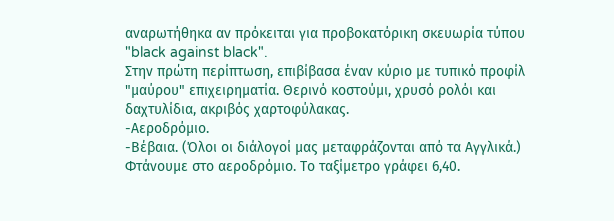αναρωτήθηκα αν πρόκειται για προβοκατόρικη σκευωρία τύπου "black against black".
Στην πρώτη περίπτωση, επιβίβασα έναν κύριο με τυπικό προφίλ "μαύρου" επιχειρηματία. Θερινό κοστούμι, χρυσό ρολόι και δαχτυλίδια, ακριβός χαρτοφύλακας.
-Αεροδρόμιο.
-Βέβαια. (Όλοι οι διάλογοί μας μεταφράζονται από τα Αγγλικά.)
Φτάνουμε στο αεροδρόμιο. Το ταξίμετρο γράφει 6,40.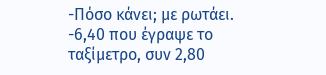-Πόσο κάνει; με ρωτάει.
-6,40 που έγραψε το ταξίμετρο, συν 2,80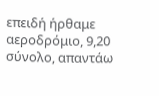επειδή ήρθαμε αεροδρόμιο, 9,20 σύνολο, απαντάω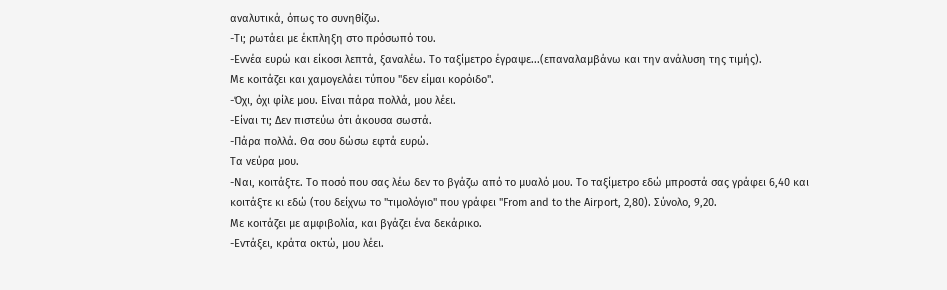αναλυτικά, όπως το συνηθίζω.
-Τι; ρωτάει με έκπληξη στο πρόσωπό του.
-Εννέα ευρώ και είκοσι λεπτά, ξαναλέω. Το ταξίμετρο έγραψε...(επαναλαμβάνω και την ανάλυση της τιμής).
Με κοιτάζει και χαμογελάει τύπου "δεν είμαι κορόιδο".
-Όχι, όχι φίλε μου. Είναι πάρα πολλά, μου λέει.
-Είναι τι; Δεν πιστεύω ότι άκουσα σωστά.
-Πάρα πολλά. Θα σου δώσω εφτά ευρώ.
Τα νεύρα μου.
-Ναι, κοιτάξτε. Το ποσό που σας λέω δεν το βγάζω από το μυαλό μου. Το ταξίμετρο εδώ μπροστά σας γράφει 6,40 και κοιτάξτε κι εδώ (του δείχνω το "τιμολόγιο" που γράφει "From and to the Airport, 2,80). Σύνολο, 9,20.
Με κοιτάζει με αμφιβολία, και βγάζει ένα δεκάρικο.
-Εντάξει, κράτα οκτώ, μου λέει.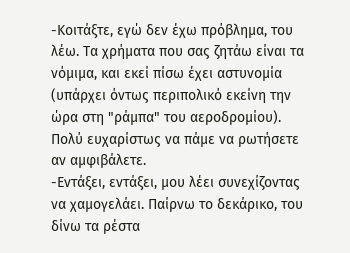-Κοιτάξτε, εγώ δεν έχω πρόβλημα, του λέω. Τα χρήματα που σας ζητάω είναι τα νόμιμα, και εκεί πίσω έχει αστυνομία (υπάρχει όντως περιπολικό εκείνη την ώρα στη "ράμπα" του αεροδρομίου). Πολύ ευχαρίστως να πάμε να ρωτήσετε αν αμφιβάλετε.
-Εντάξει, εντάξει, μου λέει συνεχίζοντας να χαμογελάει. Παίρνω το δεκάρικο, του δίνω τα ρέστα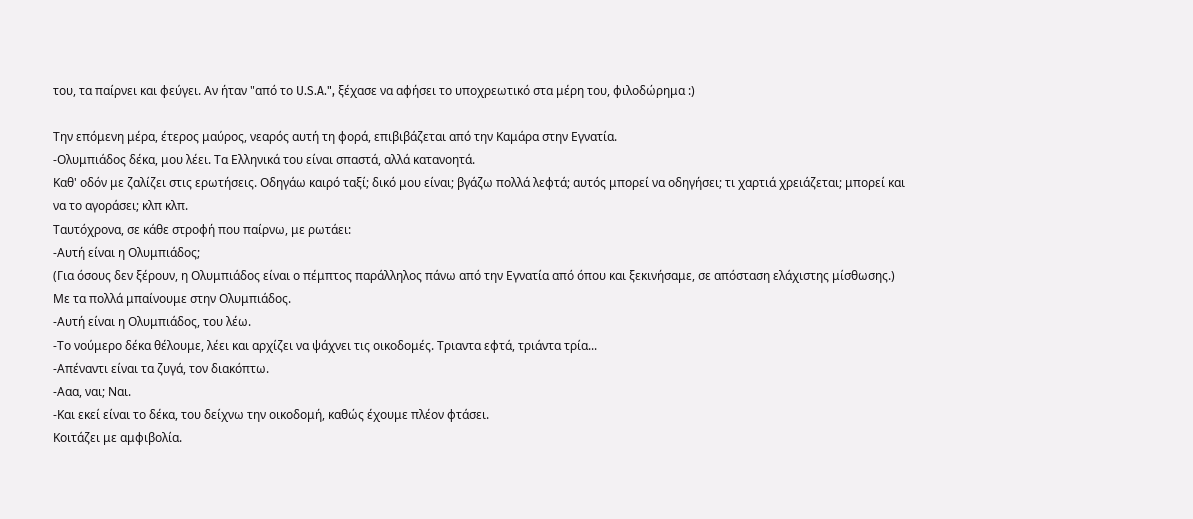του, τα παίρνει και φεύγει. Αν ήταν "από το U.S.A.", ξέχασε να αφήσει το υποχρεωτικό στα μέρη του, φιλοδώρημα :)

Την επόμενη μέρα, έτερος μαύρος, νεαρός αυτή τη φορά, επιβιβάζεται από την Καμάρα στην Εγνατία.
-Ολυμπιάδος δέκα, μου λέει. Τα Ελληνικά του είναι σπαστά, αλλά κατανοητά.
Καθ' οδόν με ζαλίζει στις ερωτήσεις. Οδηγάω καιρό ταξί; δικό μου είναι; βγάζω πολλά λεφτά; αυτός μπορεί να οδηγήσει; τι χαρτιά χρειάζεται; μπορεί και να το αγοράσει; κλπ κλπ.
Ταυτόχρονα, σε κάθε στροφή που παίρνω, με ρωτάει:
-Αυτή είναι η Ολυμπιάδος;
(Για όσους δεν ξέρουν, η Ολυμπιάδος είναι ο πέμπτος παράλληλος πάνω από την Εγνατία από όπου και ξεκινήσαμε, σε απόσταση ελάχιστης μίσθωσης.)
Με τα πολλά μπαίνουμε στην Ολυμπιάδος.
-Αυτή είναι η Ολυμπιάδος, του λέω.
-Το νούμερο δέκα θέλουμε, λέει και αρχίζει να ψάχνει τις οικοδομές. Τριαντα εφτά, τριάντα τρία...
-Απέναντι είναι τα ζυγά, τον διακόπτω.
-Ααα, ναι; Ναι.
-Και εκεί είναι το δέκα, του δείχνω την οικοδομή, καθώς έχουμε πλέον φτάσει.
Κοιτάζει με αμφιβολία.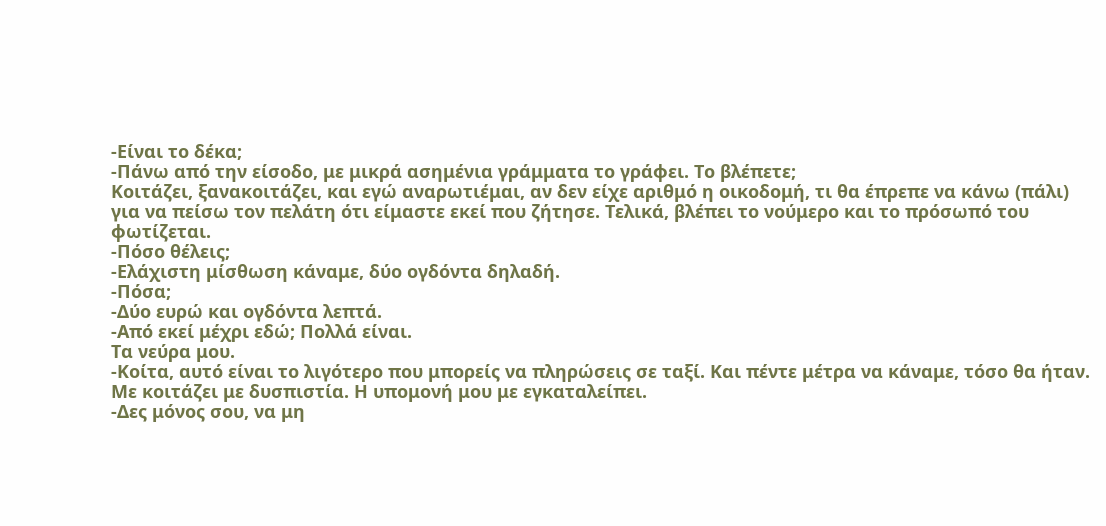-Είναι το δέκα;
-Πάνω από την είσοδο, με μικρά ασημένια γράμματα το γράφει. Το βλέπετε;
Κοιτάζει, ξανακοιτάζει, και εγώ αναρωτιέμαι, αν δεν είχε αριθμό η οικοδομή, τι θα έπρεπε να κάνω (πάλι) για να πείσω τον πελάτη ότι είμαστε εκεί που ζήτησε. Τελικά, βλέπει το νούμερο και το πρόσωπό του φωτίζεται.
-Πόσο θέλεις;
-Ελάχιστη μίσθωση κάναμε, δύο ογδόντα δηλαδή.
-Πόσα;
-Δύο ευρώ και ογδόντα λεπτά.
-Από εκεί μέχρι εδώ; Πολλά είναι.
Τα νεύρα μου.
-Κοίτα, αυτό είναι το λιγότερο που μπορείς να πληρώσεις σε ταξί. Και πέντε μέτρα να κάναμε, τόσο θα ήταν.
Με κοιτάζει με δυσπιστία. Η υπομονή μου με εγκαταλείπει.
-Δες μόνος σου, να μη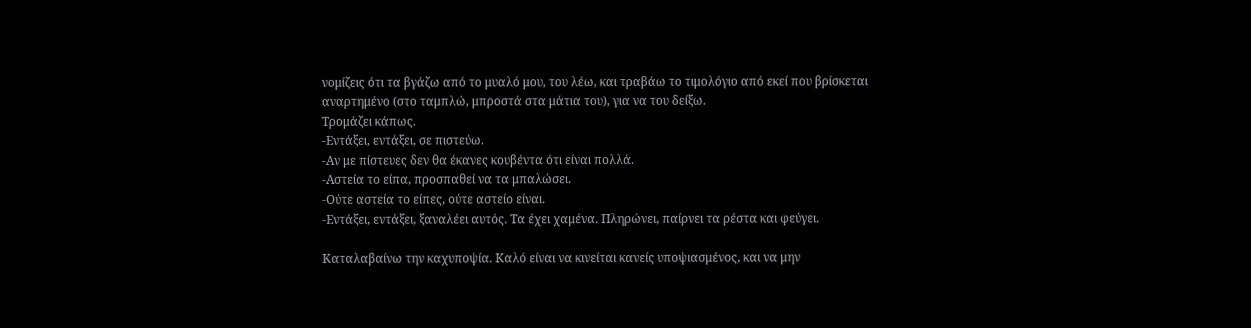νομίζεις ότι τα βγάζω από το μυαλό μου, του λέω, και τραβάω το τιμολόγιο από εκεί που βρίσκεται αναρτημένο (στο ταμπλώ, μπροστά στα μάτια του), για να του δείξω.
Τρομάζει κάπως.
-Εντάξει, εντάξει, σε πιστεύω.
-Αν με πίστευες δεν θα έκανες κουβέντα ότι είναι πολλά.
-Αστεία το είπα, προσπαθεί να τα μπαλώσει.
-Ούτε αστεία το είπες, ούτε αστείο είναι.
-Εντάξει, εντάξει, ξαναλέει αυτός. Τα έχει χαμένα. Πληρώνει, παίρνει τα ρέστα και φεύγει.

Καταλαβαίνω την καχυποψία. Καλό είναι να κινείται κανείς υποψιασμένος, και να μην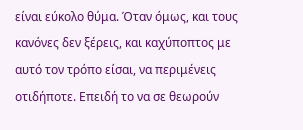είναι εύκολο θύμα. Όταν όμως, και τους κανόνες δεν ξέρεις, και καχύποπτος με αυτό τον τρόπο είσαι, να περιμένεις οτιδήποτε. Επειδή το να σε θεωρούν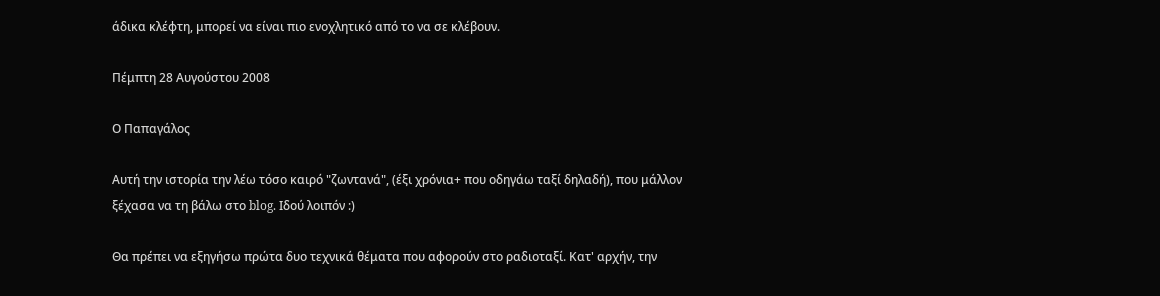άδικα κλέφτη, μπορεί να είναι πιο ενοχλητικό από το να σε κλέβουν.

Πέμπτη 28 Αυγούστου 2008

Ο Παπαγάλος

Αυτή την ιστορία την λέω τόσο καιρό "ζωντανά", (έξι χρόνια+ που οδηγάω ταξί δηλαδή), που μάλλον ξέχασα να τη βάλω στο blog. Ιδού λοιπόν :)

Θα πρέπει να εξηγήσω πρώτα δυο τεχνικά θέματα που αφορούν στο ραδιοταξί. Κατ' αρχήν, την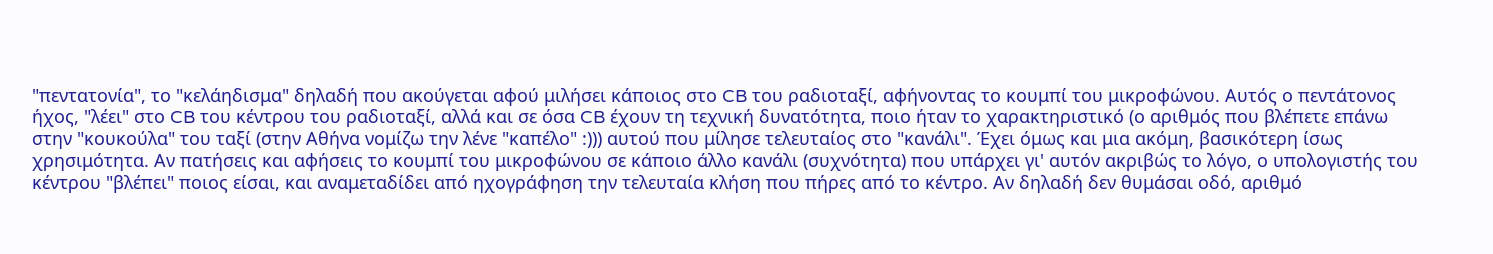"πεντατονία", το "κελάηδισμα" δηλαδή που ακούγεται αφού μιλήσει κάποιος στο CB του ραδιοταξί, αφήνοντας το κουμπί του μικροφώνου. Αυτός ο πεντάτονος ήχος, "λέει" στο CB του κέντρου του ραδιοταξί, αλλά και σε όσα CB έχουν τη τεχνική δυνατότητα, ποιο ήταν το χαρακτηριστικό (ο αριθμός που βλέπετε επάνω στην "κουκούλα" του ταξί (στην Αθήνα νομίζω την λένε "καπέλο" :))) αυτού που μίλησε τελευταίος στο "κανάλι". Έχει όμως και μια ακόμη, βασικότερη ίσως χρησιμότητα. Αν πατήσεις και αφήσεις το κουμπί του μικροφώνου σε κάποιο άλλο κανάλι (συχνότητα) που υπάρχει γι' αυτόν ακριβώς το λόγο, ο υπολογιστής του κέντρου "βλέπει" ποιος είσαι, και αναμεταδίδει από ηχογράφηση την τελευταία κλήση που πήρες από το κέντρο. Αν δηλαδή δεν θυμάσαι οδό, αριθμό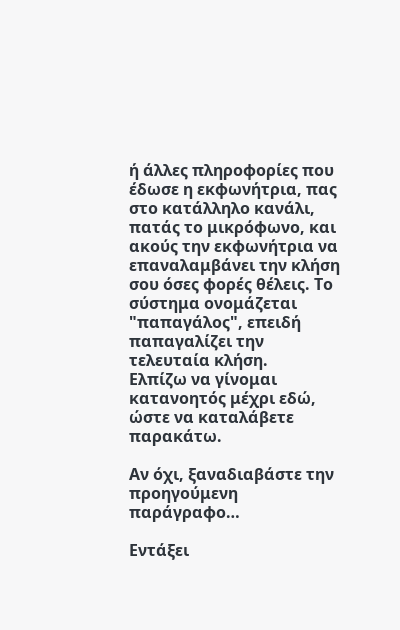ή άλλες πληροφορίες που έδωσε η εκφωνήτρια, πας στο κατάλληλο κανάλι, πατάς το μικρόφωνο, και ακούς την εκφωνήτρια να επαναλαμβάνει την κλήση σου όσες φορές θέλεις. Το σύστημα ονομάζεται "παπαγάλος", επειδή παπαγαλίζει την τελευταία κλήση.
Ελπίζω να γίνομαι κατανοητός μέχρι εδώ, ώστε να καταλάβετε παρακάτω.

Αν όχι, ξαναδιαβάστε την προηγούμενη παράγραφο…

Εντάξει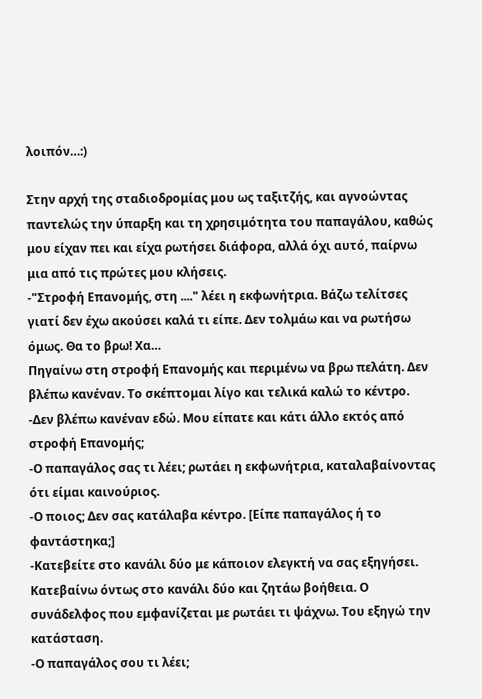λοιπόν…:)

Στην αρχή της σταδιοδρομίας μου ως ταξιτζής, και αγνοώντας παντελώς την ύπαρξη και τη χρησιμότητα του παπαγάλου, καθώς μου είχαν πει και είχα ρωτήσει διάφορα, αλλά όχι αυτό, παίρνω μια από τις πρώτες μου κλήσεις.
-"Στροφή Επανομής, στη ...." λέει η εκφωνήτρια. Βάζω τελίτσες γιατί δεν έχω ακούσει καλά τι είπε. Δεν τολμάω και να ρωτήσω όμως. Θα το βρω! Χα…
Πηγαίνω στη στροφή Επανομής και περιμένω να βρω πελάτη. Δεν βλέπω κανέναν. Το σκέπτομαι λίγο και τελικά καλώ το κέντρο.
-Δεν βλέπω κανέναν εδώ. Μου είπατε και κάτι άλλο εκτός από στροφή Επανομής;
-Ο παπαγάλος σας τι λέει; ρωτάει η εκφωνήτρια, καταλαβαίνοντας ότι είμαι καινούριος.
-Ο ποιος; Δεν σας κατάλαβα κέντρο. [Είπε παπαγάλος ή το φαντάστηκα;]
-Κατεβείτε στο κανάλι δύο με κάποιον ελεγκτή να σας εξηγήσει.
Κατεβαίνω όντως στο κανάλι δύο και ζητάω βοήθεια. Ο συνάδελφος που εμφανίζεται με ρωτάει τι ψάχνω. Του εξηγώ την κατάσταση.
-Ο παπαγάλος σου τι λέει;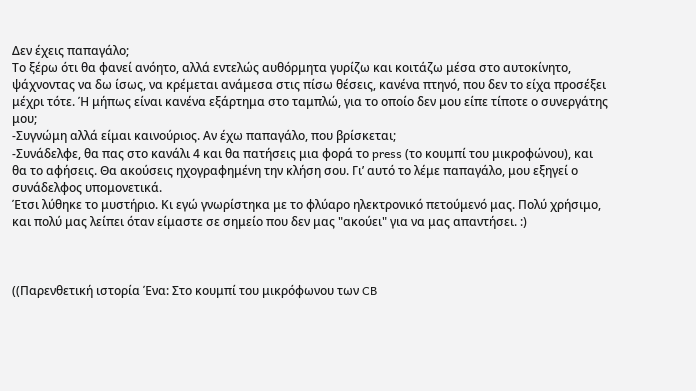Δεν έχεις παπαγάλο;
Το ξέρω ότι θα φανεί ανόητο, αλλά εντελώς αυθόρμητα γυρίζω και κοιτάζω μέσα στο αυτοκίνητο, ψάχνοντας να δω ίσως, να κρέμεται ανάμεσα στις πίσω θέσεις, κανένα πτηνό, που δεν το είχα προσέξει μέχρι τότε. Ή μήπως είναι κανένα εξάρτημα στο ταμπλώ, για το οποίο δεν μου είπε τίποτε ο συνεργάτης μου;
-Συγνώμη αλλά είμαι καινούριος. Αν έχω παπαγάλο, που βρίσκεται;
-Συνάδελφε, θα πας στο κανάλι 4 και θα πατήσεις μια φορά το press (το κουμπί του μικροφώνου), και θα το αφήσεις. Θα ακούσεις ηχογραφημένη την κλήση σου. Γι’ αυτό το λέμε παπαγάλο, μου εξηγεί ο συνάδελφος υπομονετικά.
Έτσι λύθηκε το μυστήριο. Κι εγώ γνωρίστηκα με το φλύαρο ηλεκτρονικό πετούμενό μας. Πολύ χρήσιμο, και πολύ μας λείπει όταν είμαστε σε σημείο που δεν μας "ακούει" για να μας απαντήσει. :)



((Παρενθετική ιστορία Ένα: Στο κουμπί του μικρόφωνου των CB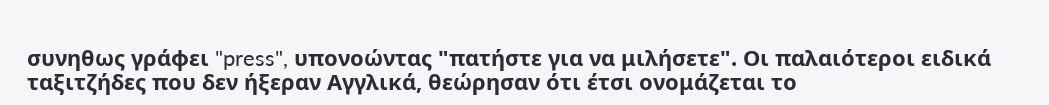συνηθως γράφει "press", υπονοώντας "πατήστε για να μιλήσετε". Οι παλαιότεροι ειδικά ταξιτζήδες που δεν ήξεραν Αγγλικά, θεώρησαν ότι έτσι ονομάζεται το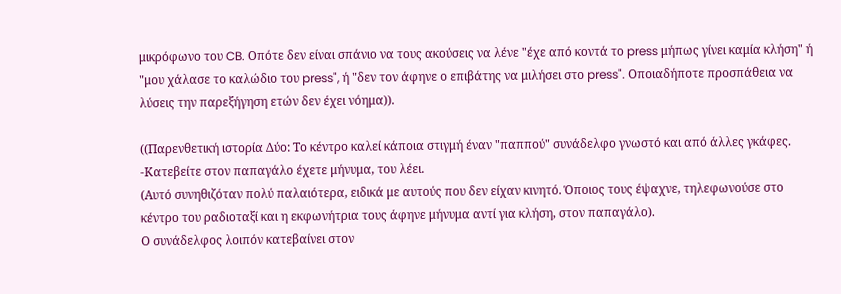μικρόφωνο του CB. Οπότε δεν είναι σπάνιο να τους ακούσεις να λένε "έχε από κοντά το press μήπως γίνει καμία κλήση" ή "μου χάλασε το καλώδιο του press", ή "δεν τον άφηνε ο επιβάτης να μιλήσει στο press". Οποιαδήποτε προσπάθεια να λύσεις την παρεξήγηση ετών δεν έχει νόημα)).

((Παρενθετική ιστορία Δύο: Το κέντρο καλεί κάποια στιγμή έναν "παππού" συνάδελφο γνωστό και από άλλες γκάφες.
-Κατεβείτε στον παπαγάλο έχετε μήνυμα, του λέει.
(Αυτό συνηθιζόταν πολύ παλαιότερα, ειδικά με αυτούς που δεν είχαν κινητό. Όποιος τους έψαχνε, τηλεφωνούσε στο κέντρο του ραδιοταξί και η εκφωνήτρια τους άφηνε μήνυμα αντί για κλήση, στον παπαγάλο).
Ο συνάδελφος λοιπόν κατεβαίνει στον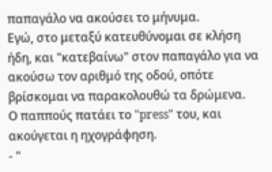παπαγάλο να ακούσει το μήνυμα.
Εγώ, στο μεταξύ κατευθύνομαι σε κλήση ήδη, και "κατεβαίνω" στον παπαγάλο για να ακούσω τον αριθμό της οδού, οπότε βρίσκομαι να παρακολουθώ τα δρώμενα.
Ο παππούς πατάει το "press" του, και ακούγεται η ηχογράφηση.
- "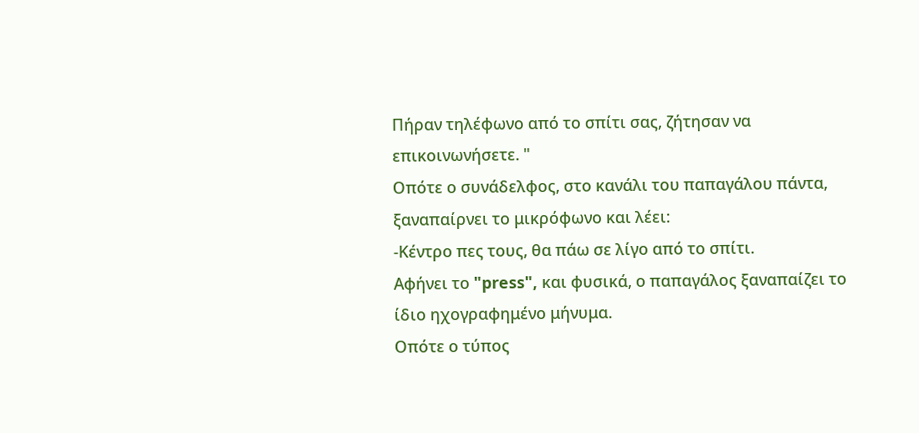Πήραν τηλέφωνο από το σπίτι σας, ζήτησαν να επικοινωνήσετε. "
Οπότε ο συνάδελφος, στο κανάλι του παπαγάλου πάντα, ξαναπαίρνει το μικρόφωνο και λέει:
-Κέντρο πες τους, θα πάω σε λίγο από το σπίτι.
Αφήνει το "press", και φυσικά, ο παπαγάλος ξαναπαίζει το ίδιο ηχογραφημένο μήνυμα.
Οπότε ο τύπος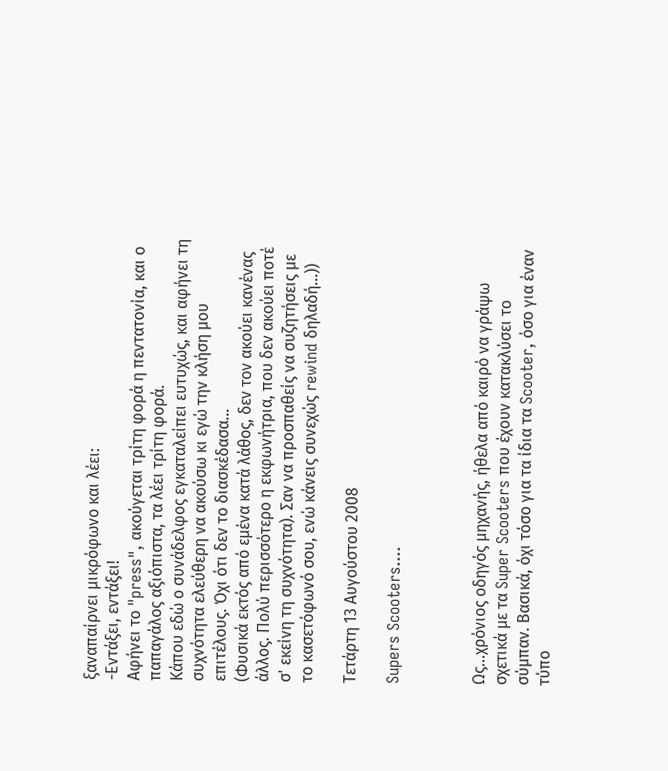ξαναπαίρνει μικρόφωνο και λέει:
-Εντάξει, εντάξει!
Αφήνει το "press", ακούγεται τρίτη φορά η πεντατονία, και ο παπαγάλος αξιόπιστα, τα λέει τρίτη φορά.
Κάπου εδώ ο συνάδελφος εγκαταλείπει ευτυχώς, και αφήνει τη συχνότητα ελεύθερη να ακούσω κι εγώ την κλήση μου επιτέλους. Όχι ότι δεν το διασκέδασα...
(Φυσικά εκτός από εμένα κατά λάθος, δεν τον ακούει κανένας άλλος. Πολύ περισσότερο η εκφωνήτρια, που δεν ακούει ποτέ σ' εκείνη τη συχνότητα). Σαν να προσπαθείς να συζητήσεις με το κασετόφωνό σου, ενώ κάνεις συνεχώς rewind δηλαδή...))

Τετάρτη 13 Αυγούστου 2008

Supers Scooters....



Ως...χρόνιος οδηγός μηχανής, ήθελα από καιρό να γράψω σχετικά με τα Super Scooters που έχουν κατακλύσει το σύμπαν. Βασικά, όχι τόσο για τα ίδια τα Scooter, όσο για έναν τύπο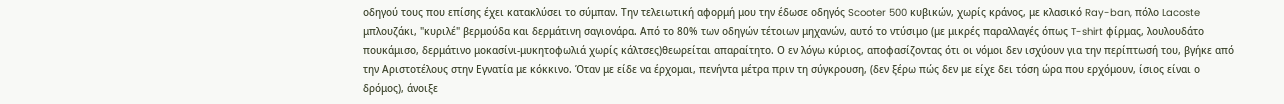οδηγού τους που επίσης έχει κατακλύσει το σύμπαν. Την τελειωτική αφορμή μου την έδωσε οδηγός Scooter 500 κυβικών, χωρίς κράνος, με κλασικό Ray-ban, πόλο Lacoste μπλουζάκι, "κυριλέ" βερμούδα και δερμάτινη σαγιονάρα. Από το 80% των οδηγών τέτοιων μηχανών, αυτό το ντύσιμο (με μικρές παραλλαγές όπως T-shirt φίρμας, λουλουδάτο πουκάμισο, δερμάτινο μοκασίνι-μυκητοφωλιά χωρίς κάλτσες)θεωρείται απαραίτητο. Ο εν λόγω κύριος, αποφασίζοντας ότι οι νόμοι δεν ισχύουν για την περίπτωσή του, βγήκε από την Αριστοτέλους στην Εγνατία με κόκκινο. Όταν με είδε να έρχομαι, πενήντα μέτρα πριν τη σύγκρουση, (δεν ξέρω πώς δεν με είχε δει τόση ώρα που ερχόμουν, ίσιος είναι ο δρόμος), άνοιξε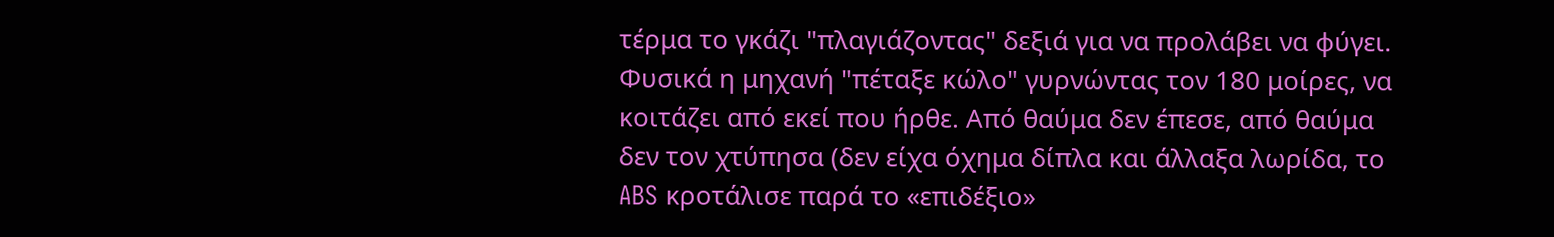τέρμα το γκάζι "πλαγιάζοντας" δεξιά για να προλάβει να φύγει. Φυσικά η μηχανή "πέταξε κώλο" γυρνώντας τον 180 μοίρες, να κοιτάζει από εκεί που ήρθε. Από θαύμα δεν έπεσε, από θαύμα δεν τον χτύπησα (δεν είχα όχημα δίπλα και άλλαξα λωρίδα, το ABS κροτάλισε παρά το «επιδέξιο»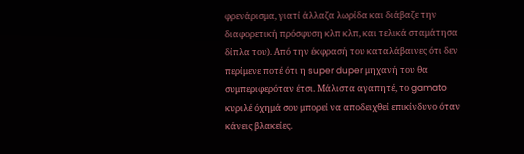φρενάρισμα, γιατί άλλαζα λωρίδα και διάβαζε την διαφορετική πρόσφυση κλπ κλπ, και τελικά σταμάτησα δίπλα του). Από την έκφρασή του καταλάβαινες ότι δεν περίμενε ποτέ ότι η super duper μηχανή του θα συμπεριφερόταν έτσι. Μάλιστα αγαπητέ, το gamato κυριλέ όχημά σου μπορεί να αποδειχθεί επικίνδυνο όταν κάνεις βλακείες.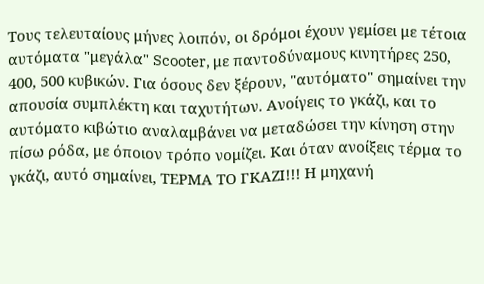Τους τελευταίους μήνες λοιπόν, οι δρόμοι έχουν γεμίσει με τέτοια αυτόματα "μεγάλα" Scooter, με παντοδύναμους κινητήρες 250, 400, 500 κυβικών. Για όσους δεν ξέρουν, "αυτόματο" σημαίνει την απουσία συμπλέκτη και ταχυτήτων. Ανοίγεις το γκάζι, και το αυτόματο κιβώτιο αναλαμβάνει να μεταδώσει την κίνηση στην πίσω ρόδα, με όποιον τρόπο νομίζει. Και όταν ανοίξεις τέρμα το γκάζι, αυτό σημαίνει, ΤΕΡΜΑ ΤΟ ΓΚΑΖΙ!!! Η μηχανή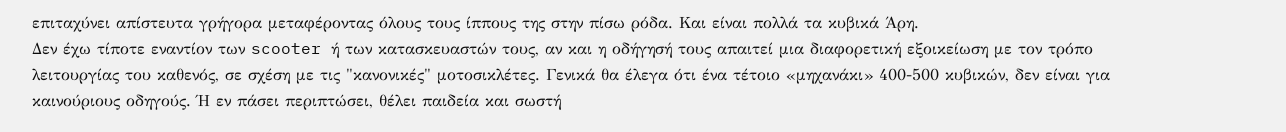επιταχύνει απίστευτα γρήγορα μεταφέροντας όλους τους ίππους της στην πίσω ρόδα. Και είναι πολλά τα κυβικά Άρη.
Δεν έχω τίποτε εναντίον των scooter ή των κατασκευαστών τους, αν και η οδήγησή τους απαιτεί μια διαφορετική εξοικείωση με τον τρόπο λειτουργίας του καθενός, σε σχέση με τις "κανονικές" μοτοσικλέτες. Γενικά θα έλεγα ότι ένα τέτοιο «μηχανάκι» 400-500 κυβικών, δεν είναι για καινούριους οδηγούς. Ή εν πάσει περιπτώσει, θέλει παιδεία και σωστή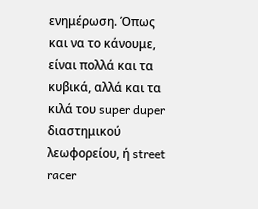ενημέρωση. Όπως και να το κάνουμε, είναι πολλά και τα κυβικά, αλλά και τα κιλά του super duper διαστημικού λεωφορείου, ή street racer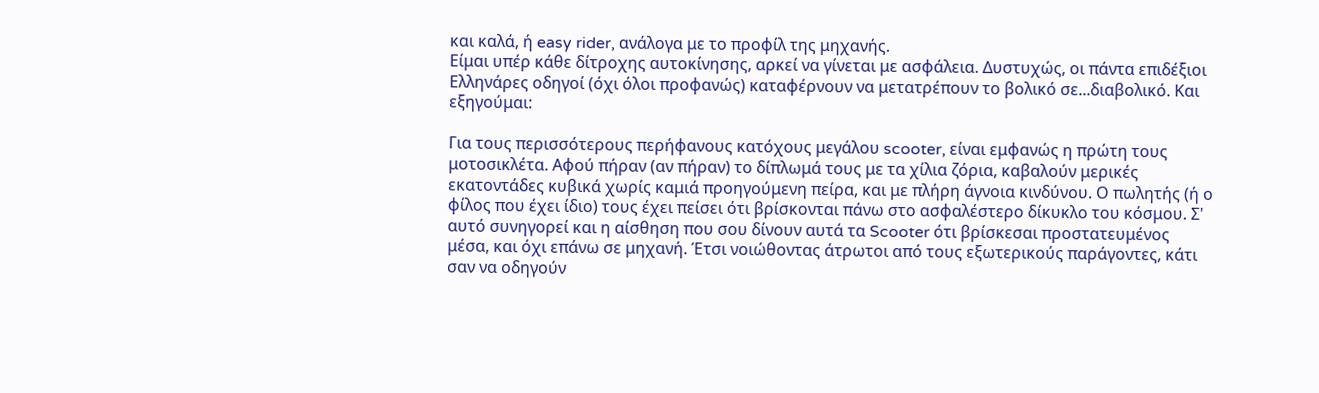και καλά, ή easy rider, ανάλογα με το προφίλ της μηχανής.
Είμαι υπέρ κάθε δίτροχης αυτοκίνησης, αρκεί να γίνεται με ασφάλεια. Δυστυχώς, οι πάντα επιδέξιοι Ελληνάρες οδηγοί (όχι όλοι προφανώς) καταφέρνουν να μετατρέπουν το βολικό σε...διαβολικό. Και εξηγούμαι:

Για τους περισσότερους περήφανους κατόχους μεγάλου scooter, είναι εμφανώς η πρώτη τους μοτοσικλέτα. Αφού πήραν (αν πήραν) το δίπλωμά τους με τα χίλια ζόρια, καβαλούν μερικές εκατοντάδες κυβικά χωρίς καμιά προηγούμενη πείρα, και με πλήρη άγνοια κινδύνου. Ο πωλητής (ή ο φίλος που έχει ίδιο) τους έχει πείσει ότι βρίσκονται πάνω στο ασφαλέστερο δίκυκλο του κόσμου. Σ' αυτό συνηγορεί και η αίσθηση που σου δίνουν αυτά τα Scooter ότι βρίσκεσαι προστατευμένος μέσα, και όχι επάνω σε μηχανή. Έτσι νοιώθοντας άτρωτοι από τους εξωτερικούς παράγοντες, κάτι σαν να οδηγούν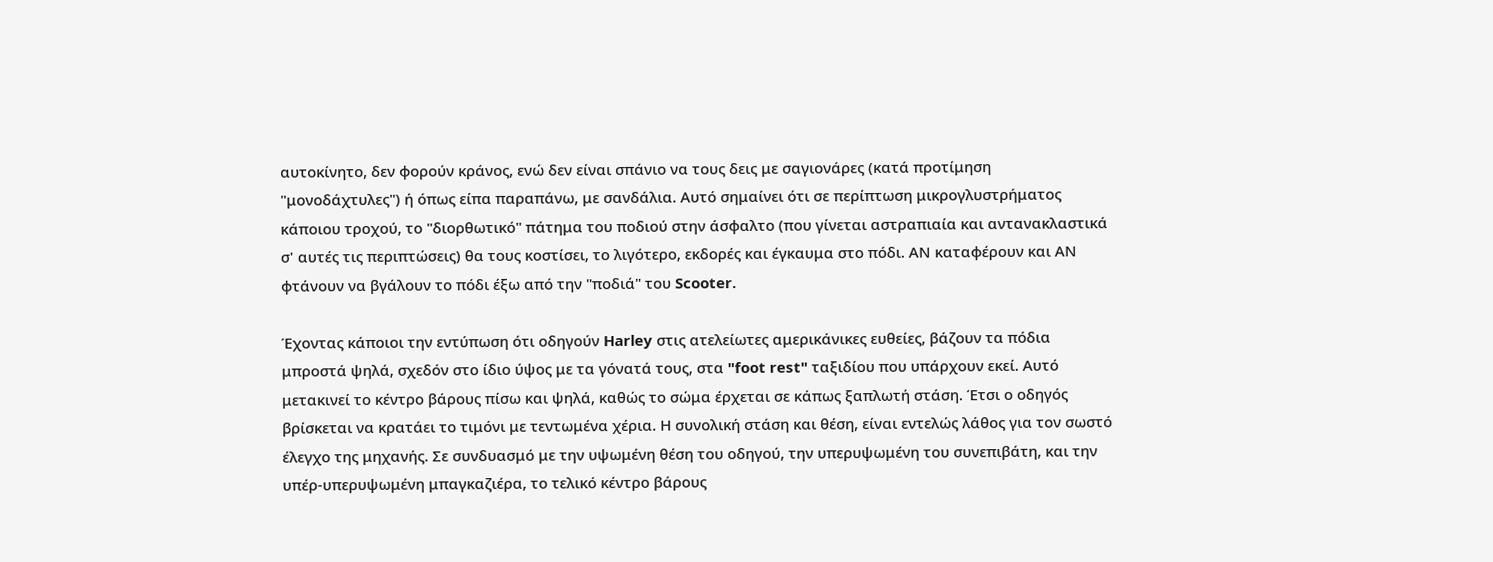αυτοκίνητο, δεν φορούν κράνος, ενώ δεν είναι σπάνιο να τους δεις με σαγιονάρες (κατά προτίμηση "μονοδάχτυλες") ή όπως είπα παραπάνω, με σανδάλια. Αυτό σημαίνει ότι σε περίπτωση μικρογλυστρήματος κάποιου τροχού, το "διορθωτικό" πάτημα του ποδιού στην άσφαλτο (που γίνεται αστραπιαία και αντανακλαστικά σ' αυτές τις περιπτώσεις) θα τους κοστίσει, το λιγότερο, εκδορές και έγκαυμα στο πόδι. ΑΝ καταφέρουν και ΑΝ φτάνουν να βγάλουν το πόδι έξω από την "ποδιά" του Scooter.

Έχοντας κάποιοι την εντύπωση ότι οδηγούν Harley στις ατελείωτες αμερικάνικες ευθείες, βάζουν τα πόδια μπροστά ψηλά, σχεδόν στο ίδιο ύψος με τα γόνατά τους, στα "foot rest" ταξιδίου που υπάρχουν εκεί. Αυτό μετακινεί το κέντρο βάρους πίσω και ψηλά, καθώς το σώμα έρχεται σε κάπως ξαπλωτή στάση. Έτσι ο οδηγός βρίσκεται να κρατάει το τιμόνι με τεντωμένα χέρια. Η συνολική στάση και θέση, είναι εντελώς λάθος για τον σωστό έλεγχο της μηχανής. Σε συνδυασμό με την υψωμένη θέση του οδηγού, την υπερυψωμένη του συνεπιβάτη, και την υπέρ-υπερυψωμένη μπαγκαζιέρα, το τελικό κέντρο βάρους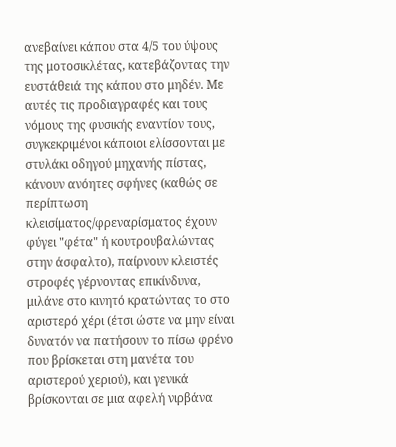ανεβαίνει κάπου στα 4/5 του ύψους της μοτοσικλέτας, κατεβάζοντας την ευστάθειά της κάπου στο μηδέν. Με αυτές τις προδιαγραφές και τους νόμους της φυσικής εναντίον τους, συγκεκριμένοι κάποιοι ελίσσονται με στυλάκι οδηγού μηχανής πίστας, κάνουν ανόητες σφήνες (καθώς σε περίπτωση κλεισίματος/φρεναρίσματος έχουν φύγει "φέτα" ή κουτρουβαλώντας στην άσφαλτο), παίρνουν κλειστές στροφές γέρνοντας επικίνδυνα, μιλάνε στο κινητό κρατώντας το στο αριστερό χέρι (έτσι ώστε να μην είναι δυνατόν να πατήσουν το πίσω φρένο που βρίσκεται στη μανέτα του αριστερού χεριού), και γενικά βρίσκονται σε μια αφελή νιρβάνα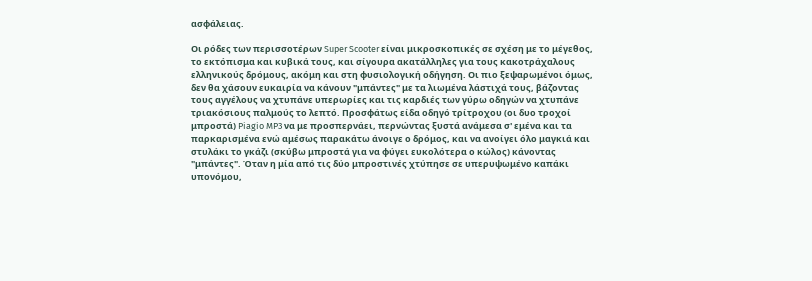ασφάλειας.

Οι ρόδες των περισσοτέρων Super Scooter είναι μικροσκοπικές σε σχέση με το μέγεθος, το εκτόπισμα και κυβικά τους, και σίγουρα ακατάλληλες για τους κακοτράχαλους ελληνικούς δρόμους, ακόμη και στη φυσιολογική οδήγηση. Οι πιο ξεψαρωμένοι όμως, δεν θα χάσουν ευκαιρία να κάνουν "μπάντες" με τα λιωμένα λάστιχά τους, βάζοντας τους αγγέλους να χτυπάνε υπερωρίες και τις καρδιές των γύρω οδηγών να χτυπάνε τριακόσιους παλμούς το λεπτό. Προσφάτως είδα οδηγό τρίτροχου (οι δυο τροχοί μπροστά) Piagio MP3 να με προσπερνάει, περνώντας ξυστά ανάμεσα σ' εμένα και τα παρκαρισμένα ενώ αμέσως παρακάτω άνοιγε ο δρόμος, και να ανοίγει όλο μαγκιά και στυλάκι το γκάζι (σκύβω μπροστά για να φύγει ευκολότερα ο κώλος) κάνοντας "μπάντες". Όταν η μία από τις δύο μπροστινές χτύπησε σε υπερυψωμένο καπάκι υπονόμου,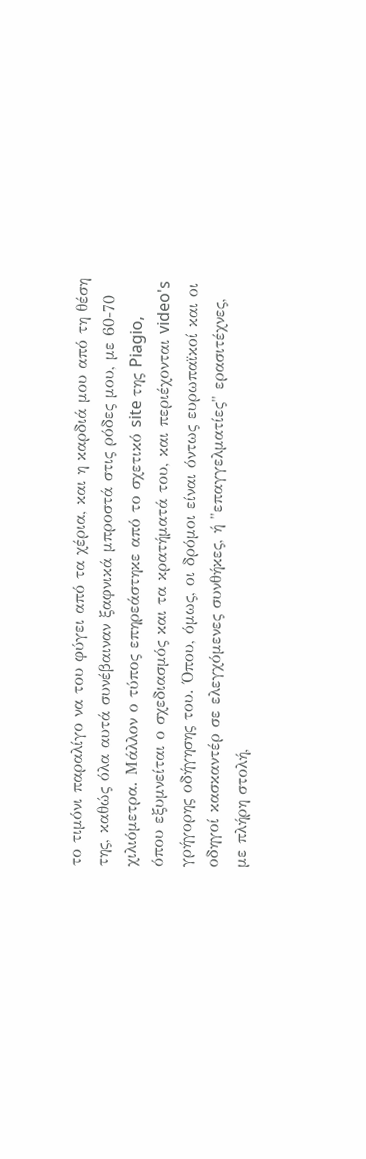το τιμόνι παραλίγο να του φύγει από τα χέρια, και η καρδιά μου από τη θέση της, καθώς όλα αυτά συνέβαιναν ξαφνικά μπροστά στις ρόδες μου, με 60-70 χιλιόμετρα. Μάλλον ο τύπος επηρεάστηκε από το σχετικό site της Piagio, όπου εξυμνείται ο σχεδιασμός και τα κρατήματά του, και περιέχονται video's γρήγορης οδήγησης του. Όπου, όμως, οι δρόμοι είναι όντως ευρωπαϊκοί και οι οδηγοί κασκαντέρ σε ελεγχόμενες συνθήκες, ή "επαγγελματίες" ερασιτέχνες, με πλήρη στολή,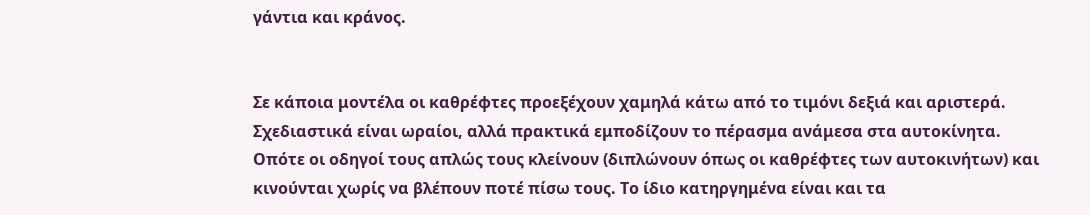γάντια και κράνος.


Σε κάποια μοντέλα οι καθρέφτες προεξέχουν χαμηλά κάτω από το τιμόνι δεξιά και αριστερά. Σχεδιαστικά είναι ωραίοι, αλλά πρακτικά εμποδίζουν το πέρασμα ανάμεσα στα αυτοκίνητα. Οπότε οι οδηγοί τους απλώς τους κλείνουν (διπλώνουν όπως οι καθρέφτες των αυτοκινήτων) και κινούνται χωρίς να βλέπουν ποτέ πίσω τους. Το ίδιο κατηργημένα είναι και τα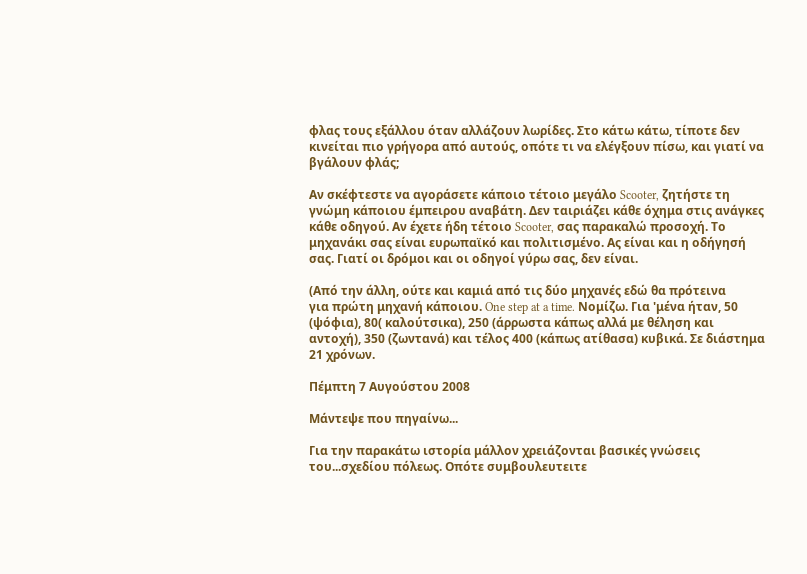φλας τους εξάλλου όταν αλλάζουν λωρίδες. Στο κάτω κάτω, τίποτε δεν κινείται πιο γρήγορα από αυτούς, οπότε τι να ελέγξουν πίσω, και γιατί να βγάλουν φλάς;

Αν σκέφτεστε να αγοράσετε κάποιο τέτοιο μεγάλο Scooter, ζητήστε τη γνώμη κάποιου έμπειρου αναβάτη. Δεν ταιριάζει κάθε όχημα στις ανάγκες κάθε οδηγού. Αν έχετε ήδη τέτοιο Scooter, σας παρακαλώ προσοχή. Το μηχανάκι σας είναι ευρωπαϊκό και πολιτισμένο. Ας είναι και η οδήγησή σας. Γιατί οι δρόμοι και οι οδηγοί γύρω σας, δεν είναι.

(Από την άλλη, ούτε και καμιά από τις δύο μηχανές εδώ θα πρότεινα
για πρώτη μηχανή κάποιου. One step at a time. Νομίζω. Για 'μένα ήταν, 50 (ψόφια), 80( καλούτσικα), 250 (άρρωστα κάπως αλλά με θέληση και αντοχή), 350 (ζωντανά) και τέλος 400 (κάπως ατίθασα) κυβικά. Σε διάστημα 21 χρόνων.

Πέμπτη 7 Αυγούστου 2008

Μάντεψε που πηγαίνω...

Για την παρακάτω ιστορία μάλλον χρειάζονται βασικές γνώσεις του...σχεδίου πόλεως. Οπότε συμβουλευτειτε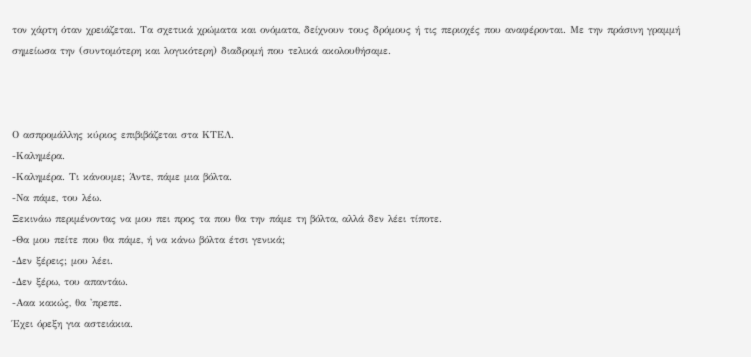τον χάρτη όταν χρειάζεται. Τα σχετικά χρώματα και ονόματα, δείχνουν τους δρόμους ή τις περιοχές που αναφέρονται. Με την πράσινη γραμμή σημείωσα την (συντομότερη και λογικότερη) διαδρομή που τελικά ακολουθήσαμε.



Ο ασπρομάλλης κύριος επιβιβάζεται στα ΚΤΕΛ.
-Καλημέρα.
-Καλημέρα. Τι κάνουμε; Άντε, πάμε μια βόλτα.
-Να πάμε, του λέω.
Ξεκινάω περιμένοντας να μου πει προς τα που θα την πάμε τη βόλτα, αλλά δεν λέει τίποτε.
-Θα μου πείτε που θα πάμε, ή να κάνω βόλτα έτσι γενικά;
-Δεν ξέρεις; μου λέει.
-Δεν ξέρω, του απαντάω.
-Ααα κακώς, θα 'πρεπε.
Έχει όρεξη για αστειάκια.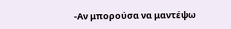-Αν μπορούσα να μαντέψω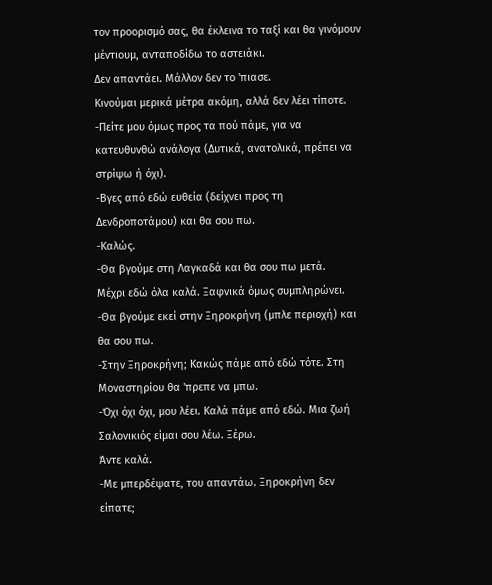τον προορισμό σας, θα έκλεινα το ταξί και θα γινόμουν μέντιουμ, ανταποδίδω το αστειάκι.
Δεν απαντάει. Μάλλον δεν το 'πιασε.
Κινούμαι μερικά μέτρα ακόμη, αλλά δεν λέει τίποτε.
-Πείτε μου όμως προς τα πού πάμε, για να κατευθυνθώ ανάλογα (Δυτικά, ανατολικά, πρέπει να στρίψω ή όχι).
-Βγες από εδώ ευθεία (δείχνει προς τη Δενδροποτάμου) και θα σου πω.
-Καλώς.
-Θα βγούμε στη Λαγκαδά και θα σου πω μετά.
Μέχρι εδώ όλα καλά. Ξαφνικά όμως συμπληρώνει.
-Θα βγούμε εκεί στην Ξηροκρήνη (μπλε περιοχή) και θα σου πω.
-Στην Ξηροκρήνη; Κακώς πάμε από εδώ τότε. Στη Μοναστηρίου θα 'πρεπε να μπω.
-Όχι όχι όχι, μου λέει. Καλά πάμε από εδώ. Μια ζωή Σαλονικιός είμαι σου λέω. Ξέρω.
Άντε καλά.
-Με μπερδέψατε, του απαντάω. Ξηροκρήνη δεν είπατε;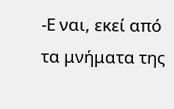-Ε ναι, εκεί από τα μνήματα της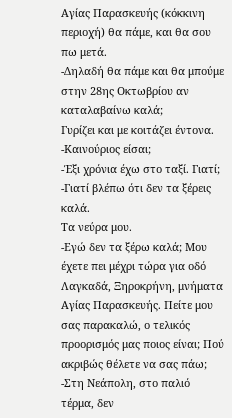Αγίας Παρασκευής (κόκκινη περιοχή) θα πάμε, και θα σου πω μετά.
-Δηλαδή θα πάμε και θα μπούμε στην 28ης Οκτωβρίου αν καταλαβαίνω καλά;
Γυρίζει και με κοιτάζει έντονα.
-Καινούριος είσαι;
-Έξι χρόνια έχω στο ταξί. Γιατί;
-Γιατί βλέπω ότι δεν τα ξέρεις καλά.
Τα νεύρα μου.
-Εγώ δεν τα ξέρω καλά; Μου έχετε πει μέχρι τώρα για οδό Λαγκαδά, Ξηροκρήνη, μνήματα Αγίας Παρασκευής. Πείτε μου σας παρακαλώ, ο τελικός προορισμός μας ποιος είναι; Πού ακριβώς θέλετε να σας πάω;
-Στη Νεάπολη, στο παλιό τέρμα, δεν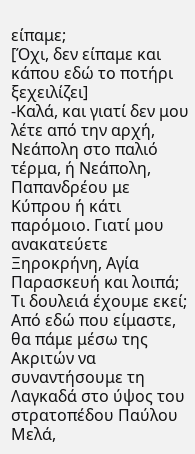είπαμε;
[Όχι, δεν είπαμε και κάπου εδώ το ποτήρι ξεχειλίζει]
-Καλά, και γιατί δεν μου λέτε από την αρχή, Νεάπολη στο παλιό τέρμα, ή Νεάπολη, Παπανδρέου με Κύπρου ή κάτι παρόμοιο. Γιατί μου ανακατεύετε Ξηροκρήνη, Αγία Παρασκευή και λοιπά; Τι δουλειά έχουμε εκεί; Από εδώ που είμαστε, θα πάμε μέσω της Ακριτών να συναντήσουμε τη Λαγκαδά στο ύψος του στρατοπέδου Παύλου Μελά,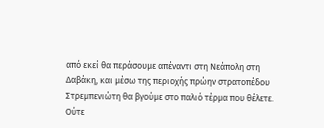από εκεί θα περάσουμε απέναντι στη Νεάπολη στη Δαβάκη, και μέσω της περιοχής πρώην στρατοπέδου Στρεμπενιώτη θα βγούμε στο παλιό τέρμα που θέλετε. Ούτε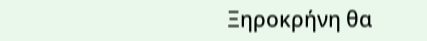Ξηροκρήνη θα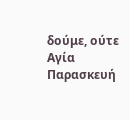δούμε, ούτε Αγία Παρασκευή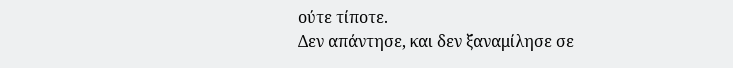ούτε τίποτε.
Δεν απάντησε, και δεν ξαναμίλησε σε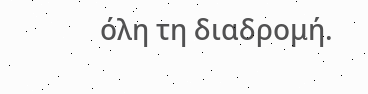όλη τη διαδρομή.